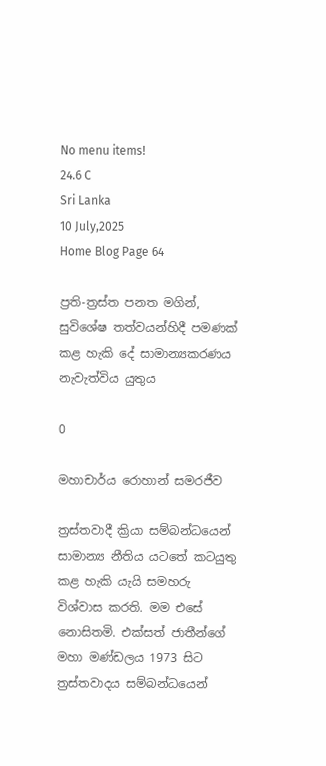No menu items!
24.6 C
Sri Lanka
10 July,2025
Home Blog Page 64

ප්‍රති-ත්‍රස්ත පනත මගින්, සුවිශේෂ තත්වයන්හිදී පමණක් කළ හැකි දේ සාමාන්‍යකරණය නැවැත්විය යුතුය

0

මහාචාර්ය රොහාන් සමරජීව

ත්‍රස්තවාදී ක්‍රියා සම්බන්ධයෙන් සාමාන්‍ය නීතිය යටතේ කටයුතු කළ හැකි යැයි සමහරු විශ්වාස කරති. මම එසේ නොසිතමි. එක්සත් ජාතීන්ගේ මහා මණ්ඩලය 1973 සිට ත්‍රස්තවාදය සම්බන්ධයෙන්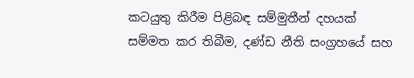කටයුතු කිරීම පිළිබඳ සම්මුතීන් දහයක් සම්මත කර තිබීම, දණ්ඩ නීති සංග්‍රහයේ සහ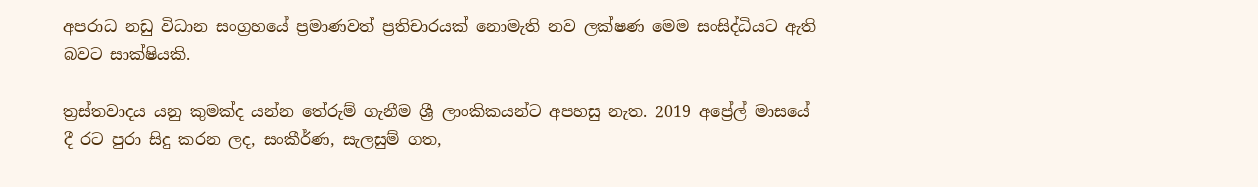අපරාධ නඩු විධාන සංග්‍රහයේ ප්‍රමාණවත් ප්‍රතිචාරයක් නොමැති නව ලක්ෂණ මෙම සංසිද්ධියට ඇති බවට සාක්ෂියකි.

ත්‍රස්තවාදය යනු කුමක්ද යන්න තේරුම් ගැනීම ශ්‍රී ලාංකිකයන්ට අපහසු නැත. 2019 අප්‍රේල් මාසයේ දී රට පුරා සිදු කරන ලද, සංකීර්ණ, සැලසුම් ගත,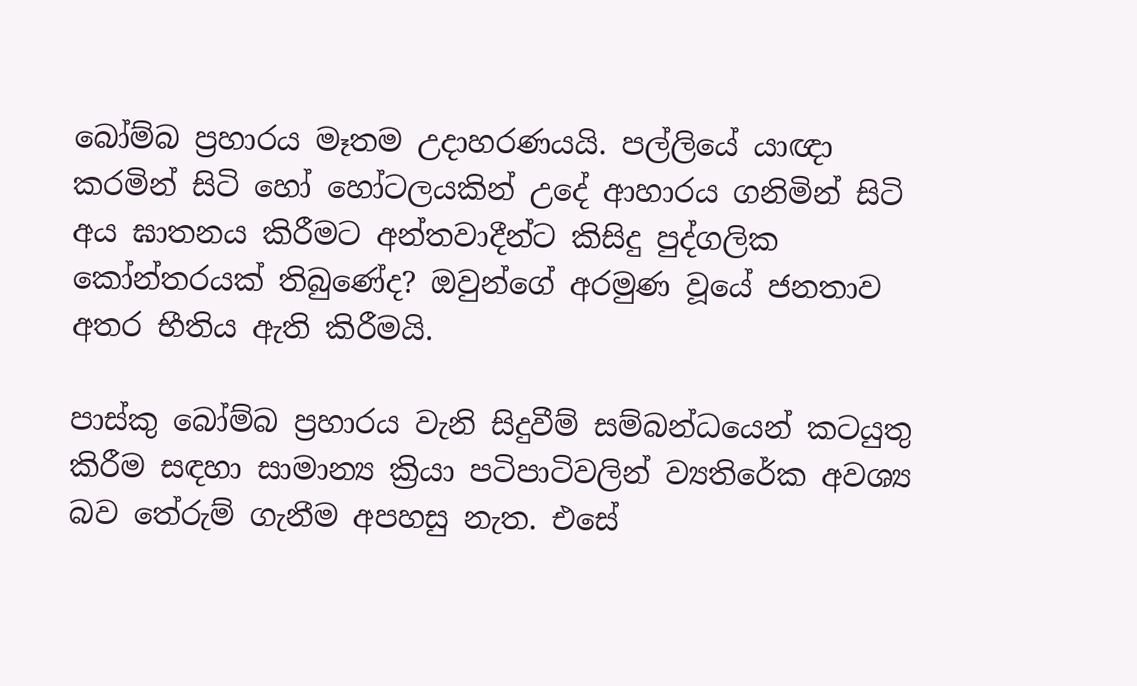බෝම්බ ප්‍රහාරය මෑතම උදාහරණයයි. පල්ලියේ යාඥා කරමින් සිටි හෝ හෝටලයකින් උදේ ආහාරය ගනිමින් සිටි අය ඝාතනය කිරීමට අන්තවාදීන්ට කිසිදු පුද්ගලික කෝන්තරයක් තිබුණේද? ඔවුන්ගේ අරමුණ වූයේ ජනතාව අතර භීතිය ඇති කිරීමයි.

පාස්කු බෝම්බ ප්‍රහාරය වැනි සිදුවීම් සම්බන්ධයෙන් කටයුතු කිරීම සඳහා සාමාන්‍ය ක්‍රියා පටිපාටිවලින් ව්‍යතිරේක අවශ්‍ය බව තේරුම් ගැනීම අපහසු නැත. එසේ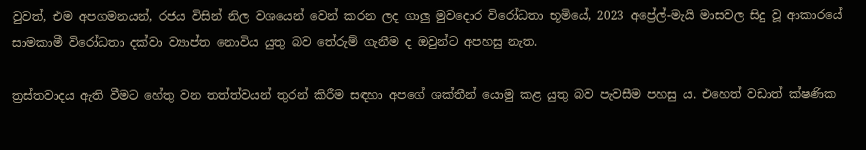වුවත්, එම අපගමනයන්, රජය විසින් නිල වශයෙන් වෙන් කරන ලද ගාලු මුවදොර විරෝධතා භූමියේ, 2023 අප්‍රේල්-මැයි මාසවල සිදු වූ ආකාරයේ සාමකාමී විරෝධතා දක්වා ව්‍යාප්ත නොවිය යුතු බව තේරුම් ගැනීම ද ඔවුන්ට අපහසු නැත.

ත්‍රස්තවාදය ඇති වීමට හේතු වන තත්ත්වයන් තුරන් කිරීම සඳහා අපගේ ශක්තීන් යොමු කළ යුතු බව පැවසීම පහසු ය. එහෙත් වඩාත් ක්ෂණික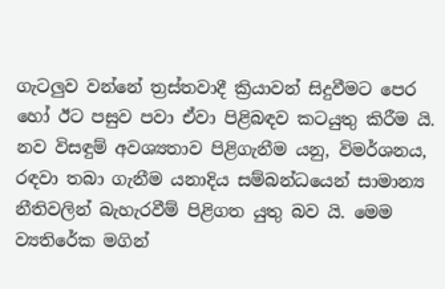ගැටලුව වන්නේ ත්‍රස්තවාදී ක්‍රියාවන් සිදුවීමට පෙර හෝ ඊට පසුව පවා ඒවා පිළිබඳව කටයුතු කිරීම යි. නව විසඳුම් අවශ්‍යතාව පිළිගැනීම යනු, විමර්ශනය, රඳවා තබා ගැනීම යනාදිය සම්බන්ධයෙන් සාමාන්‍ය නීතිවලින් බැහැරවීම් පිළිගත යුතු බව යි. මෙම ව්‍යතිරේක මගින්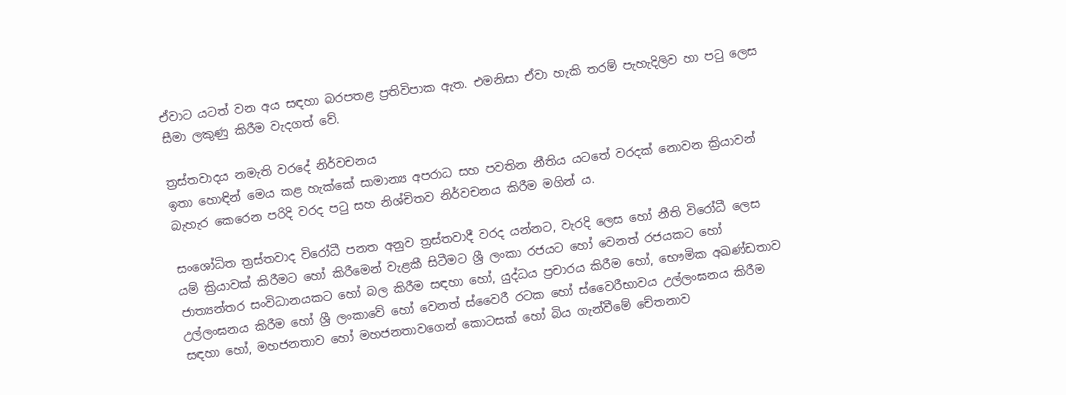ඒවාට යටත් වන අය සඳහා බරපතළ ප්‍රතිවිපාක ඇත. එමනිසා ඒවා හැකි තරම් පැහැදිලිව හා පටු ලෙස සීමා ලකුණු කිරීම වැදගත් වේ.

ත්‍රස්තවාදය නමැති වරදේ නිර්වචනය
ඉතා හොඳින් මෙය කළ හැක්කේ සාමාන්‍ය අපරාධ සහ පවතින නීතිය යටතේ වරදක් නොවන ක්‍රියාවන් බැහැර කෙරෙන පරිදි වරද පටු සහ නිශ්චිතව නිර්වචනය කිරීම මගින් ය.

සංශෝධිත ත්‍රස්තවාද විරෝධී පනත අනුව ත්‍රස්තවාදී වරද යන්නට, වැරදි ලෙස හෝ නීති විරෝධී ලෙස යම් ක්‍රියාවක් කිරීමට හෝ කිරීමෙන් වැළකී සිටීමට ශ්‍රී ලංකා රජයට හෝ වෙනත් රජයකට හෝ ජාත්‍යන්තර සංවිධානයකට හෝ බල කිරීම සඳහා හෝ, යුද්ධය ප්‍රචාරය කිරීම හෝ, භෞමික අඛණ්ඩතාව උල්ලංඝනය කිරීම හෝ ශ්‍රී ලංකාවේ හෝ වෙනත් ස්වෛරී රටක හෝ ස්වෛරීභාවය උල්ලංඝනය කිරීම සඳහා හෝ, මහජනතාව හෝ මහජනතාවගෙන් කොටසක් හෝ බිය ගැන්වීමේ චේතනාව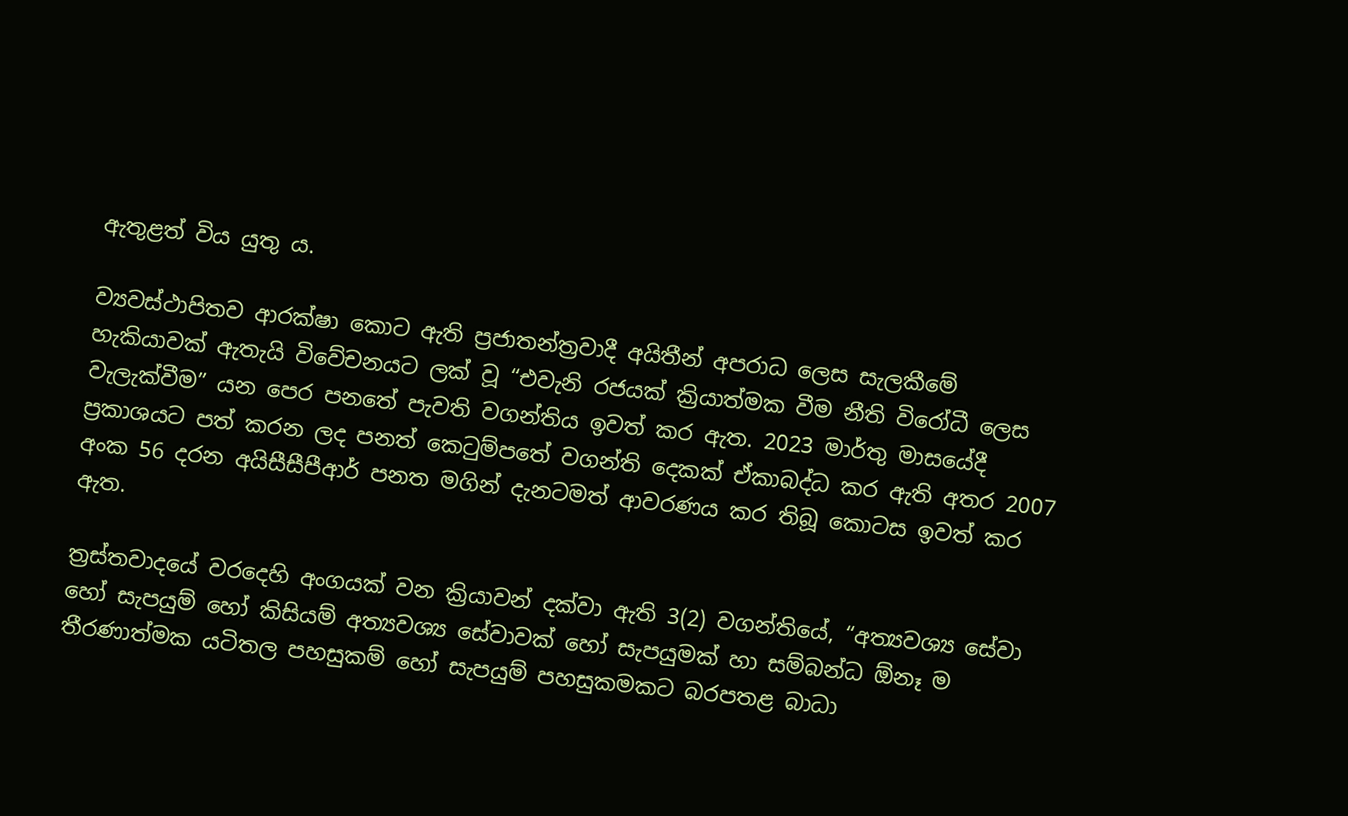ඇතුළත් විය යුතු ය.

ව්‍යවස්ථාපිතව ආරක්ෂා කොට ඇති ප්‍රජාතන්ත්‍රවාදී අයිතීන් අපරාධ ලෙස සැලකීමේ හැකියාවක් ඇතැයි විවේචනයට ලක් වූ “එවැනි රජයක් ක්‍රියාත්මක වීම නීති විරෝධී ලෙස වැලැක්වීම” යන පෙර පනතේ පැවති වගන්තිය ඉවත් කර ඇත. 2023 මාර්තු මාසයේදී ප්‍රකාශයට පත් කරන ලද පනත් කෙටුම්පතේ වගන්ති දෙකක් ඒකාබද්ධ කර ඇති අතර 2007 අංක 56 දරන අයිසීසීපීආර් පනත මගින් දැනටමත් ආවරණය කර තිබූ කොටස ඉවත් කර ඇත.

ත්‍රස්තවාදයේ වරදෙහි අංගයක් වන ක්‍රියාවන් දක්වා ඇති 3(2) වගන්තියේ, “අත්‍යවශ්‍ය සේවා හෝ සැපයුම් හෝ කිසියම් අත්‍යවශ්‍ය සේවාවක් හෝ සැපයුමක් හා සම්බන්ධ ඕනෑ ම තීරණාත්මක යටිතල පහසුකම් හෝ සැපයුම් පහසුකමකට බරපතළ බාධා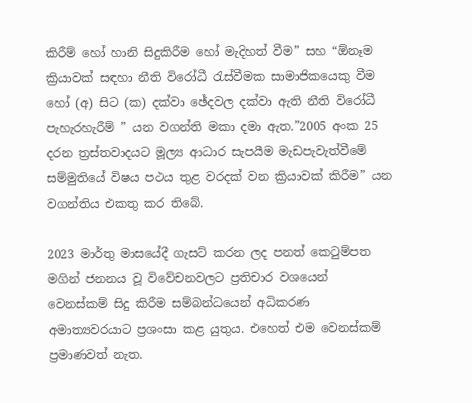කිරීම් හෝ හානි සිදුකිරීම හෝ මැදිහත් වීම” සහ “ඕනෑම ක්‍රියාවක් සඳහා නීති විරෝධී රැස්වීමක සාමාජිකයෙකු වීම හෝ (අ) සිට (ක) දක්වා ඡේදවල දක්වා ඇති නීති විරෝධී පැහැරහැරීම් ” යන වගන්ති මකා දමා ඇත.”2005 අංක 25 දරන ත්‍රස්තවාදයට මූල්‍ය ආධාර සැපයීම මැඩපැවැත්වීමේ සම්මුතියේ විෂය පථය තුළ වරදක් වන ක්‍රියාවක් කිරීම” යන වගන්තිය එකතු කර තිබේ.

2023 මාර්තු මාසයේදී ගැසට් කරන ලද පනත් කෙටුම්පත මගින් ජනනය වූ විවේචනවලට ප්‍රතිචාර වශයෙන් වෙනස්කම් සිදු කිරීම සම්බන්ධයෙන් අධිකරණ අමාත්‍යවරයාට ප්‍රශංසා කළ යුතුය. එහෙත් එම වෙනස්කම් ප්‍රමාණවත් නැත.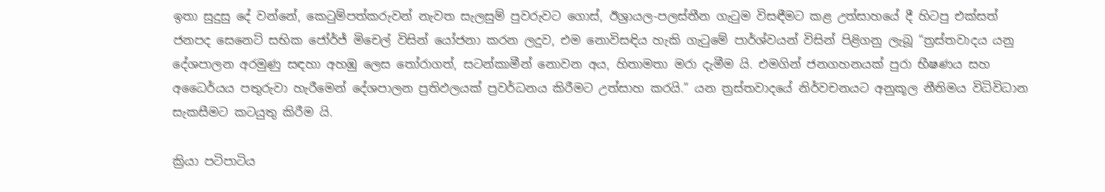ඉතා සුදුසු දේ වන්නේ, කෙටුම්පත්කරුවන් නැවත සැලසුම් පුවරුවට ගොස්, ඊශ්‍රායල-පලස්තීන ගැටුම විසඳීමට කළ උත්සාහයේ දී හිටපු එක්සත් ජනපද සෙනෙට් සභික ජෝර්ජ් මිචෙල් විසින් යෝජනා කරන ලදුව, එම නොවිසඳිය හැකි ගැටුමේ පාර්ශ්වයන් විසින් පිළිගනු ලැබූ “ත්‍රස්තවාදය යනු දේශපාලන අරමුණු සඳහා අහඹු ලෙස තෝරාගත්, සටන්කාමීන් නොවන අය, හිතාමතා මරා දැමීම යි. එමගින් ජනගහනයක් පුරා භීෂණය සහ අධෛර්යය පතුරුවා හැරීමෙන් දේශපාලන ප්‍රතිඵලයක් ප්‍රවර්ධනය කිරීමට උත්සාහ කරයි.” යන ත්‍රස්තවාදයේ නිර්වචනයට අනුකූල නීතිමය විධිවිධාන සැකසීමට කටයුතු කිරීම යි.

ක්‍රියා පටිපාටිය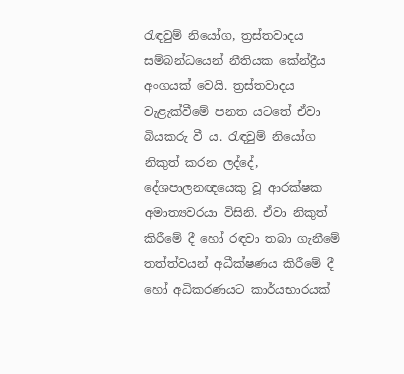රැඳවුම් නියෝග, ත්‍රස්තවාදය සම්බන්ධයෙන් නීතියක කේන්ද්‍රීය අංගයක් වෙයි. ත්‍රස්තවාදය වැළැක්වීමේ පනත යටතේ ඒවා බියකරු වී ය. රැඳවුම් නියෝග නිකුත් කරන ලද්දේ, දේශපාලනඥයෙකු වූ ආරක්ෂක අමාත්‍යවරයා විසිනි. ඒවා නිකුත් කිරීමේ දී හෝ රඳවා තබා ගැනීමේ තත්ත්වයන් අධීක්ෂණය කිරීමේ දී හෝ අධිකරණයට කාර්යභාරයක්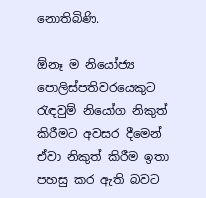නොතිබිණි.

ඕනෑ ම නියෝජ්‍ය පොලිස්පතිවරයෙකුට රැඳවුම් නියෝග නිකුත් කිරීමට අවසර දීමෙන් ඒවා නිකුත් කිරීම ඉතා පහසු කර ඇති බවට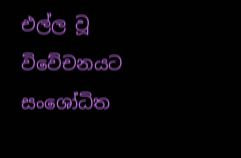එල්ල වූ විවේචනයට සංශෝධිත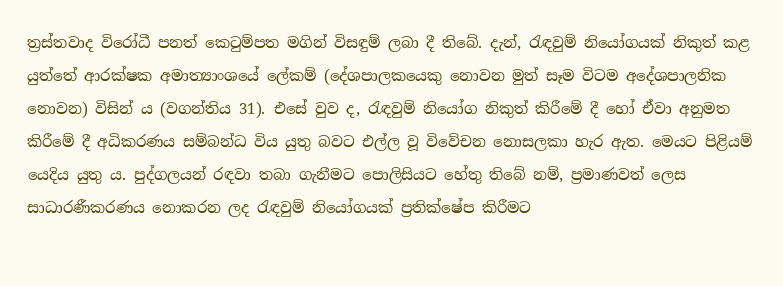ත්‍රස්තවාද විරෝධී පනත් කෙටුම්පත මගින් විසඳුම් ලබා දී තිබේ. දැන්, රැඳවුම් නියෝගයක් නිකුත් කළ යුත්තේ ආරක්ෂක අමාත්‍යාංශයේ ලේකම් (දේශපාලකයෙකු නොවන මුත් සෑම විටම අදේශපාලනික නොවන) විසින් ය (වගන්තිය 31). එසේ වුව ද, රැඳවුම් නියෝග නිකුත් කිරීමේ දී හෝ ඒවා අනුමත කිරීමේ දී අධිකරණය සම්බන්ධ විය යුතු බවට එල්ල වූ විවේචන නොසලකා හැර ඇත. මෙයට පිළියම් යෙදිය යුතු ය. පුද්ගලයන් රඳවා තබා ගැනීමට පොලිසියට හේතු තිබේ නම්, ප්‍රමාණවත් ලෙස සාධාරණීකරණය නොකරන ලද රැඳවුම් නියෝගයක් ප්‍රතික්ෂේප කිරීමට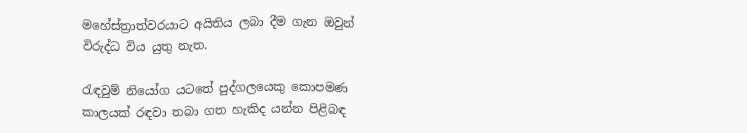මහේස්ත්‍රාත්වරයාට අයිතිය ලබා දීම ගැන ඔවුන් විරුද්ධ විය යුතු නැත.

රැඳවුම් නියෝග යටතේ පුද්ගලයෙකු කොපමණ කාලයක් රඳවා තබා ගත හැකිද යන්න පිළිබඳ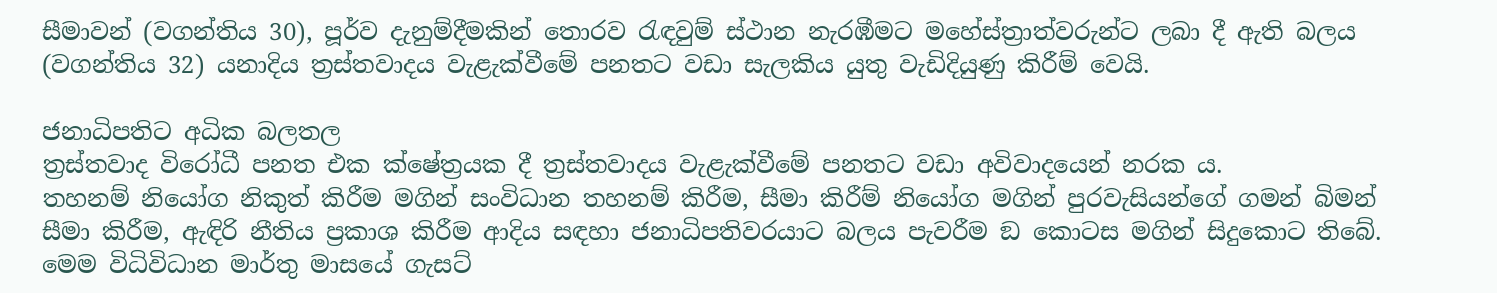සීමාවන් (වගන්තිය 30), පූර්ව දැනුම්දීමකින් තොරව රැඳවුම් ස්ථාන නැරඹීමට මහේස්ත්‍රාත්වරුන්ට ලබා දී ඇති බලය (වගන්තිය 32) යනාදිය ත්‍රස්තවාදය වැළැක්වීමේ පනතට වඩා සැලකිය යුතු වැඩිදියුණු කිරීම් වෙයි.

ජනාධිපතිට අධික බලතල
ත්‍රස්තවාද විරෝධී පනත එක ක්ෂේත්‍රයක දී ත්‍රස්තවාදය වැළැක්වීමේ පනතට වඩා අවිවාදයෙන් නරක ය.
තහනම් නියෝග නිකුත් කිරීම මගින් සංවිධාන තහනම් කිරීම, සීමා කිරීම් නියෝග මගින් පුරවැසියන්ගේ ගමන් බිමන් සීමා කිරීම, ඇඳිරි නීතිය ප්‍රකාශ කිරීම ආදිය සඳහා ජනාධිපතිවරයාට බලය පැවරීම ඞ කොටස මගින් සිදුකොට තිබේ. මෙම විධිවිධාන මාර්තු මාසයේ ගැසට්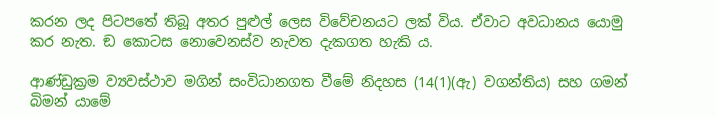කරන ලද පිටපතේ තිබූ අතර පුළුල් ලෙස විවේචනයට ලක් විය. ඒවාට අවධානය යොමු කර නැත. ඞ කොටස නොවෙනස්ව නැවත දැකගත හැකි ය.

ආණ්ඩුක්‍රම ව්‍යවස්ථාව මගින් සංවිධානගත වීමේ නිදහස (14(1)(ඇ) වගන්තිය) සහ ගමන් බිමන් යාමේ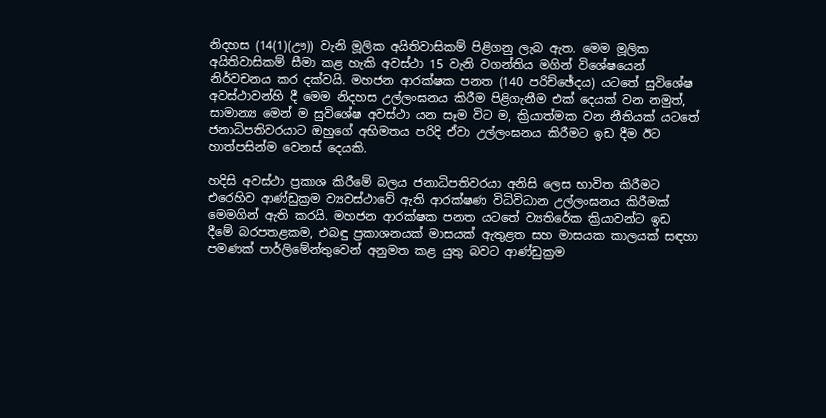නිදහස (14(1)(ඌ)) වැනි මූලික අයිතිවාසිකම් පිළිගනු ලැබ ඇත. මෙම මූලික අයිතිවාසිකම් සීමා කළ හැකි අවස්ථා 15 වැනි වගන්තිය මගින් විශේෂයෙන් නිර්වචනය කර දක්වයි. මහජන ආරක්ෂක පනත (140 පරිච්ඡේදය) යටතේ සුවිශේෂ අවස්ථාවන්හි දී මෙම නිදහස උල්ලංඝනය කිරීම පිළිගැනීම එක් දෙයක් වන නමුත්, සාමාන්‍ය මෙන් ම සුවිශේෂ අවස්ථා යන සෑම විට ම, ක්‍රියාත්මක වන නීතියක් යටතේ ජනාධිපතිවරයාට ඔහුගේ අභිමතය පරිදි ඒවා උල්ලංඝනය කිරීමට ඉඩ දීම ඊට හාත්පසින්ම වෙනස් දෙයකි.

හදිසි අවස්ථා ප්‍රකාශ කිරීමේ බලය ජනාධිපතිවරයා අනිසි ලෙස භාවිත කිරීමට එරෙහිව ආණ්ඩුක්‍රම ව්‍යවස්ථාවේ ඇති ආරක්ෂණ විධිවිධාන උල්ලංඝනය කිරීමක් මෙමගින් ඇති කරයි. මහජන ආරක්ෂක පනත යටතේ ව්‍යතිරේක ක්‍රියාවන්ට ඉඩ දීමේ බරපතළකම, එබඳු ප්‍රකාශනයක් මාසයක් ඇතුළත සහ මාසයක කාලයක් සඳහා පමණක් පාර්ලිමේන්තුවෙන් අනුමත කළ යුතු බවට ආණ්ඩුක්‍රම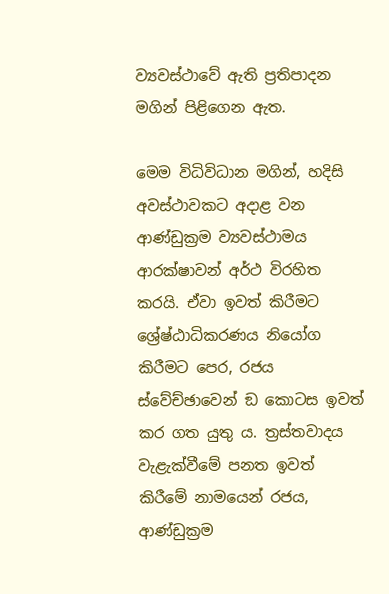ව්‍යවස්ථාවේ ඇති ප්‍රතිපාදන මගින් පිළිගෙන ඇත.

මෙම විධිවිධාන මගින්, හදිසි අවස්ථාවකට අදාළ වන ආණ්ඩුක්‍රම ව්‍යවස්ථාමය ආරක්ෂාවන් අර්ථ විරහිත කරයි. ඒවා ඉවත් කිරීමට ශ්‍රේෂ්ඨාධිකරණය නියෝග කිරීමට පෙර, රජය ස්වේච්ඡාවෙන් ඞ කොටස ඉවත් කර ගත යුතු ය. ත්‍රස්තවාදය වැළැක්වීමේ පනත ඉවත් කිරීමේ නාමයෙන් රජය, ආණ්ඩුක්‍රම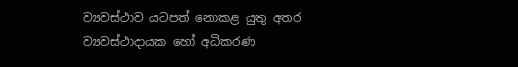ව්‍යවස්ථාව යටපත් නොකළ යුතු අතර ව්‍යවස්ථාදායක හෝ අධිකරණ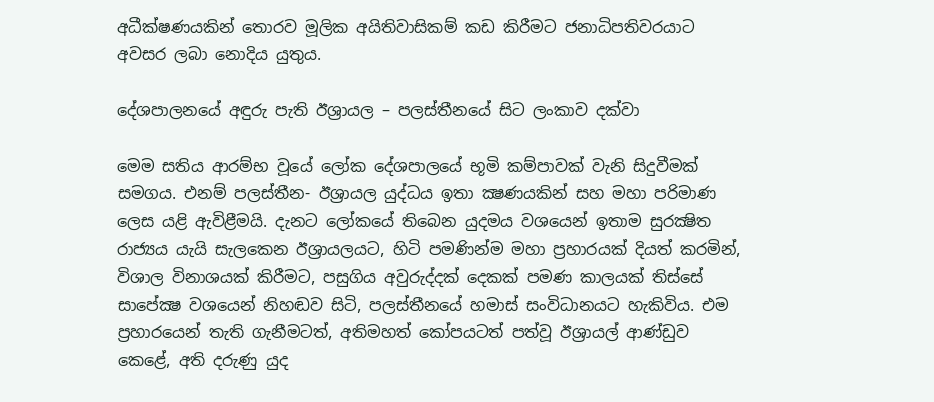අධීක්ෂණයකින් තොරව මූලික අයිතිවාසිකම් කඩ කිරීමට ජනාධිපතිවරයාට අවසර ලබා නොදිය යුතුය.

දේශපාලනයේ අඳුරු පැති ඊශ්‍රායල – පලස්තීනයේ සිට ලංකාව දක්වා

මෙම සතිය ආරම්භ වූයේ ලෝක දේශපාලයේ භූමි කම්පාවක් වැනි සිදුවීමක් සමගය. එනම් පලස්තීන- ඊශ්‍රායල යුද්ධය ඉතා ක්‍ෂණයකින් සහ මහා පරිමාණ ලෙස යළි ඇවිළීමයි. දැනට ලෝකයේ තිබෙන යුදමය වශයෙන් ඉතාම සුරක්‍ෂිත රාජ්‍යය යැයි සැලකෙන ඊශ්‍රායලයට, හිටි පමණින්ම මහා ප්‍රහාරයක් දියත් කරමින්, විශාල විනාශයක් කිරීමට, පසුගිය අවුරුද්දක් දෙකක් පමණ කාලයක් තිස්සේ සාපේක්‍ෂ වශයෙන් නිහඬව සිටි, පලස්තීනයේ හමාස් සංවිධානයට හැකිවිය. එම ප්‍රහාරයෙන් තැති ගැනීමටත්, අතිමහත් කෝපයටත් පත්වූ ඊශ්‍රායල් ආණ්ඩුව කෙළේ, අති දරුණු යුද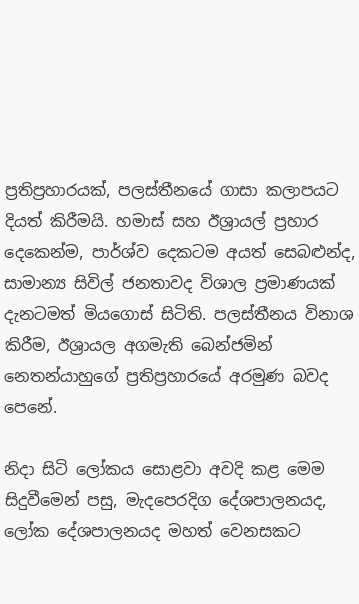ප්‍රතිප්‍රහාරයක්, පලස්තීනයේ ගාසා කලාපයට දියත් කිරීමයි. හමාස් සහ ඊශ්‍රායල් ප්‍රහාර දෙකෙන්ම, පාර්ශ්ව දෙකටම අයත් සෙබළුන්ද, සාමාන්‍ය සිවිල් ජනතාවද විශාල ප්‍රමාණයක් දැනටමත් මියගොස් සිටිති. පලස්තීනය විනාශ කිරීම, ඊශ්‍රායල අගමැති බෙන්ජමින් නෙතන්යාහුගේ ප්‍රතිප්‍රහාරයේ අරමුණ බවද පෙනේ.

නිදා සිටි ලෝකය සොළවා අවදි කළ මෙම සිදුවීමෙන් පසු, මැදපෙරදිග දේශපාලනයද, ලෝක දේශපාලනයද මහත් වෙනසකට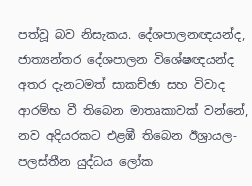පත්වූ බව නිසැකය. දේශපාලනඥයන්ද, ජාත්‍යන්තර දේශපාලන විශේෂඥයන්ද අතර දැනටමත් සාකච්ඡා සහ විවාද ආරම්භ වී තිබෙන මාතෘකාවක් වන්නේ, නව අදියරකට එළඹී තිබෙන ඊශ්‍රායල-පලස්තීන යුද්ධය ලෝක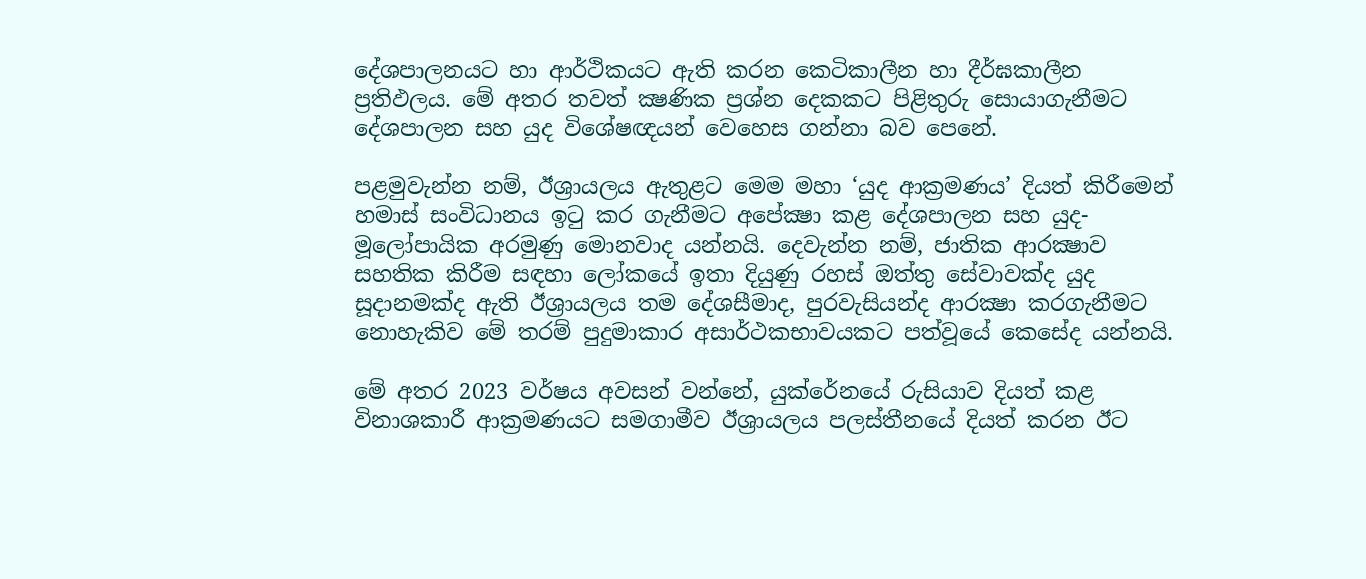දේශපාලනයට හා ආර්ථිකයට ඇති කරන කෙටිකාලීන හා දීර්ඝකාලීන ප්‍රතිඵලය. මේ අතර තවත් ක්‍ෂණික ප්‍රශ්න දෙකකට පිළිතුරු සොයාගැනීමට දේශපාලන සහ යුද විශේෂඥයන් වෙහෙස ගන්නා බව පෙනේ.

පළමුවැන්න නම්, ඊශ්‍රායලය ඇතුළට මෙම මහා ‘යුද ආක්‍රමණය’ දියත් කිරීමෙන් හමාස් සංවිධානය ඉටු කර ගැනීමට අපේක්‍ෂා කළ දේශපාලන සහ යුද-මූලෝපායික අරමුණු මොනවාද යන්නයි. දෙවැන්න නම්, ජාතික ආරක්‍ෂාව සහතික කිරීම සඳහා ලෝකයේ ඉතා දියුණු රහස් ඔත්තු සේවාවක්ද යුද සූදානමක්ද ඇති ඊශ්‍රායලය තම දේශසීමාද, පුරවැසියන්ද ආරක්‍ෂා කරගැනීමට නොහැකිව මේ තරම් පුදුමාකාර අසාර්ථකභාවයකට පත්වූයේ කෙසේද යන්නයි.

මේ අතර 2023 වර්ෂය අවසන් වන්නේ, යුක්රේනයේ රුසියාව දියත් කළ විනාශකාරී ආක්‍රමණයට සමගාමීව ඊශ්‍රායලය පලස්තීනයේ දියත් කරන ඊට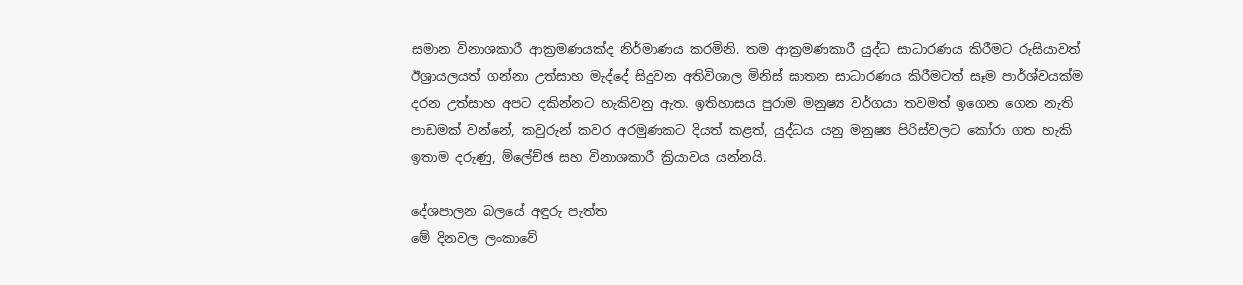සමාන විනාශකාරී ආක්‍රමණයක්ද නිර්මාණය කරමිනි. තම ආක්‍රමණකාරී යුද්ධ සාධාරණය කිරීමට රුසියාවත් ඊශ්‍රායලයත් ගන්නා උත්සාහ මැද්දේ සිදුවන අතිවිශාල මිනිස් ඝාතන සාධාරණය කිරීමටත් සෑම පාර්ශ්වයක්ම දරන උත්සාහ අපට දකින්නට හැකිවනු ඇත. ඉතිහාසය පුරාම මනුෂ්‍ය වර්ගයා තවමත් ඉගෙන ගෙන නැති පාඩමක් වන්නේ, කවුරුන් කවර අරමුණකට දියත් කළත්, යුද්ධය යනු මනුෂ්‍ය පිරිස්වලට කෝරා ගත හැකි ඉතාම දරුණු, ම්ලේච්ඡ සහ විනාශකාරී ක්‍රියාවය යන්නයි.

දේශපාලන බලයේ අඳුරු පැත්ත
මේ දිනවල ලංකාවේ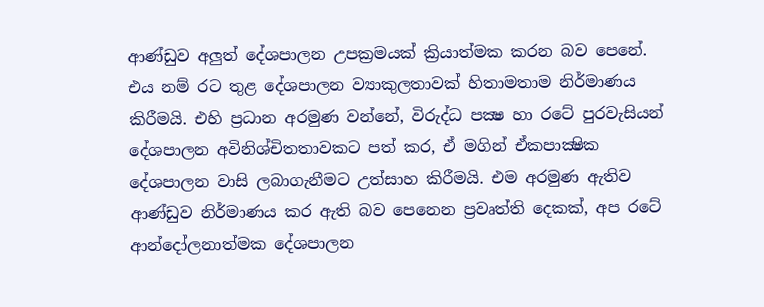ආණ්ඩුව අලුත් දේශපාලන උපක්‍රමයක් ක්‍රියාත්මක කරන බව පෙනේ. එය නම් රට තුළ දේශපාලන ව්‍යාකුලතාවක් හිතාමතාම නිර්මාණය කිරීමයි. එහි ප්‍රධාන අරමුණ වන්නේ, විරුද්ධ පක්‍ෂ හා රටේ පුරවැසියන් දේශපාලන අවිනිශ්චිතතාවකට පත් කර, ඒ මගින් ඒකපාක්‍ෂික දේශපාලන වාසි ලබාගැනීමට උත්සාහ කිරීමයි. එම අරමුණ ඇතිව ආණ්ඩුව නිර්මාණය කර ඇති බව පෙනෙන ප්‍රවෘත්ති දෙකක්, අප රටේ ආන්දෝලනාත්මක දේශපාලන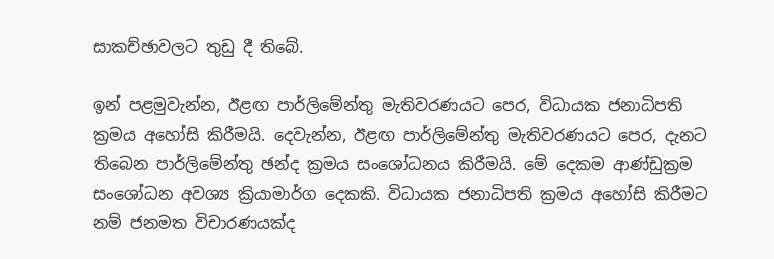සාකච්ඡාවලට තුඩු දී තිබේ.

ඉන් පළමුවැන්න, ඊළඟ පාර්ලිමේන්තු මැතිවරණයට පෙර, විධායක ජනාධිපති ක්‍රමය අහෝසි කිරීමයි. දෙවැන්න, ඊළඟ පාර්ලිමේන්තු මැතිවරණයට පෙර, දැනට තිබෙන පාර්ලිමේන්තු ඡන්ද ක්‍රමය සංශෝධනය කිරීමයි. මේ දෙකම ආණ්ඩුක්‍රම සංශෝධන අවශ්‍ය ක්‍රියාමාර්ග දෙකකි. විධායක ජනාධිපති ක්‍රමය අහෝසි කිරීමට නම් ජනමත විචාරණයක්ද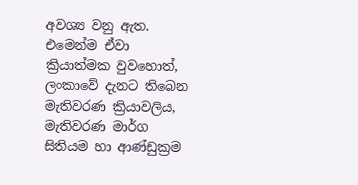අවශ්‍ය වනු ඇත. එමෙන්ම ඒවා ක්‍රියාත්මක වුවහොත්, ලංකාවේ දැනට තිබෙන මැතිවරණ ක්‍රියාවලිය, මැතිවරණ මාර්ග සිතියම හා ආණ්ඩුක්‍රම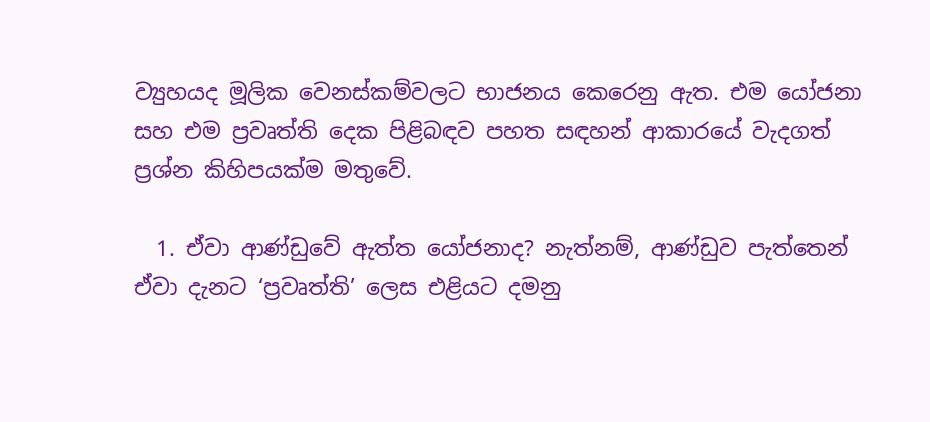ව්‍යුහයද මූලික වෙනස්කම්වලට භාජනය කෙරෙනු ඇත. එම යෝජනා සහ එම ප්‍රවෘත්ති දෙක පිළිබඳව පහත සඳහන් ආකාරයේ වැදගත් ප්‍රශ්න කිහිපයක්ම මතුවේ.

  1. ඒවා ආණ්ඩුවේ ඇත්ත යෝජනාද? නැත්නම්, ආණ්ඩුව පැත්තෙන් ඒවා දැනට ‘ප්‍රවෘත්ති’ ලෙස එළියට දමනු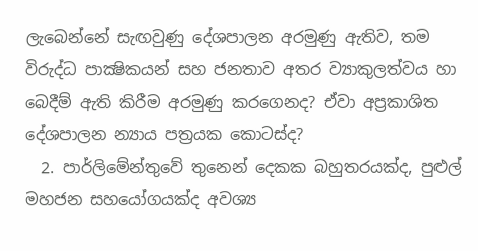ලැබෙන්නේ සැඟවුණු දේශපාලන අරමුණු ඇතිව, තම විරුද්ධ පාක්‍ෂිකයන් සහ ජනතාව අතර ව්‍යාකුලත්වය හා බෙදීම් ඇති කිරීම අරමුණු කරගෙනද? ඒවා අප්‍රකාශිත දේශපාලන න්‍යාය පත්‍රයක කොටස්ද?
  2. පාර්ලිමේන්තුවේ තුනෙන් දෙකක බහුතරයක්ද, පුළුල් මහජන සහයෝගයක්ද අවශ්‍ය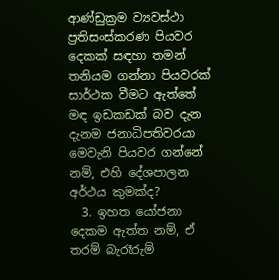ආණ්ඩුක්‍රම ව්‍යවස්ථා ප්‍රතිසංස්කරණ පියවර දෙකක් සඳහා තමන් තනියම ගන්නා පියවරක් සාර්ථක වීමට ඇත්තේ මඳ ඉඩකඩක් බව දැන දැනම ජනාධිපතිවරයා මෙවැනි පියවර ගන්නේ නම්, එහි දේශපාලන අර්ථය කුමක්ද?
  3. ඉහත යෝජනා දෙකම ඇත්ත නම්, ඒ තරම් බැරෑරුම්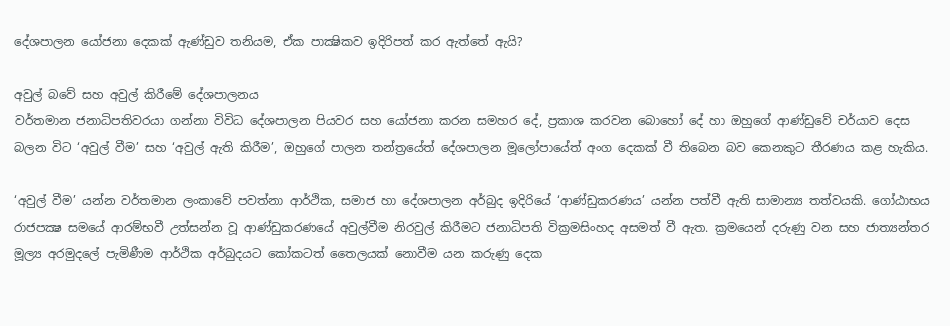දේශපාලන යෝජනා දෙකක් ඇණ්ඩුව තනියම, ඒක පාක්‍ෂිකව ඉදිරිපත් කර ඇත්තේ ඇයි?

අවුල් බවේ සහ අවුල් කිරීමේ දේශපාලනය
වර්තමාන ජනාධිපතිවරයා ගන්නා විවිධ දේශපාලන පියවර සහ යෝජනා කරන සමහර දේ, ප්‍රකාශ කරවන බොහෝ දේ හා ඔහුගේ ආණ්ඩුවේ චර්යාව දෙස බලන විට ‘අවුල් වීම’ සහ ‘අවුල් ඇති කිරීම’, ඔහුගේ පාලන තන්ත්‍රයේත් දේශපාලන මූලෝපායේත් අංග දෙකක් වී තිබෙන බව කෙනකුට තීරණය කළ හැකිය.

‘අවුල් වීම’ යන්න වර්තමාන ලංකාවේ පවත්නා ආර්ථික, සමාජ හා දේශපාලන අර්බුද ඉදිරියේ ‘ආණ්ඩුකරණය’ යන්න පත්වී ඇති සාමාන්‍ය තත්වයකි. ගෝඨාභය රාජපක්‍ෂ සමයේ ආරම්භවී උත්සන්න වූ ආණ්ඩුකරණයේ අවුල්වීම නිරවුල් කිරීමට ජනාධිපති වික්‍රමසිංහද අසමත් වී ඇත. ක්‍රමයෙන් දරුණු වන සහ ජාත්‍යන්තර මූල්‍ය අරමුදලේ පැමිණීම ආර්ථික අර්බුදයට කෝකටත් තෛලයක් නොවීම යන කරුණු දෙක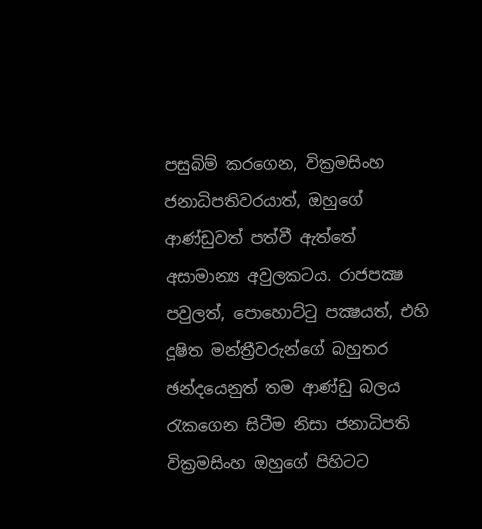පසුබිම් කරගෙන, වික්‍රමසිංහ ජනාධිපතිවරයාත්, ඔහුගේ ආණ්ඩුවත් පත්වී ඇත්තේ අසාමාන්‍ය අවුලකටය. රාජපක්‍ෂ පවුලත්, පොහොට්ටු පක්‍ෂයත්, එහි දූෂිත මන්ත්‍රීවරුන්ගේ බහුතර ඡන්දයෙනුත් තම ආණ්ඩු බලය රැකගෙන සිටීම නිසා ජනාධිපති වික්‍රමසිංහ ඔහුගේ පිහිටට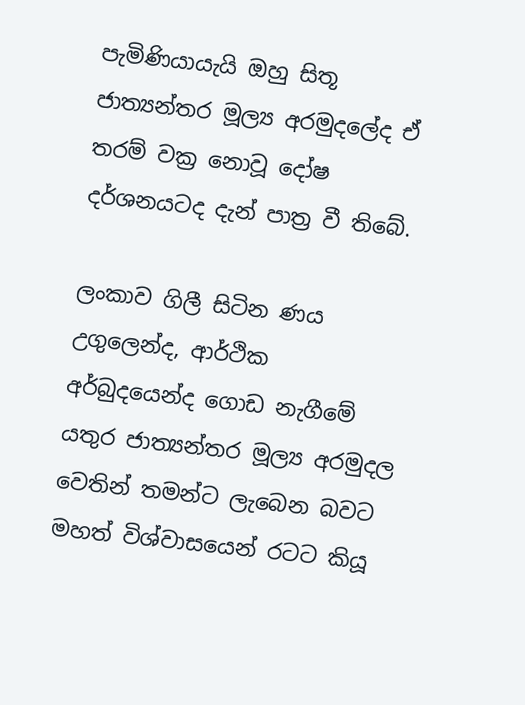පැමිණියායැයි ඔහු සිතූ ජාත්‍යන්තර මූල්‍ය අරමුදලේද ඒ තරම් වක්‍ර නොවූ දෝෂ දර්ශනයටද දැන් පාත්‍ර වී තිබේ.

ලංකාව ගිලී සිටින ණය උගුලෙන්ද, ආර්ථික අර්බුදයෙන්ද ගොඩ නැගීමේ යතුර ජාත්‍යන්තර මූල්‍ය අරමුදල වෙතින් තමන්ට ලැබෙන බවට මහත් විශ්වාසයෙන් රටට කියූ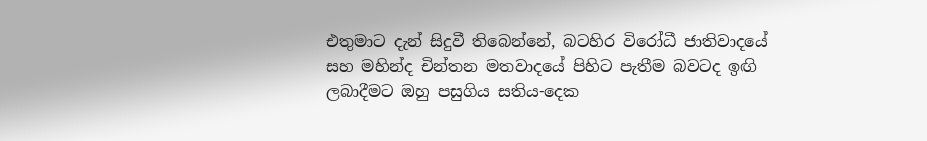එතුමාට දැන් සිදුවී තිබෙන්නේ, බටහිර විරෝධී ජාතිවාදයේ සහ මහින්ද චින්තන මතවාදයේ පිහිට පැතීම බවටද ඉඟි ලබාදීමට ඔහු පසුගිය සතිය-දෙක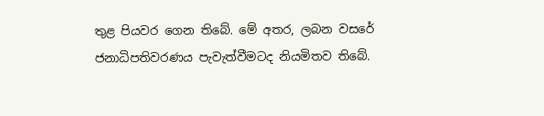තුළ පියවර ගෙන තිබේ. මේ අතර, ලබන වසරේ ජනාධිපතිවරණය පැවැත්වීමටද නියමිතව තිබේ.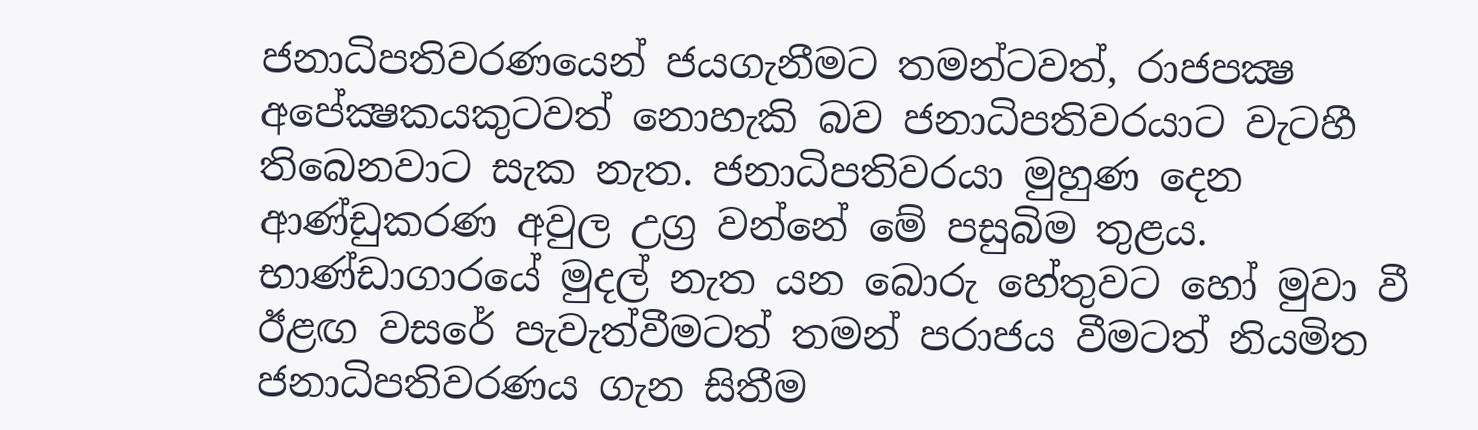ජනාධිපතිවරණයෙන් ජයගැනීමට තමන්ටවත්, රාජපක්‍ෂ අපේක්‍ෂකයකුටවත් නොහැකි බව ජනාධිපතිවරයාට වැටහී තිබෙනවාට සැක නැත. ජනාධිපතිවරයා මුහුණ දෙන ආණ්ඩුකරණ අවුල උග්‍ර වන්නේ මේ පසුබිම තුළය. භාණ්ඩාගාරයේ මුදල් නැත යන බොරු හේතුවට හෝ මුවා වී ඊළඟ වසරේ පැවැත්වීමටත් තමන් පරාජය වීමටත් නියමිත ජනාධිපතිවරණය ගැන සිතීම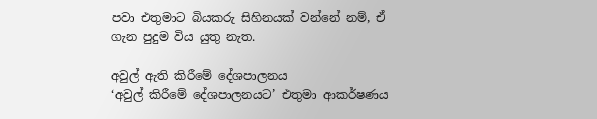පවා එතුමාට බියකරු සිහිනයක් වන්නේ නම්, ඒ ගැන පුදුම විය යුතු නැත.

අවුල් ඇති කිරීමේ දේශපාලනය
‘අවුල් කිරීමේ දේශපාලනයට’ එතුමා ආකර්ෂණය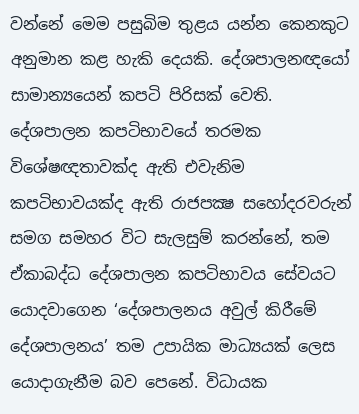වන්නේ මෙම පසුබිම තුළය යන්න කෙනකුට අනුමාන කළ හැකි දෙයකි. දේශපාලනඥයෝ සාමාන්‍යයෙන් කපටි පිරිසක් වෙති. දේශපාලන කපටිභාවයේ තරමක විශේෂඥතාවක්ද ඇති එවැනිම කපටිභාවයක්ද ඇති රාජපක්‍ෂ සහෝදරවරුන් සමග සමහර විට සැලසුම් කරන්නේ, තම ඒකාබද්ධ දේශපාලන කපටිභාවය සේවයට යොදවාගෙන ‘දේශපාලනය අවුල් කිරීමේ දේශපාලනය’ තම උපායික මාධ්‍යයක් ලෙස යොදාගැනීම බව පෙනේ. විධායක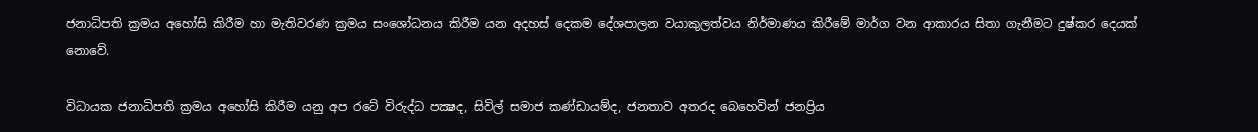ජනාධිපති ක්‍රමය අහෝසි කිරීම හා මැතිවරණ ක්‍රමය සංශෝධනය කිරීම යන අදහස් දෙකම දේශපාලන වයාකුලත්වය නිර්මාණය කිරීමේ මාර්ග වන ආකාරය සිතා ගැනීමට දුෂ්කර දෙයක් නොවේ.

විධායක ජනාධිපති ක්‍රමය අහෝසි කිරීම යනු අප රටේ විරුද්ධ පක්‍ෂද, සිවිල් සමාජ කණ්ඩායම්ද, ජනතාව අතරද බෙහෙවින් ජනප්‍රිය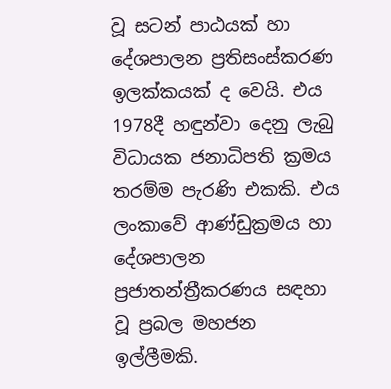වූ සටන් පාඨයක් හා දේශපාලන ප්‍රතිසංස්කරණ ඉලක්කයක් ද වෙයි. එය 1978දී හඳුන්වා දෙනු ලැබු විධායක ජනාධිපති ක්‍රමය තරම්ම පැරණි එකකි. එය ලංකාවේ ආණ්ඩුක්‍රමය හා දේශපාලන ප්‍රජාතන්ත්‍රීකරණය සඳහා වූ ප්‍රබල මහජන ඉල්ලීමකි.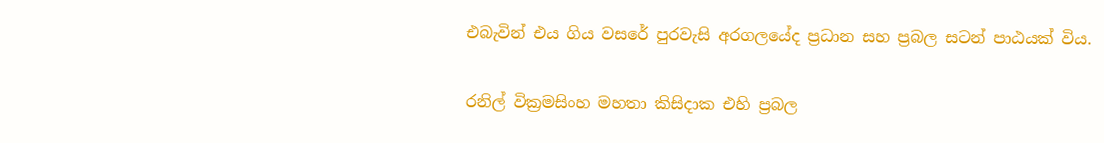එබැවින් එය ගිය වසරේ පුරවැසි අරගලයේද ප්‍රධාන සහ ප්‍රබල සටන් පාඨයක් විය.

රනිල් වික්‍රමසිංහ මහතා කිසිදාක එහි ප්‍රබල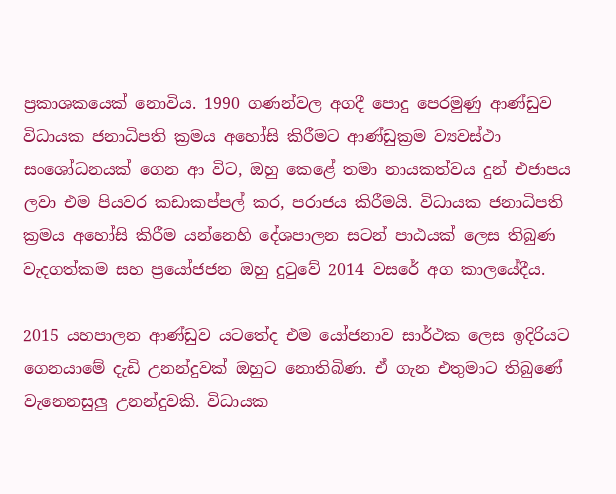ප්‍රකාශකයෙක් නොවිය. 1990 ගණන්වල අගදී පොදු පෙරමුණු ආණ්ඩුව විධායක ජනාධිපති ක්‍රමය අහෝසි කිරීමට ආණ්ඩුක්‍රම ව්‍යවස්ථා සංශෝධනයක් ගෙන ආ විට, ඔහු කෙළේ තමා නායකත්වය දුන් එජාපය ලවා එම පියවර කඩාකප්පල් කර, පරාජය කිරීමයි. විධායක ජනාධිපති ක්‍රමය අහෝසි කිරීම යන්නෙහි දේශපාලන සටන් පාඨයක් ලෙස තිබුණ වැදගත්කම සහ ප්‍රයෝජජන ඔහු දුටුවේ 2014 වසරේ අග කාලයේදීය.

2015 යහපාලන ආණ්ඩුව යටතේද එම යෝජනාව සාර්ථක ලෙස ඉදිරියට ගෙනයාමේ දැඩි උනන්දුවක් ඔහුට නොතිබිණ. ඒ ගැන එතුමාට තිබුණේ වැනෙනසුලු උනන්දුවකි. විධායක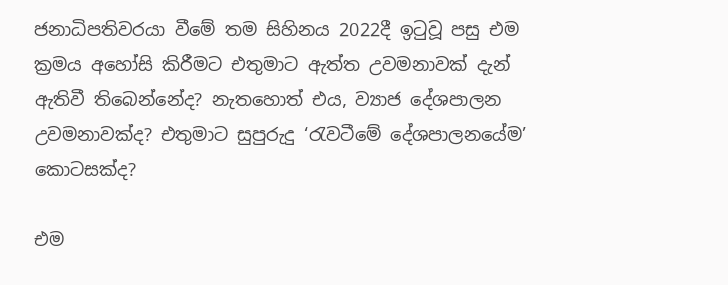ජනාධිපතිවරයා වීමේ තම සිහිනය 2022දී ඉටුවූ පසු එම ක්‍රමය අහෝසි කිරීමට එතුමාට ඇත්ත උවමනාවක් දැන් ඇතිවී තිබෙන්නේද? නැතහොත් එය, ව්‍යාජ දේශපාලන උවමනාවක්ද? එතුමාට සුපුරුදු ‘රැවටීමේ දේශපාලනයේම’ කොටසක්ද?

එම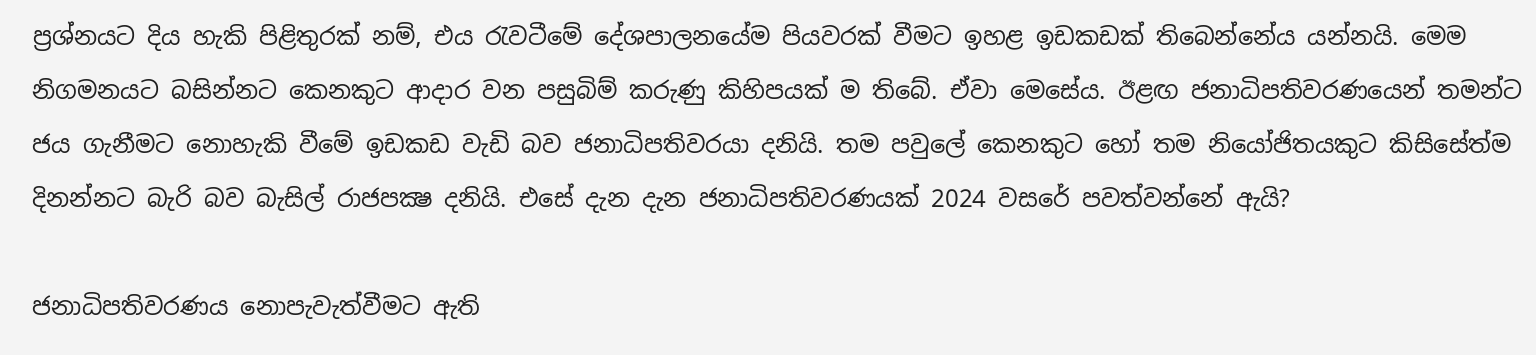ප්‍රශ්නයට දිය හැකි පිළිතුරක් නම්, එය රැවටීමේ දේශපාලනයේම පියවරක් වීමට ඉහළ ඉඩකඩක් තිබෙන්නේය යන්නයි. මෙම නිගමනයට බසින්නට කෙනකුට ආදාර වන පසුබිම් කරුණු කිහිපයක් ම තිබේ. ඒවා මෙසේය. ඊළඟ ජනාධිපතිවරණයෙන් තමන්ට ජය ගැනීමට නොහැකි වීමේ ඉඩකඩ වැඩි බව ජනාධිපතිවරයා දනියි. තම පවුලේ කෙනකුට හෝ තම නියෝජිතයකුට කිසිසේත්ම දිනන්නට බැරි බව බැසිල් රාජපක්‍ෂ දනියි. එසේ දැන දැන ජනාධිපතිවරණයක් 2024 වසරේ පවත්වන්නේ ඇයි?

ජනාධිපතිවරණය නොපැවැත්වීමට ඇති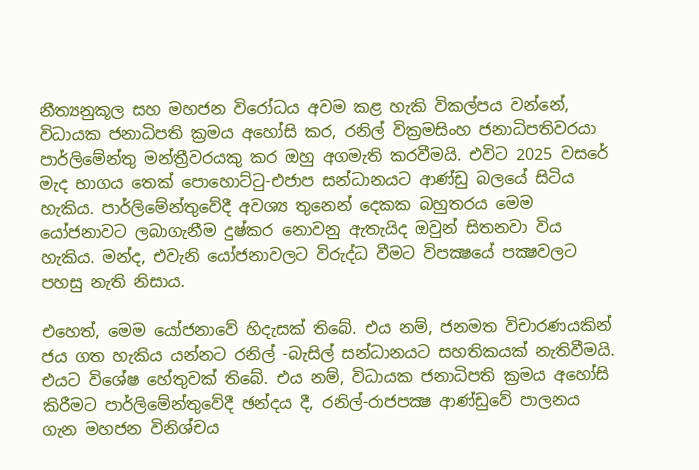නීත්‍යනුකූල සහ මහජන විරෝධය අවම කළ හැකි විකල්පය වන්නේ, විධායක ජනාධිපති ක්‍රමය අහෝසි කර, රනිල් වික්‍රමසිංහ ජනාධිපතිවරයා පාර්ලිමේන්තු මන්ත්‍රීවරයකු කර ඔහු අගමැති කරවීමයි. එවිට 2025 වසරේ මැද භාගය තෙක් පොහොට්ටු-එජාප සන්ධානයට ආණ්ඩු බලයේ සිටිය හැකිය. පාර්ලිමේන්තුවේදී අවශ්‍ය තුනෙන් දෙකක බහුතරය මෙම යෝජනාවට ලබාගැනීම දුෂ්කර නොවනු ඇතැයිද ඔවුන් සිතනවා විය හැකිය. මන්ද, එවැනි යෝජනාවලට විරුද්ධ වීමට විපක්‍ෂයේ පක්‍ෂවලට පහසු නැති නිසාය.

එහෙත්, මෙම යෝජනාවේ හිදැසක් තිබේ. එය නම්, ජනමත විචාරණයකින් ජය ගත හැකිය යන්නට රනිල් -බැසිල් සන්ධානයට සහතිකයක් නැතිවීමයි. එයට විශේෂ හේතුවක් තිබේ. එය නම්, විධායක ජනාධිපති ක්‍රමය අහෝසි කිරීමට පාර්ලිමේන්තුවේදී ඡන්දය දී, රනිල්-රාජපක්‍ෂ ආණ්ඩුවේ පාලනය ගැන මහජන විනිශ්චය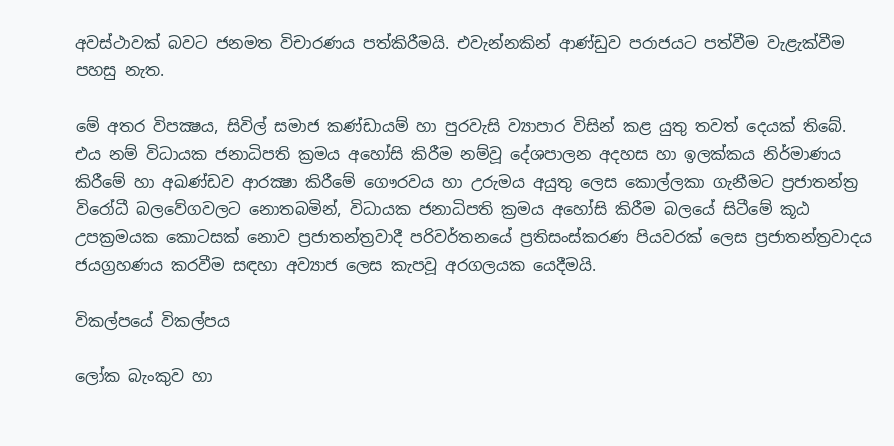අවස්ථාවක් බවට ජනමත විචාරණය පත්කිරීමයි. එවැන්නකින් ආණ්ඩුව පරාජයට පත්වීම වැළැක්වීම පහසු නැත.

මේ අතර විපක්‍ෂය, සිවිල් සමාජ කණ්ඩායම් හා පුරවැසි ව්‍යාපාර විසින් කළ යුතු තවත් දෙයක් තිබේ. එය නම් විධායක ජනාධිපති ක්‍රමය අහෝසි කිරීම නම්වූ දේශපාලන අදහස හා ඉලක්කය නිර්මාණය කිරීමේ හා අඛණ්ඩව ආරක්‍ෂා කිරීමේ ගෞරවය හා උරුමය අයුතු ලෙස කොල්ලකා ගැනීමට ප්‍රජාතන්ත්‍ර විරෝධී බලවේගවලට නොතබමින්, විධායක ජනාධිපති ක්‍රමය අහෝසි කිරීම බලයේ සිටීමේ කූඨ උපක්‍රමයක කොටසක් නොව ප්‍රජාතන්ත්‍රවාදී පරිවර්තනයේ ප්‍රතිසංස්කරණ පියවරක් ලෙස ප්‍රජාතන්ත්‍රවාදය ජයග්‍රහණය කරවීම සඳහා අව්‍යාජ ලෙස කැපවූ අරගලයක යෙදීමයි.

විකල්පයේ විකල්පය

ලෝක බැංකුව හා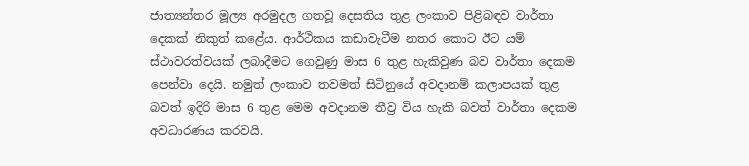ජාත්‍යන්තර මූල්‍ය අරමුදල ගතවූ දෙසතිය තුළ ලංකාව පිළිබඳව වාර්තා දෙකක් නිකුත් කළේය. ආර්ථිකය කඩාවැටීම නතර කොට ඊට යම් ස්ථාවරත්වයක් ලබාදීමට ගෙවුණු මාස 6 තුළ හැකිවුණ බව වාර්තා දෙකම පෙන්වා දෙයි. නමුත් ලංකාව තවමත් සිටිනුයේ අවදානම් කලාපයක් තුළ බවත් ඉදිරි මාස 6 තුළ මෙම අවදානම තීව්‍ර විය හැකි බවත් වාර්තා දෙකම අවධාරණය කරවයි.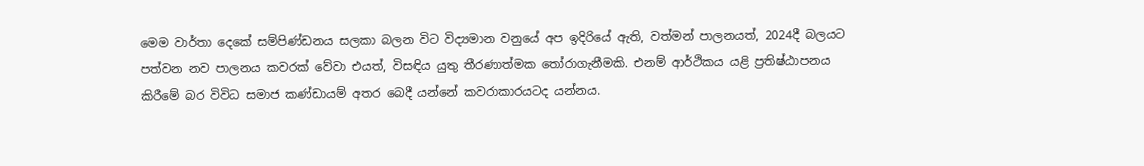මෙම වාර්තා දෙකේ සම්පිණ්ඩනය සලකා බලන විට විද්‍යමාන වනුයේ අප ඉදිරියේ ඇති, වත්මන් පාලනයත්, 2024දී බලයට පත්වන නව පාලනය කවරක් වේවා එයත්, විසඳිය යුතු තීරණාත්මක තෝරාගැනීමකි. එනම් ආර්ථිකය යළි ප්‍රතිෂ්ඨාපනය කිරීමේ බර විවිධ සමාජ කණ්ඩායම් අතර බෙදී යන්නේ කවරාකාරයටද යන්නය.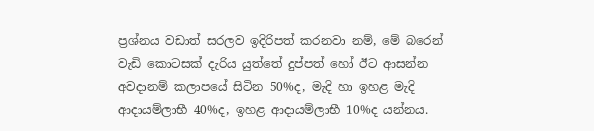ප්‍රශ්නය වඩාත් සරලව ඉදිරිපත් කරනවා නම්, මේ බරෙන් වැඩි කොටසක් දැරිය යුත්තේ දුප්පත් හෝ ඊට ආසන්න අවදානම් කලාපයේ සිටින 50%ද, මැදි හා ඉහළ මැදි ආදායම්ලාභී 40%ද, ඉහළ ආදායම්ලාභී 10%ද යන්නය.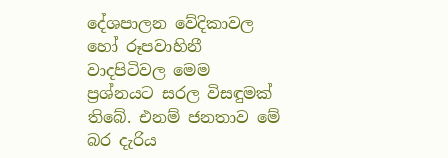දේශපාලන වේදිකාවල හෝ රූපවාහිනී වාදපිටිවල මෙම ප්‍රශ්නයට සරල විසඳුමක් තිබේ. එනම් ජනතාව මේ බර දැරිය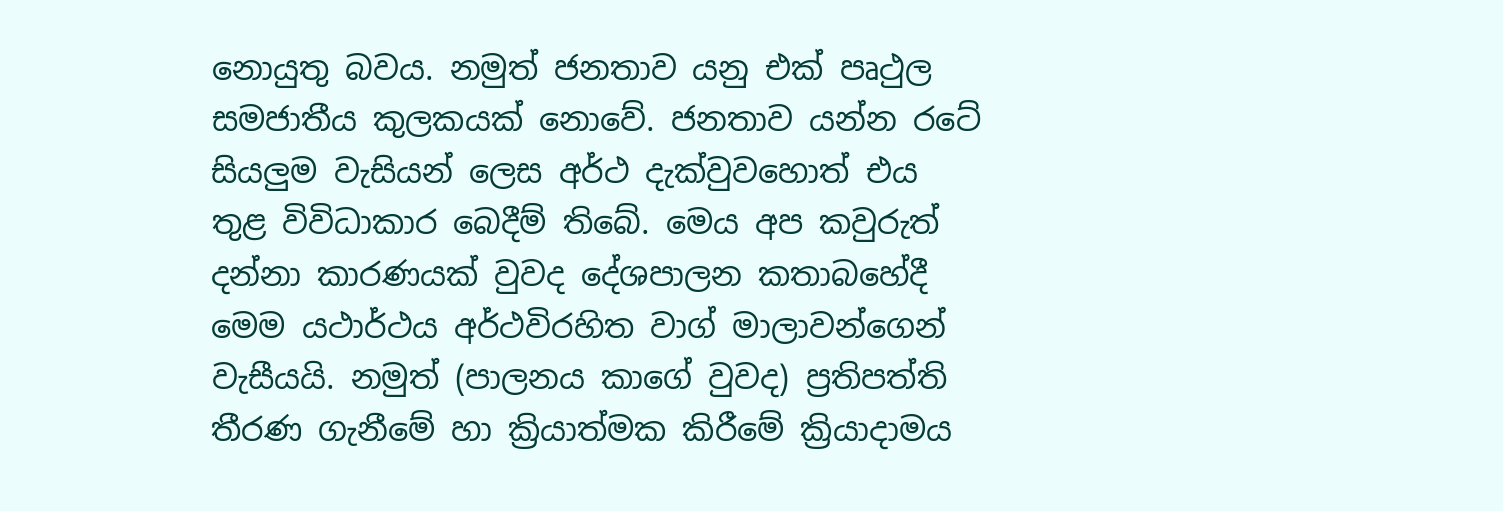නොයුතු බවය. නමුත් ජනතාව යනු එක් පෘථුල සමජාතීය කුලකයක් නොවේ. ජනතාව යන්න රටේ සියලුම වැසියන් ලෙස අර්ථ දැක්වුවහොත් එය තුළ විවිධාකාර බෙදීම් තිබේ. මෙය අප කවුරුත් දන්නා කාරණයක් වුවද දේශපාලන කතාබහේදී මෙම යථාර්ථය අර්ථවිරහිත වාග් මාලාවන්ගෙන් වැසීයයි. නමුත් (පාලනය කාගේ වුවද) ප්‍රතිපත්ති තීරණ ගැනීමේ හා ක්‍රියාත්මක කිරීමේ ක්‍රියාදාමය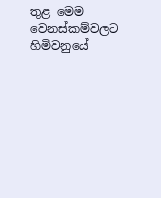තුළ මෙම වෙනස්කම්වලට හිමිවනුයේ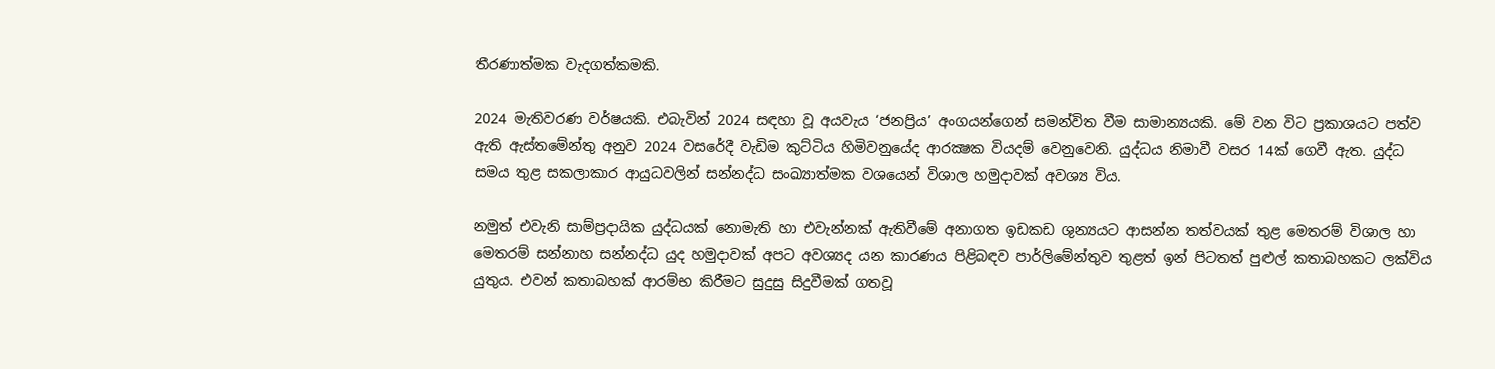තීරණාත්මක වැදගත්කමකි.

2024 මැතිවරණ වර්ෂයකි. එබැවින් 2024 සඳහා වූ අයවැය ‘ජනප්‍රිය’ අංගයන්ගෙන් සමන්විත වීම සාමාන්‍යයකි. මේ වන විට ප්‍රකාශයට පත්ව ඇති ඇස්තමේන්තු අනුව 2024 වසරේදී වැඩිම කුට්ටිය හිමිවනුයේද ආරක්‍ෂක වියදම් වෙනුවෙනි. යුද්ධය නිමාවී වසර 14ක් ගෙවී ඇත. යුද්ධ සමය තුළ සකලාකාර ආයුධවලින් සන්නද්ධ සංඛ්‍යාත්මක වශයෙන් විශාල හමුදාවක් අවශ්‍ය විය.

නමුත් එවැනි සාම්ප්‍රදායික යුද්ධයක් නොමැති හා එවැන්නක් ඇතිවීමේ අනාගත ඉඩකඩ ශුන්‍යයට ආසන්න තත්වයක් තුළ මෙතරම් විශාල හා මෙතරම් සන්නාහ සන්නද්ධ යුද හමුදාවක් අපට අවශ්‍යද යන කාරණය පිළිබඳව පාර්ලිමේන්තුව තුළත් ඉන් පිටතත් පුළුල් කතාබහකට ලක්විය යුතුය. එවන් කතාබහක් ආරම්භ කිරීමට සුදුසු සිදුවීමක් ගතවූ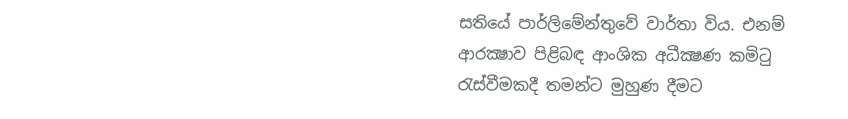සතියේ පාර්ලිමේන්තුවේ වාර්තා විය. එනම් ආරක්‍ෂාව පිළිබඳ ආංශික අධීක්‍ෂණ කමිටු රැස්වීමකදී තමන්ට මුහුණ දීමට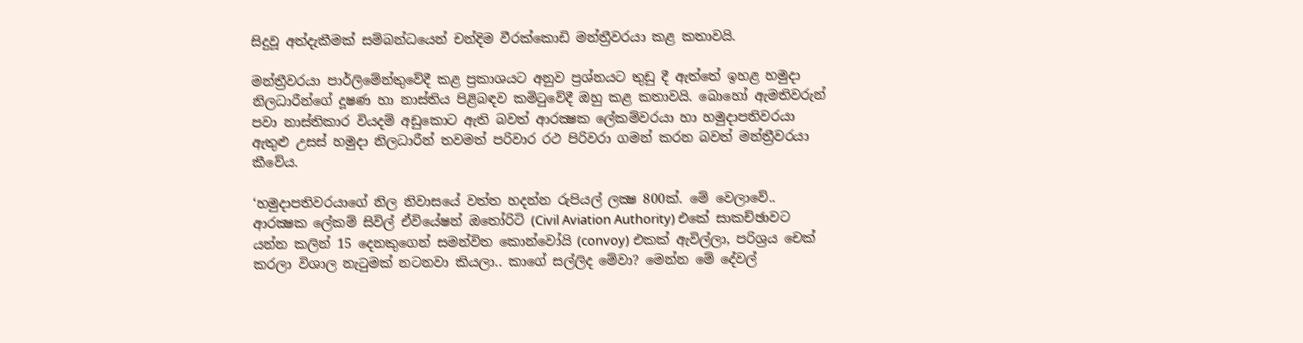සිදුවූ අත්දැකීමක් සම්බන්ධයෙන් චන්දිම වීරක්කොඩි මන්ත්‍රීවරයා කළ කතාවයි.

මන්ත්‍රීවරයා පාර්ලිමේන්තුවේදී කළ ප්‍රකාශයට අනුව ප්‍රශ්නයට තුඩු දී ඇත්තේ ඉහළ හමුදා නිලධාරීන්ගේ දූෂණ හා නාස්තිය පිළිබඳව කමිටුවේදී ඔහු කළ කතාවයි. බොහෝ ඇමතිවරුන් පවා නාස්තිකාර වියදම් අඩුකොට ඇති බවත් ආරක්‍ෂක ලේකම්වරයා හා හමුදාපතිවරයා ඇතුළු උසස් හමුදා නිලධාරීන් තවමත් පරිවාර රථ පිරිවරා ගමන් කරන බවත් මන්ත්‍රීවරයා කීවේය.

‘හමුදාපතිවරයාගේ නිල නිවාසයේ වත්ත හදන්න රුපියල් ලක්‍ෂ 800ක්. මේ වෙලාවේ.. ආරක්‍ෂක ලේකම් සිවිල් ඒවියේෂන් ඔතෝරිටි (Civil Aviation Authority) එකේ සාකච්ඡාවට යන්න කලින් 15 දෙනකුගෙන් සමන්විත කොන්වෝයි (convoy) එකක් ඇවිල්ලා, පරිශ්‍රය චෙක් කරලා විශාල නැටුමක් නටනවා කියලා.. කාගේ සල්ලිද මේවා? මෙන්න මේ දේවල්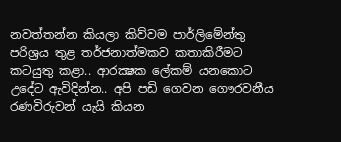නවත්තන්න කියලා කිව්වම පාර්ලිමේන්තු පරිශ්‍රය තුළ තර්ජනාත්මකව කතාකිරීමට කටයුතු කළා.. ආරක්‍ෂක ලේකම් යනකොට උදේට ඇවිදින්න.. අපි පඩි ගෙවන ගෞරවනීය රණවිරුවන් යැයි කියන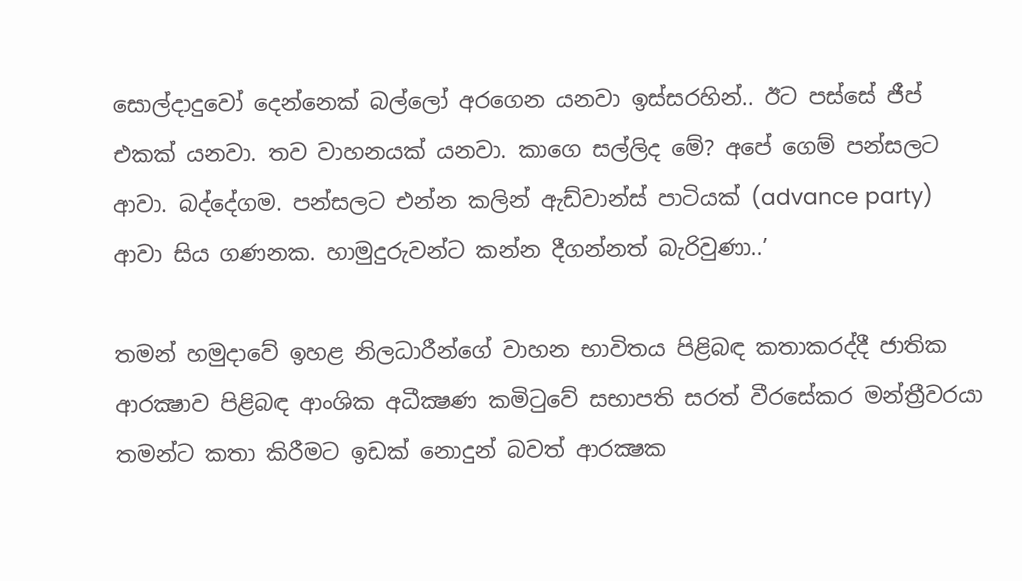සොල්දාදුවෝ දෙන්නෙක් බල්ලෝ අරගෙන යනවා ඉස්සරහින්.. ඊට පස්සේ ජීප් එකක් යනවා. තව වාහනයක් යනවා. කාගෙ සල්ලිද මේ? අපේ ගෙම් පන්සලට ආවා. බද්දේගම. පන්සලට එන්න කලින් ඇඩ්වාන්ස් පාටියක් (advance party) ආවා සිය ගණනක. හාමුදුරුවන්ට කන්න දීගන්නත් බැරිවුණා..’

තමන් හමුදාවේ ඉහළ නිලධාරීන්ගේ වාහන භාවිතය පිළිබඳ කතාකරද්දී ජාතික ආරක්‍ෂාව පිළිබඳ ආංශික අධීක්‍ෂණ කමිටුවේ සභාපති සරත් වීරසේකර මන්ත්‍රීවරයා තමන්ට කතා කිරීමට ඉඩක් නොදුන් බවත් ආරක්‍ෂක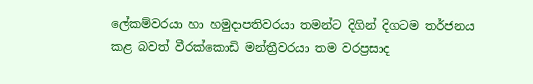ලේකම්වරයා හා හමුදාපතිවරයා තමන්ට දිගින් දිගටම තර්ජනය කළ බවත් වීරක්කොඩි මන්ත්‍රීවරයා තම වරප්‍රසාද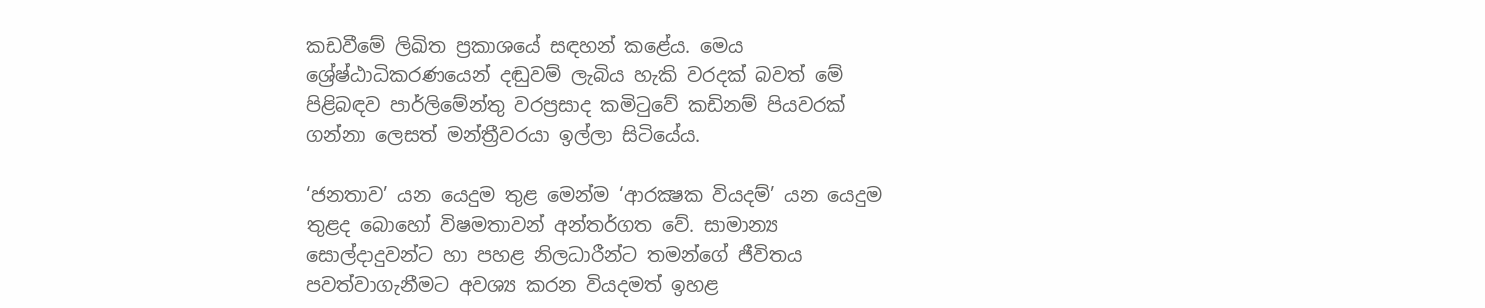කඩවීමේ ලිඛිත ප්‍රකාශයේ සඳහන් කළේය. මෙය ශ්‍රේෂ්ඨාධිකරණයෙන් දඬුවම් ලැබිය හැකි වරදක් බවත් මේ පිළිබඳව පාර්ලිමේන්තු වරප්‍රසාද කමිටුවේ කඩිනම් පියවරක් ගන්නා ලෙසත් මන්ත්‍රීවරයා ඉල්ලා සිටියේය.

‘ජනතාව’ යන යෙදුම තුළ මෙන්ම ‘ආරක්‍ෂක වියදම්’ යන යෙදුම තුළද බොහෝ විෂමතාවන් අන්තර්ගත වේ. සාමාන්‍ය සොල්දාදුවන්ට හා පහළ නිලධාරීන්ට තමන්ගේ ජීවිතය පවත්වාගැනීමට අවශ්‍ය කරන වියදමත් ඉහළ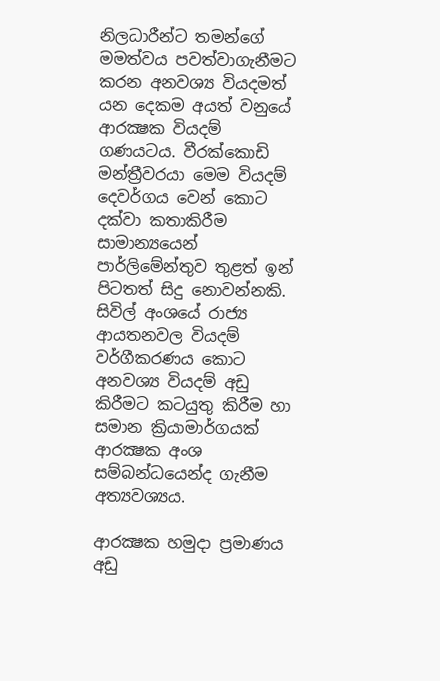නිලධාරීන්ට තමන්ගේ මමත්වය පවත්වාගැනීමට කරන අනවශ්‍ය වියදමත් යන දෙකම අයත් වනුයේ ආරක්‍ෂක වියදම් ගණයටය. වීරක්කොඩි මන්ත්‍රීවරයා මෙම වියදම් දෙවර්ගය වෙන් කොට දක්වා කතාකිරීම සාමාන්‍යයෙන් පාර්ලිමේන්තුව තුළත් ඉන් පිටතත් සිදු නොවන්නකි. සිවිල් අංශයේ රාජ්‍ය ආයතනවල වියදම් වර්ගීකරණය කොට අනවශ්‍ය වියදම් අඩු කිරීමට කටයුතු කිරීම හා සමාන ක්‍රියාමාර්ගයක් ආරක්‍ෂක අංශ සම්බන්ධයෙන්ද ගැනීම අත්‍යවශ්‍යය.

ආරක්‍ෂක හමුදා ප්‍රමාණය අඩු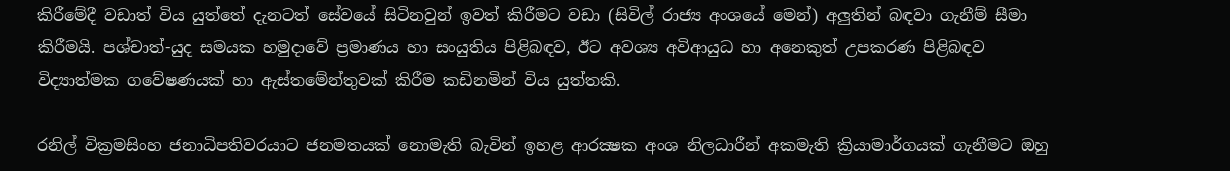කිරීමේදී වඩාත් විය යුත්තේ දැනටත් සේවයේ සිටිනවුන් ඉවත් කිරීමට වඩා (සිවිල් රාජ්‍ය අංශයේ මෙන්) අලුතින් බඳවා ගැනීම් සීමා කිරීමයි. පශ්චාත්-යුද සමයක හමුදාවේ ප්‍රමාණය හා සංයුතිය පිළිබඳව, ඊට අවශ්‍ය අවිආයුධ හා අනෙකුත් උපකරණ පිළිබඳව විද්‍යාත්මක ගවේෂණයක් හා ඇස්තමේන්තුවක් කිරීම කඩිනමින් විය යුත්තකි.

රනිල් වික්‍රමසිංහ ජනාධිපතිවරයාට ජනමතයක් නොමැති බැවින් ඉහළ ආරක්‍ෂක අංශ නිලධාරීන් අකමැති ක්‍රියාමාර්ගයක් ගැනීමට ඔහු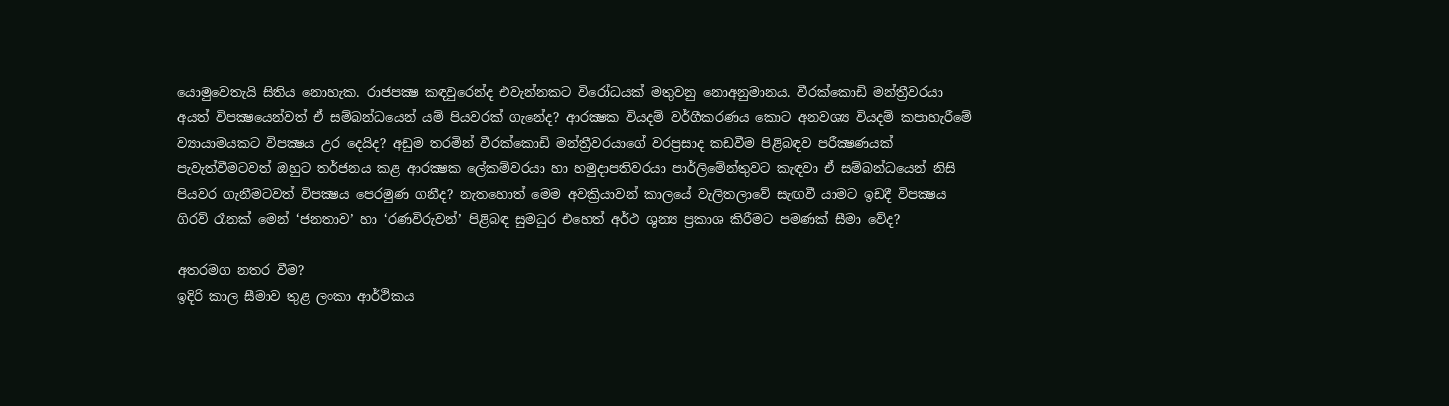යොමුවෙතැයි සිතිය නොහැක. රාජපක්‍ෂ කඳවුරෙන්ද එවැන්නකට විරෝධයක් මතුවනු නොඅනුමානය. වීරක්කොඩි මන්ත්‍රීවරයා අයත් විපක්‍ෂයෙන්වත් ඒ සම්බන්ධයෙන් යම් පියවරක් ගැනේද? ආරක්‍ෂක වියදම් වර්ගීකරණය කොට අනවශ්‍ය වියදම් කපාහැරීමේ ව්‍යායාමයකට විපක්‍ෂය උර දෙයිද? අඩුම තරමින් වීරක්කොඩි මන්ත්‍රීවරයාගේ වරප්‍රසාද කඩවීම පිළිබඳව පරීක්‍ෂණයක් පැවැත්වීමටවත් ඔහුට තර්ජනය කළ ආරක්‍ෂක ලේකම්වරයා හා හමුදාපතිවරයා පාර්ලිමේන්තුවට කැඳවා ඒ සම්බන්ධයෙන් නිසි පියවර ගැනීමටවත් විපක්‍ෂය පෙරමුණ ගනීද? නැතහොත් මෙම අවක්‍රියාවන් කාලයේ වැලිතලාවේ සැඟවී යාමට ඉඩදී විපක්‍ෂය ගිරව් රෑනක් මෙන් ‘ජනතාව’ හා ‘රණවිරුවන්’ පිළිබඳ සුමධුර එහෙත් අර්ථ ශුන්‍ය ප්‍රකාශ කිරීමට පමණක් සීමා වේද?

අතරමග නතර වීම?
ඉදිරි කාල සීමාව තුළ ලංකා ආර්ථිකය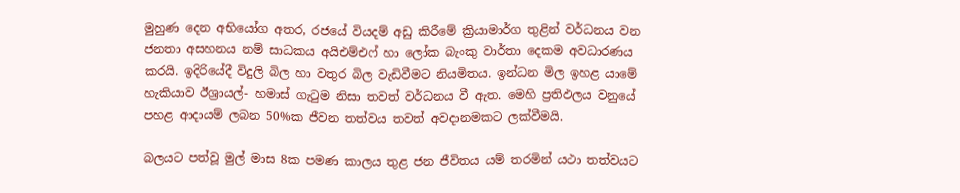මුහුණ දෙන අභියෝග අතර, රජයේ වියදම් අඩු කිරීමේ ක්‍රියාමාර්ග තුළින් වර්ධනය වන ජනතා අසහනය නම් සාධකය අයිඑම්එෆ් හා ලෝක බැංකු වාර්තා දෙකම අවධාරණය කරයි. ඉදිරියේදී විදුලි බිල හා වතුර බිල වැඩිවීමට නියමිතය. ඉන්ධන මිල ඉහළ යාමේ හැකියාව ඊශ්‍රායල්- හමාස් ගැටුම නිසා තවත් වර්ධනය වී ඇත. මෙහි ප්‍රතිඵලය වනුයේ පහළ ආදායම් ලබන 50%ක ජීවන තත්වය තවත් අවදානමකට ලක්වීමයි.

බලයට පත්වූ මුල් මාස 8ක පමණ කාලය තුළ ජන ජීවිතය යම් තරමින් යථා තත්වයට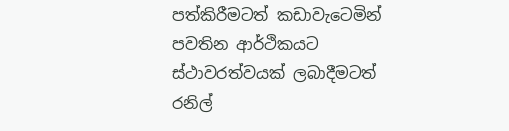පත්කිරීමටත් කඩාවැටෙමින් පවතින ආර්ථිකයට ස්ථාවරත්වයක් ලබාදීමටත් රනිල්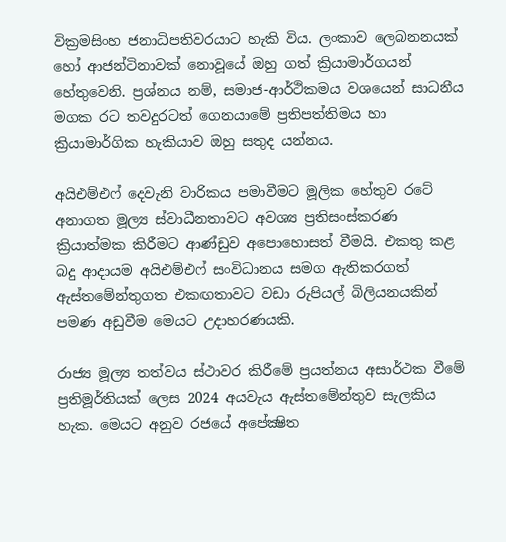වික්‍රමසිංහ ජනාධිපතිවරයාට හැකි විය. ලංකාව ලෙබනනයක් හෝ ආජන්ටිනාවක් නොවූයේ ඔහු ගත් ක්‍රියාමාර්ගයන් හේතුවෙනි. ප්‍රශ්නය නම්, සමාජ-ආර්ථිකමය වශයෙන් සාධනීය මගක රට තවදුරටත් ගෙනයාමේ ප්‍රතිපත්තිමය හා ක්‍රියාමාර්ගික හැකියාව ඔහු සතුද යන්නය.

අයිඑම්එෆ් දෙවැනි වාරිකය පමාවීමට මූලික හේතුව රටේ අනාගත මූල්‍ය ස්වාධීනතාවට අවශ්‍ය ප්‍රතිසංස්කරණ ක්‍රියාත්මක කිරීමට ආණ්ඩුව අපොහොසත් වීමයි. එකතු කළ බදු ආදායම අයිඑම්එෆ් සංවිධානය සමග ඇතිකරගත් ඇස්තමේන්තුගත එකඟතාවට වඩා රුපියල් බිලියනයකින් පමණ අඩුවීම මෙයට උදාහරණයකි.

රාජ්‍ය මූල්‍ය තත්වය ස්ථාවර කිරීමේ ප්‍රයත්නය අසාර්ථක වීමේ ප්‍රතිමූර්තියක් ලෙස 2024 අයවැය ඇස්තමේන්තුව සැලකිය හැක. මෙයට අනුව රජයේ අපේක්‍ෂිත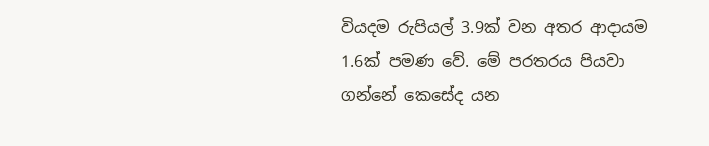වියදම රුපියල් 3.9ක් වන අතර ආදායම 1.6ක් පමණ වේ. මේ පරතරය පියවා ගන්නේ කෙසේද යන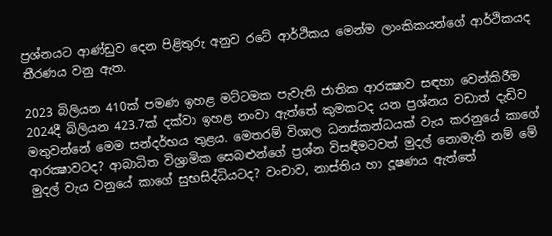ප්‍රශ්නයට ආණ්ඩුව දෙන පිළිතුරු අනුව රටේ ආර්ථිකය මෙන්ම ලාංකිකයන්ගේ ආර්ථිකයද තීරණය වනු ඇත.

2023 බිලියන 410ක් පමණ ඉහළ මට්ටමක පැවැති ජාතික ආරක්‍ෂාව සඳහා වෙන්කිරීම 2024දී බිලියන 423.7ක් දක්වා ඉහළ නංවා ඇත්තේ කුමකටද යන ප්‍රශ්නය වඩාත් දැඩිව මතුවන්නේ මෙම සන්දර්භය තුළය. මෙතරම් විශාල ධනස්කන්ධයක් වැය කරනුයේ කාගේ ආරක්‍ෂාවටද? ආබාධිත විශ්‍රාමික සෙබළුන්ගේ ප්‍රශ්න විසඳීමටවත් මුදල් නොමැති නම් මේ මුදල් වැය වනුයේ කාගේ සුභසිද්ධියටද? වංචාව, නාස්තිය හා දූෂණය ඇත්තේ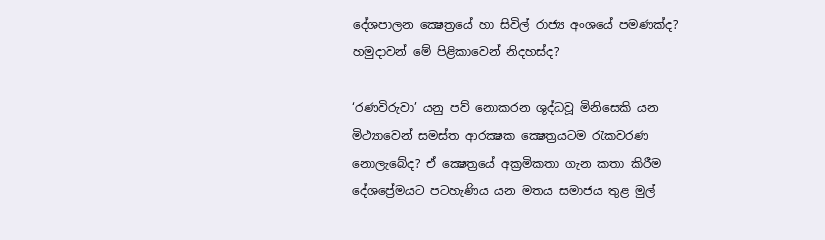දේශපාලන ක්‍ෂෙත්‍රයේ හා සිවිල් රාජ්‍ය අංශයේ පමණක්ද? හමුදාවන් මේ පිළිකාවෙන් නිදහස්ද?

‘රණවිරුවා’ යනු පව් නොකරන ශුද්ධවූ මිනිසෙකි යන මිථ්‍යාවෙන් සමස්ත ආරක්‍ෂක ක්‍ෂෙත්‍රයටම රැකවරණ නොලැබේද? ඒ ක්‍ෂෙත්‍රයේ අක්‍රමිකතා ගැන කතා කිරීම දේශප්‍රේමයට පටහැණිය යන මතය සමාජය තුළ මුල්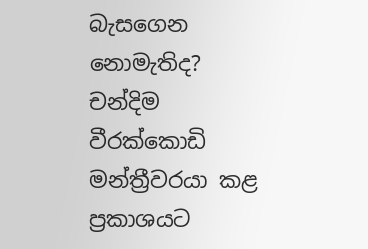බැසගෙන නොමැතිද? චන්දිම වීරක්කොඩි මන්ත්‍රීවරයා කළ ප්‍රකාශයට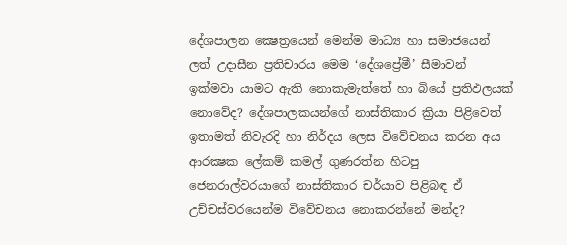දේශපාලන ක්‍ෂෙත්‍රයෙන් මෙන්ම මාධ්‍ය හා සමාජයෙන් ලත් උදාසීන ප්‍රතිචාරය මෙම ‘දේශප්‍රේමී’ සීමාවන් ඉක්මවා යාමට ඇති නොකැමැත්තේ හා බියේ ප්‍රතිඵලයක් නොවේද? දේශපාලකයන්ගේ නාස්තිකාර ක්‍රියා පිළිවෙත් ඉතාමත් නිවැරදි හා නිර්දය ලෙස විවේචනය කරන අය ආරක්‍ෂක ලේකම් කමල් ගුණරත්න හිටපු ජෙනරාල්වරයාගේ නාස්තිකාර චර්යාව පිළිබඳ ඒ උච්චස්වරයෙන්ම විවේචනය නොකරන්නේ මන්ද?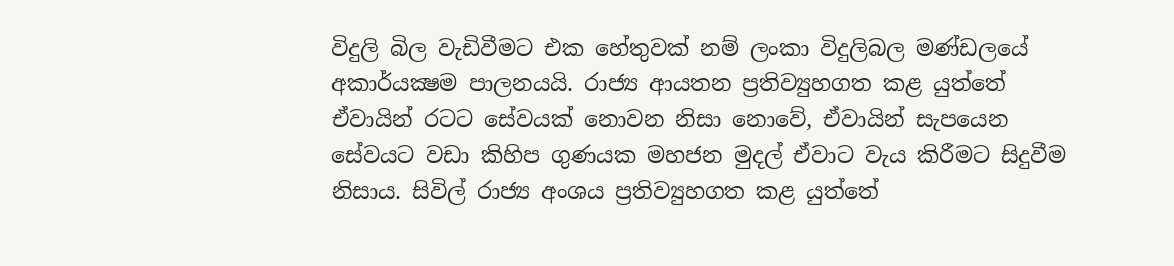විදුලි බිල වැඩිවීමට එක හේතුවක් නම් ලංකා විදුලිබල මණ්ඩලයේ අකාර්යක්‍ෂම පාලනයයි. රාජ්‍ය ආයතන ප්‍රතිව්‍යුහගත කළ යුත්තේ ඒවායින් රටට සේවයක් නොවන නිසා නොවේ, ඒවායින් සැපයෙන සේවයට වඩා කිහිප ගුණයක මහජන මුදල් ඒවාට වැය කිරීමට සිදුවීම නිසාය. සිවිල් රාජ්‍ය අංශය ප්‍රතිව්‍යුහගත කළ යුත්තේ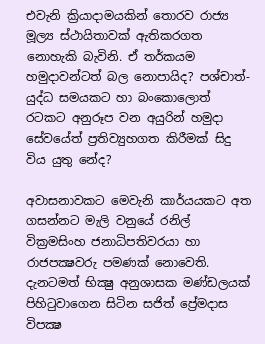එවැනි ක්‍රියාදාමයකින් තොරව රාජ්‍ය මූල්‍ය ස්ථායිතාවක් ඇතිකරගත නොහැකි බැවිනි. ඒ තර්කයම හමුදාවන්ටත් බල නොපායිද? පශ්චාත්-යුද්ධ සමයකට හා බංකොලොත් රටකට අනුරූප වන අයුරින් හමුදා සේවයේත් ප්‍රතිව්‍යුහගත කිරීමක් සිදු විය යුතු නේද?

අවාසනාවකට මෙවැනි කාර්යයකට අත ගසන්නට මැලි වනුයේ රනිල් වික්‍රමසිංහ ජනාධිපතිවරයා හා රාජපක්‍ෂවරු පමණක් නොවෙති. දැනටමත් භික්‍ෂු අනුශාසක මණ්ඩලයක් පිහිටුවාගෙන සිටින සජිත් ප්‍රේමදාස විපක්‍ෂ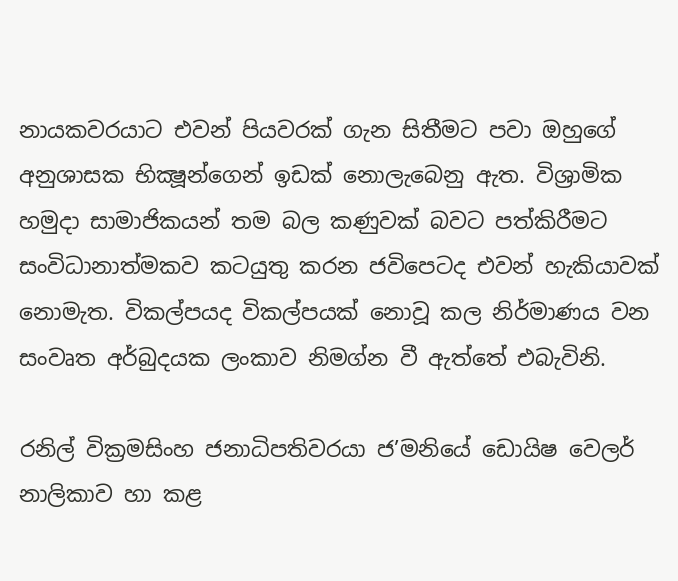නායකවරයාට එවන් පියවරක් ගැන සිතීමට පවා ඔහුගේ අනුශාසක භික්‍ෂූන්ගෙන් ඉඩක් නොලැබෙනු ඇත. විශ්‍රාමික හමුදා සාමාජිකයන් තම බල කණුවක් බවට පත්කිරීමට සංවිධානාත්මකව කටයුතු කරන ජවිපෙටද එවන් හැකියාවක් නොමැත. විකල්පයද විකල්පයක් නොවූ කල නිර්මාණය වන සංවෘත අර්බුදයක ලංකාව නිමග්න වී ඇත්තේ එබැවිනි.

රනිල් වික්‍රමසිංහ ජනාධිපතිවරයා ජ’මනියේ ඩොයිෂ වෙලර් නාලිකාව හා කළ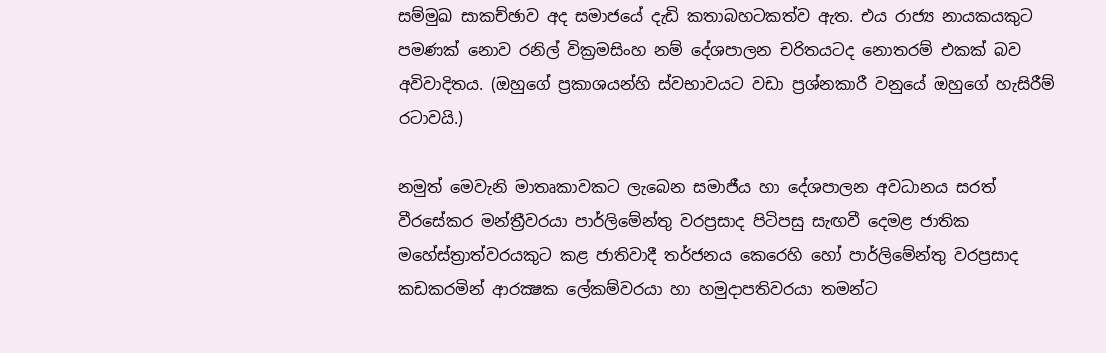සම්මුඛ සාකච්ඡාව අද සමාජයේ දැඩි කතාබහටකත්ව ඇත. එය රාජ්‍ය නායකයකුට පමණක් නොව රනිල් වික්‍රමසිංහ නම් දේශපාලන චරිතයටද නොතරම් එකක් බව අවිවාදිතය. (ඔහුගේ ප්‍රකාශයන්හි ස්වභාවයට වඩා ප්‍රශ්නකාරී වනුයේ ඔහුගේ හැසිරීම් රටාවයි.)

නමුත් මෙවැනි මාතෘකාවකට ලැබෙන සමාජීය හා දේශපාලන අවධානය සරත් වීරසේකර මන්ත්‍රීවරයා පාර්ලිමේන්තු වරප්‍රසාද පිටිපසු සැඟවී දෙමළ ජාතික මහේස්ත්‍රාත්වරයකුට කළ ජාතිවාදී තර්ජනය කෙරෙහි හෝ පාර්ලිමේන්තු වරප්‍රසාද කඩකරමින් ආරක්‍ෂක ලේකම්වරයා හා හමුදාපතිවරයා තමන්ට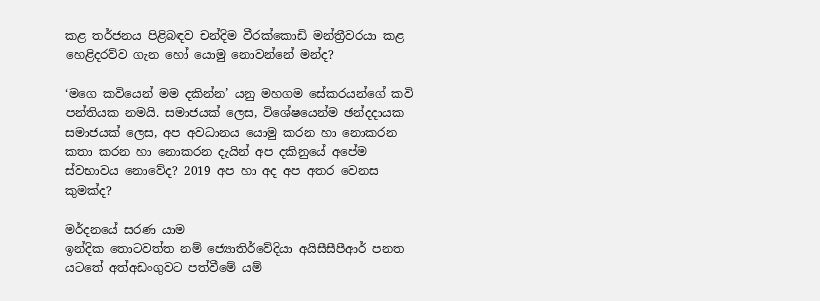කළ තර්ජනය පිළිබඳව චන්දිම වීරක්කොඩි මන්ත්‍රීවරයා කළ හෙළිදරව්ව ගැන හෝ යොමු නොවන්නේ මන්ද?

‘මගෙ කවියෙන් මම දකින්න’ යනු මහගම සේකරයන්ගේ කවි පන්තියක නමයි. සමාජයක් ලෙස, විශේෂයෙන්ම ඡන්දදායක සමාජයක් ලෙස, අප අවධානය යොමු කරන හා නොකරන කතා කරන හා නොකරන දැයින් අප දකිනුයේ අපේම ස්වභාවය නොවේද? 2019 අප හා අද අප අතර වෙනස කුමක්ද?

මර්දනයේ සරණ යාම
ඉන්දික තොටවත්ත නම් ජ්‍යොතිර්වේදියා අයිසීසීපීආර් පනත යටතේ අත්අඩංගුවට පත්වීමේ යම්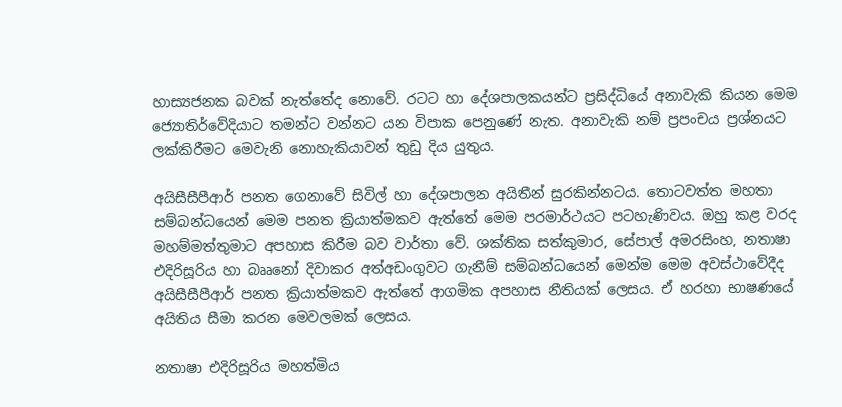හාස්‍යජනක බවක් නැත්තේද නොවේ. රටට හා දේශපාලකයන්ට ප්‍රසිද්ධියේ අනාවැකි කියන මෙම ජ්‍යොතිර්වේදියාට තමන්ට වන්නට යන විපාක පෙනුණේ නැත. අනාවැකි නම් ප්‍රපංචය ප්‍රශ්නයට ලක්කිරීමට මෙවැනි නොහැකියාවන් තුඩු දිය යුතුය.

අයිසීසීපීආර් පනත ගෙනාවේ සිවිල් හා දේශපාලන අයිතීන් සුරකින්නටය. තොටවත්ත මහතා සම්බන්ධයෙන් මෙම පනත ක්‍රියාත්මකව ඇත්තේ මෙම පරමාර්ථයට පටහැණිවය. ඔහු කළ වරද මහම්මත්තුමාට අපහාස කිරීම බව වාර්තා වේ. ශක්තික සත්කුමාර, සේපාල් අමරසිංහ, නතාෂා එදිරිසූරිය හා බෲනෝ දිවාකර අත්අඩංගුවට ගැනීම් සම්බන්ධයෙන් මෙන්ම මෙම අවස්ථාවේදීද අයිසීසීපීආර් පනත ක්‍රියාත්මකව ඇත්තේ ආගමික අපහාස නීතියක් ලෙසය. ඒ හරහා භාෂණයේ අයිතිය සීමා කරන මෙවලමක් ලෙසය.

නතාෂා එදිරිසූරිය මහත්මිය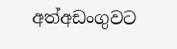අත්අඩංගුවට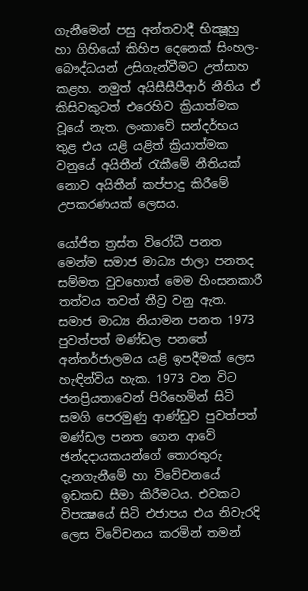ගැනීමෙන් පසු අන්තවාදී භික්‍ෂූහු හා ගිහියෝ කිහිප දෙනෙක් සිංහල-බෞද්ධයන් උසිගැන්වීමට උත්සාහ කළහ. නමුත් අයිසීසීපීආර් නීතිය ඒ කිසිවකුටත් එරෙහිව ක්‍රියාත්මක වූයේ නැත. ලංකාවේ සන්දර්භය තුළ එය යළි යළිත් ක්‍රියාත්මක වනුයේ අයිතීන් රැකීමේ නීතියක් නොව අයිතීන් කප්පාදු කිරීමේ උපකරණයක් ලෙසය.

යෝජිත ත්‍රස්ත විරෝධී පනත මෙන්ම සමාජ මාධ්‍ය ජාලා පනතද සම්මත වුවහොත් මෙම හිංසනකාරී තත්වය තවත් තීව්‍ර වනු ඇත. සමාජ මාධ්‍ය නියාමන පනත 1973 පුවත්පත් මණ්ඩල පනතේ අන්තර්ජාලමය යළි ඉපදීමක් ලෙස හැඳින්විය හැක. 1973 වන විට ජනප්‍රියතාවෙන් පිරිහෙමින් සිටි සමගි පෙරමුණු ආණ්ඩුව පුවත්පත් මණ්ඩල පනත ගෙන ආවේ ඡන්දදායකයන්ගේ තොරතුරු දැනගැනීමේ හා විවේචනයේ ඉඩකඩ සීමා කිරීමටය. එවකට විපක්‍ෂයේ සිටි එජාපය එය නිවැරදි ලෙස විවේචනය කරමින් තමන්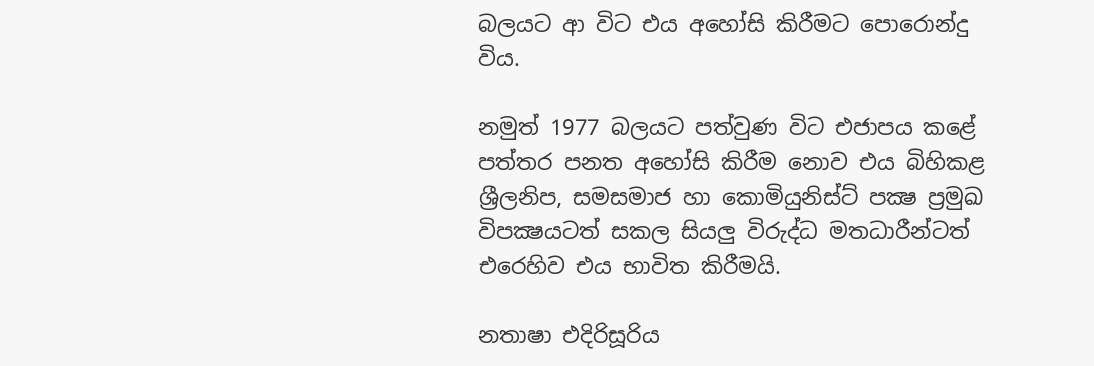බලයට ආ විට එය අහෝසි කිරීමට පොරොන්දු විය.

නමුත් 1977 බලයට පත්වුණ විට එජාපය කළේ පත්තර පනත අහෝසි කිරීම නොව එය බිහිකළ ශ්‍රීලනිප, සමසමාජ හා කොමියුනිස්ට් පක්‍ෂ ප්‍රමුඛ විපක්‍ෂයටත් සකල සියලු විරුද්ධ මතධාරීන්ටත් එරෙහිව එය භාවිත කිරීමයි.

නතාෂා එදිරිසූරිය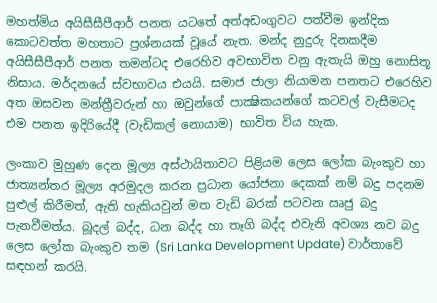මහත්මිය අයිසීසීපීආර් පනත යටතේ අත්අඩංගුවට පත්වීම ඉන්දික කොටවත්ත මහතාට ප්‍රශ්නයක් වූයේ නැත. මන්ද නුදුරු දිනකදීම අයිසීසීපීආර් පනත තමන්ටද එරෙහිව අවභාවිත වනු ඇතැයි ඔහු නොසිතූ නිසාය. මර්දනයේ ස්වභාවය එයයි. සමාජ ජාලා නියාමන පනතට එරෙහිව අත ඔසවන මන්ත්‍රීවරුන් හා ඔවුන්ගේ පාක්‍ෂිකයන්ගේ කටවල් වැසීමටද එම පනත ඉදිරියේදී (වැඩිකල් නොයාම) භාවිත විය හැක.

ලංකාව මුහුණ දෙන මූල්‍ය අස්ථායිතාවට පිළියම ලෙස ලෝක බැංකුව හා ජාත්‍යන්තර මූල්‍ය අරමුදල කරන ප්‍රධාන යෝජනා දෙකක් නම් බදු පදනම පුළුල් කිරීමත්, ඇති හැකියවුන් මත වැඩි බරක් පටවන ඍජු බදු පැනවීමත්ය. බූදල් බද්ද, ධන බද්ද හා තෑගි බද්ද එවැනි අවශ්‍ය නව බදු ලෙස ලෝක බැංකුව තම (Sri Lanka Development Update) වාර්තාවේ සඳහන් කරයි.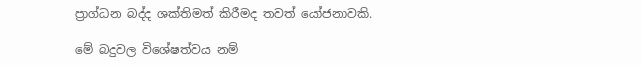ප්‍රාග්ධන බද්ද ශක්තිමත් කිරීමද තවත් යෝජනාවකි.

මේ බදුවල විශේෂත්වය නම්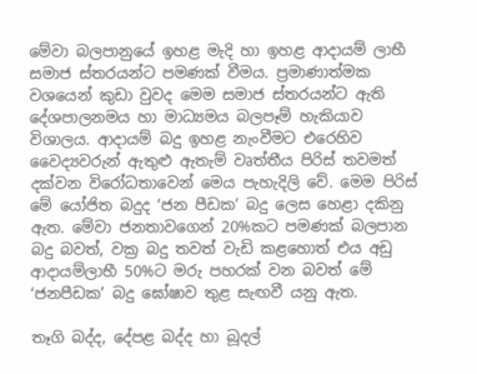මේවා බලපානුයේ ඉහළ මැදි හා ඉහළ ආදායම් ලාභී සමාජ ස්තරයන්ට පමණක් වීමය. ප්‍රමාණාත්මක වශයෙන් කුඩා වුවද මෙම සමාජ ස්තරයන්ට ඇති දේශපාලනමය හා මාධ්‍යමය බලපෑම් හැකියාව විශාලය. ආදායම් බදු ඉහළ නැංවීමට එරෙහිව වෛද්‍යවරුන් ඇතුළු ඇතැම් වෘත්තීය පිරිස් තවමත් දක්වන විරෝධතාවෙන් මෙය පැහැදිලි වේ. මෙම පිරිස් මේ යෝජිත බදුද ‘ජන පීඩක’ බදු ලෙස හෙළා දකිනු ඇත. මේවා ජනතාවගෙන් 20%කට පමණක් බලපාන බදු බවත්, වක්‍ර බදු තවත් වැඩි කළහොත් එය අඩු ආදායම්ලාභී 50%ට මරු පහරක් වන බවත් මේ ‘ජනපීඩක’ බදු ඝෝෂාව තුළ සැඟවී යනු ඇත.

තෑගි බද්ද, දේපළ බද්ද හා බූදල්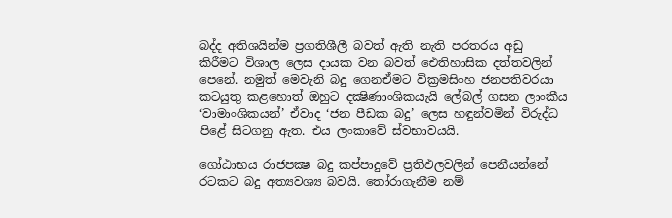බද්ද අතිශයින්ම ප්‍රගතිශීලී බවත් ඇති නැති පරතරය අඩු කිරීමට විශාල ලෙස දායක වන බවත් ඓතිහාසික දත්තවලින් පෙනේ. නමුත් මෙවැනි බදු ගෙනඒමට වික්‍රමසිංහ ජනපතිවරයා කටයුතු කළහොත් ඔහුට දක්‍ෂිණාංශිකයැයි ලේබල් ගසන ලාංකීය ‘වාමාංශිකයන්’ ඒවාද ‘ජන පීඩක බදු’ ලෙස හඳුන්වමින් විරුද්ධ පිළේ සිටගනු ඇත. එය ලංකාවේ ස්වභාවයයි.

ගෝඨාභය රාජපක්‍ෂ බදු කප්පාදුවේ ප්‍රතිඵලවලින් පෙනීයන්නේ රටකට බදු අත්‍යවශ්‍ය බවයි. තෝරාගැනීම නම්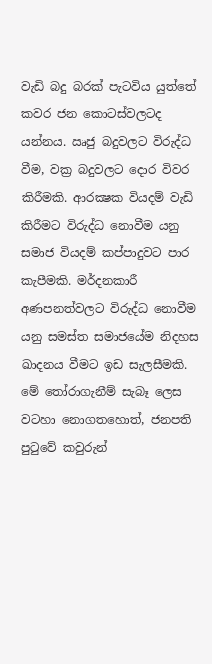වැඩි බදු බරක් පැටවිය යුත්තේ කවර ජන කොටස්වලටද යන්නය. ඍජු බදුවලට විරුද්ධ වීම, වක්‍ර බදුවලට දොර විවර කිරීමකි. ආරක්‍ෂක වියදම් වැඩි කිරීමට විරුද්ධ නොවීම යනු සමාජ වියදම් කප්පාදුවට පාර කැපීමකි. මර්දනකාරී අණපනත්වලට විරුද්ධ නොවීම යනු සමස්ත සමාජයේම නිදහස ඛාදනය වීමට ඉඩ සැලසීමකි. මේ තෝරාගැනීම් සැබෑ ලෙස වටහා නොගතහොත්, ජනපති පුටුවේ කවුරුන්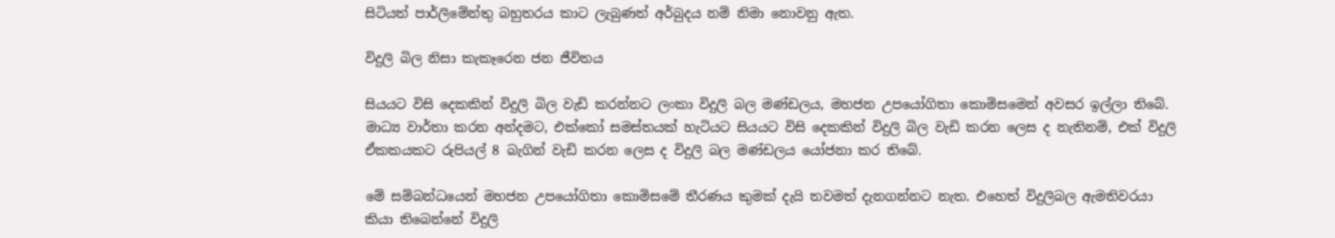සිටියත් පාර්ලිමේන්තු බහුතරය කාට ලැබුණත් අර්බුදය නම් නිමා නොවනු ඇත.

විදුලි බිල නිසා කැකෑරෙන ජන ජීවිතය

සියයට විසි දෙකකින් විදුලි බිල වැඩි කරන්නට ලංකා විදුලි බල මණ්ඩලය, මහජන උපයෝගිතා කොමිසමෙන් අවසර ඉල්ලා තිබේ. මාධ්‍ය වාර්තා කරන අන්දමට, එක්කෝ සමස්තයක් හැටියට සියයට විසි දෙකකින් විදුලි බිල වැඩි කරන ලෙස ද නැතිනම්, එක් විදුලි ඒකකයකට රුපියල් 8 බැගින් වැඩි කරන ලෙස ද විදුලි බල මණ්ඩලය යෝජනා කර තිබේ.

මේ සම්බන්ධයෙන් මහජන උපයෝගිතා කොමිසමේ තීරණය කුමක් දැයි තවමත් දැනගන්නට නැත. එහෙත් විදුලිබල ඇමතිවරයා කියා තිබෙන්නේ විදුලි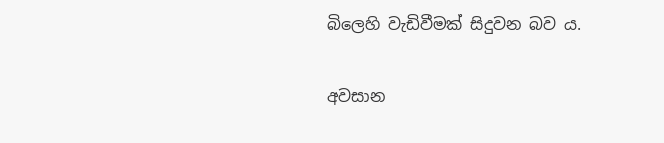බිලෙහි වැඩිවීමක් සිදුවන බව ය.

අවසාන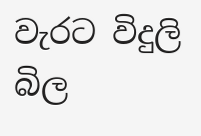වැරට විදුලි බිල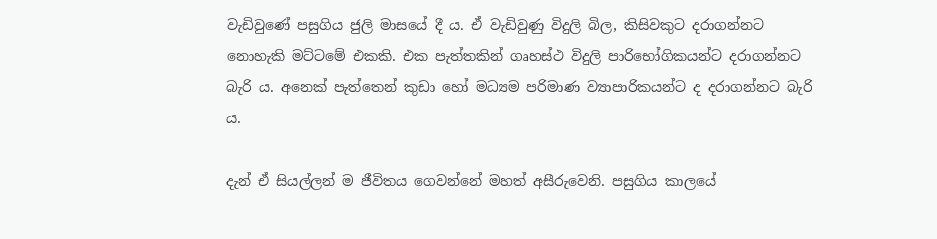වැඩිවුණේ පසුගිය ජුලි මාසයේ දී ය. ඒ වැඩිවුණු විදුලි බිල, කිසිවකුට දරාගන්නට නොහැකි මට්ටමේ එකකි. එක පැත්තකින් ගෘහස්ථ විදුලි පාරිභෝගිකයන්ට දරාගන්නට බැරි ය. අනෙක් පැත්තෙන් කුඩා හෝ මධ්‍යම පරිමාණ ව්‍යාපාරිකයන්ට ද දරාගන්නට බැරි ය.

දැන් ඒ සියල්ලන් ම ජීවිතය ගෙවන්නේ මහත් අසීරුවෙනි. පසුගිය කාලයේ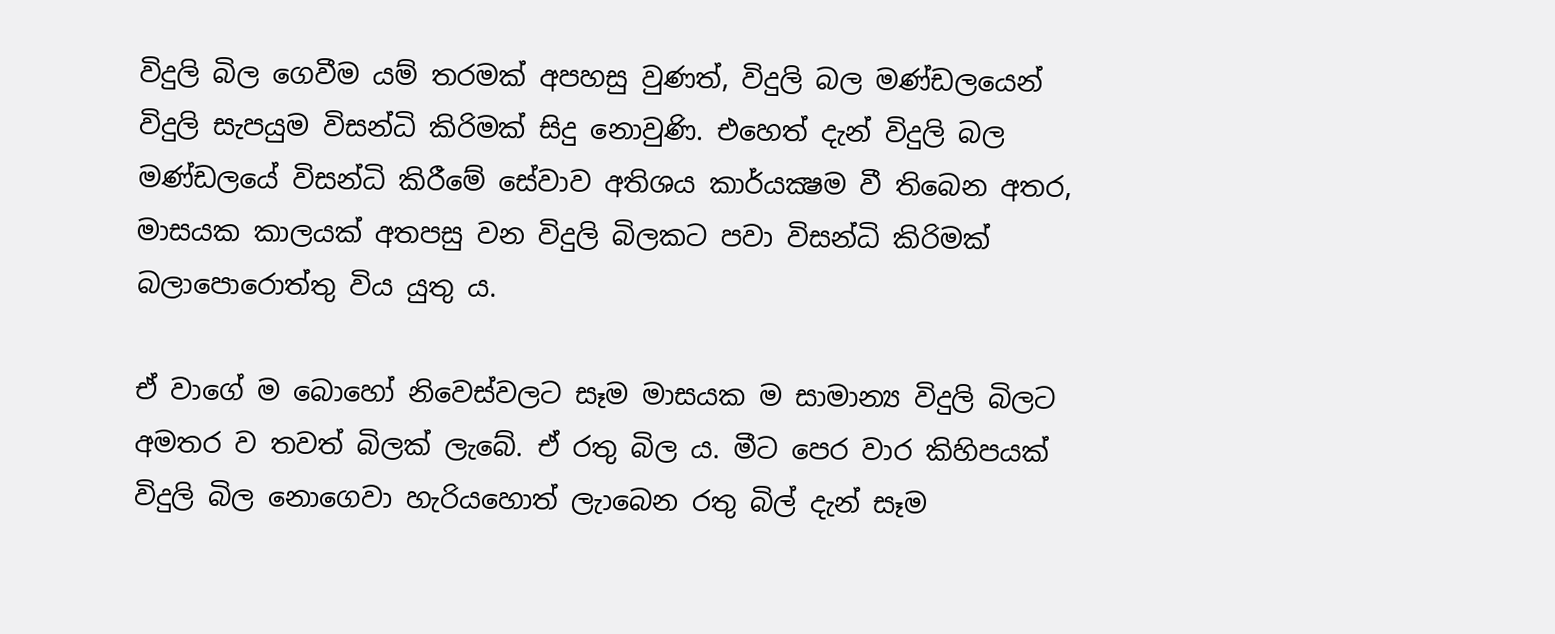විදුලි බිල ගෙවීම යම් තරමක් අපහසු වුණත්, විදුලි බල මණ්ඩලයෙන් විදුලි සැපයුම විසන්ධි කිරිමක් සිදු නොවුණි. එහෙත් දැන් විදුලි බල මණ්ඩලයේ විසන්ධි කිරීමේ සේවාව අතිශය කාර්යක්‍ෂම වී තිබෙන අතර, මාසයක කාලයක් අතපසු වන විදුලි බිලකට පවා විසන්ධි කිරිමක් බලාපොරොත්තු විය යුතු ය.

ඒ වාගේ ම බොහෝ නිවෙස්වලට සෑම මාසයක ම සාමාන්‍ය විදුලි බිලට අමතර ව තවත් බිලක් ලැබේ. ඒ රතු බිල ය. මීට පෙර වාර කිහිපයක් විදුලි බිල නොගෙවා හැරියහොත් ලැාබෙන රතු බිල් දැන් සෑම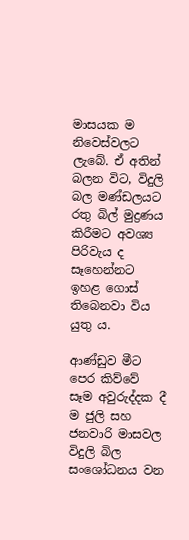මාසයක ම නිවෙස්වලට ලැබේ. ඒ අතින් බලන විට, විදුලි බල මණ්ඩලයට රතු බිල් මුද්‍රණය කිරීමට අවශ්‍ය පිරිවැය ද සෑහෙන්නට ඉහළ ගොස් තිබෙනවා විය යුතු ය.

ආණ්ඩුව මීට පෙර කිව්වේ සෑම අවුරුද්දක දී ම ජුලි සහ ජනවාරි මාසවල විදුලි බිල සංශෝධනය වන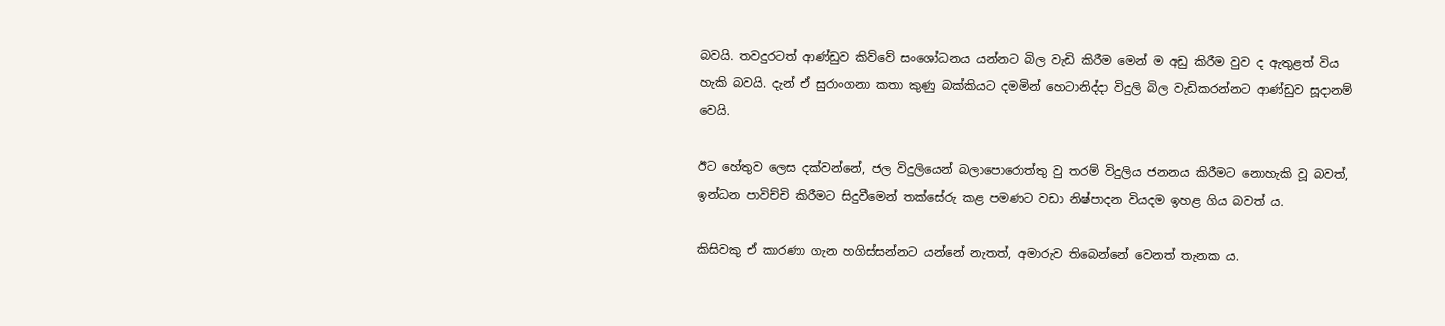බවයි. තවදුරටත් ආණ්ඩුව කිව්වේ සංශෝධනය යන්නට බිල වැඩි කිරීම මෙන් ම අඩු කිරීම වුව ද ඇතුළත් විය හැකි බවයි. දැන් ඒ සුරාංගනා කතා කුණු බක්කියට දමමින් හෙටානිද්දා විදුලි බිල වැඩිකරන්නට ආණ්ඩුව සූදානම් වෙයි.

ඊට හේතුව ලෙස දක්වන්නේ, ජල විදුලියෙන් බලාපොරොත්තු වු තරම් විදුලිය ජනනය කිරීමට නොහැකි වූ බවත්, ඉන්ධන පාවිච්චි කිරීමට සිදුවීමෙන් තක්සේරු කළ පමණට වඩා නිෂ්පාදන වියදම ඉහළ ගිය බවත් ය.

කිසිවකු ඒ කාරණා ගැන හගිස්සන්නට යන්නේ නැතත්, අමාරුව තිබෙන්නේ වෙනත් තැනක ය.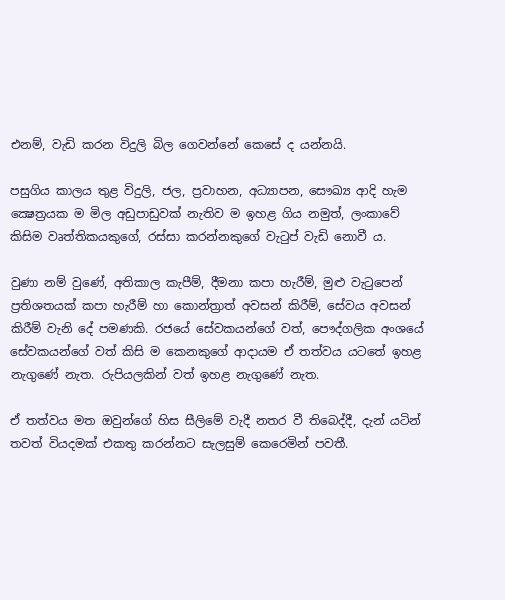එනම්, වැඩි කරන විදුලි බිල ගෙවන්නේ කෙසේ ද යන්නයි.

පසුගිය කාලය තුළ විදුලි, ජල, ප්‍රවාහන, අධ්‍යාපන, සෞඛ්‍ය ආදි හැම ක්‍ෂෙත්‍රයක ම මිල අඩුපාඩුවක් නැතිව ම ඉහළ ගිය නමුත්, ලංකාවේ කිසිම වෘත්තිකයකුගේ, රස්සා කරන්නකුගේ වැටුප් වැඩි නොවී ය.

වුණා නම් වුණේ, අතිකාල කැපීම්, දීමනා කපා හැරීම්, මුළු වැටුපෙන් ප්‍රතිශතයක් කපා හැරීම් හා කොන්ත්‍රාත් අවසන් කිරීම්, සේවය අවසන් කිරීම් වැනි දේ පමණකි. රජයේ සේවකයන්ගේ වත්, පෞද්ගලික අංශයේ සේවකයන්ගේ වත් කිසි ම කෙනකුගේ ආදායම ඒ තත්වය යටතේ ඉහළ නැගුණේ නැත. රුපියලකින් වත් ඉහළ නැගුණේ නැත.

ඒ තත්වය මත ඔවුන්ගේ හිස සීලිමේ වැදී නතර වී තිබෙද්දී, දැන් යටින් තවත් වියදමක් එකතු කරන්නට සැලසුම් කෙරෙමින් පවතී.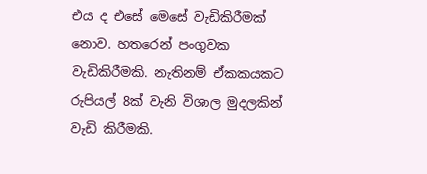එය ද එසේ මෙසේ වැඩිකිරීමක් නොව. හතරෙන් පංගුවක වැඩිකිරීමකි. නැතිනම් ඒකකයකට රුපියල් 8ක් වැනි විශාල මුදලකින් වැඩි කිරීමකි.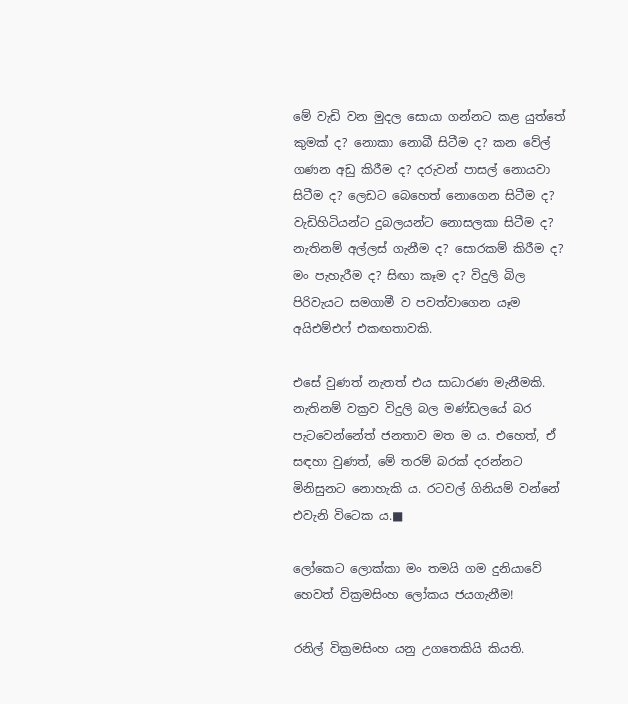මේ වැඩි වන මුදල සොයා ගන්නට කළ යුත්තේ කුමක් ද? නොකා නොබී සිටීම ද? කන වේල් ගණන අඩු කිරීම ද? දරුවන් පාසල් නොයවා සිටීම ද? ලෙඩට බෙහෙත් නොගෙන සිටීම ද? වැඩිහිටියන්ට දුබලයන්ට නොසලකා සිටීම ද? නැතිනම් අල්ලස් ගැනීම ද? සොරකම් කිරීම ද? මං පැහැරීම ද? සිඟා කෑම ද? විදුලි බිල පිරිවැයට සමගාමී ව පවත්වාගෙන යෑම අයිඑම්එෆ් එකඟතාවකි.

එසේ වුණත් නැතත් එය සාධාරණ මැනීමකි. නැතිනම් වක්‍රව විදුලි බල මණ්ඩලයේ බර පැටවෙන්නේත් ජනතාව මත ම ය. එහෙත්, ඒ සඳහා වුණත්, මේ තරම් බරක් දරන්නට මිනිසුනට නොහැකි ය. රටවල් ගිනියම් වන්නේ එවැනි විටෙක ය.■

ලෝකෙට ලොක්කා මං තමයි ගම දුනියාවේ හෙවත් වික්‍රමසිංහ ලෝකය ජයගැනීම!

රනිල් වික්‍රමසිංහ යනු උගතෙකියි කියති.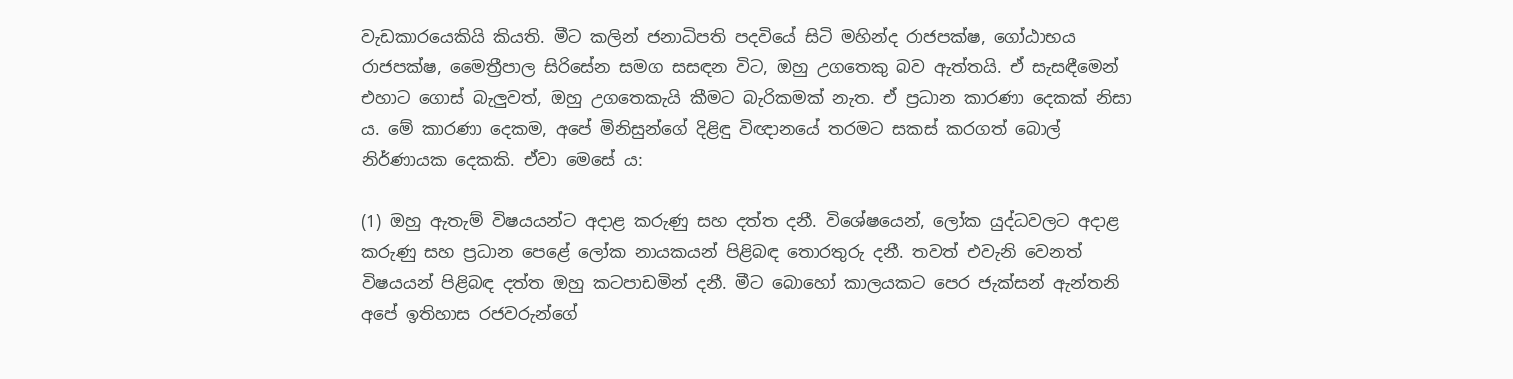වැඩකාරයෙකියි කියති. මීට කලින් ජනාධිපති පදවියේ සිටි මහින්ද රාජපක්ෂ, ගෝඨාභය රාජපක්ෂ, මෛත්‍රීපාල සිරිසේන සමග සසඳන විට, ඔහු උගතෙකු බව ඇත්තයි. ඒ සැසඳීමෙන් එහාට ගොස් බැලුවත්, ඔහු උගතෙකැයි කීමට බැරිකමක් නැත. ඒ ප්‍රධාන කාරණා දෙකක් නිසා ය. මේ කාරණා දෙකම, අපේ මිනිසුන්ගේ දිළිඳු විඥානයේ තරමට සකස් කරගත් බොල් නිර්ණායක දෙකකි. ඒවා මෙසේ ය:

(1) ඔහු ඇතැම් විෂයයන්ට අදාළ කරුණු සහ දත්ත දනී. විශේෂයෙන්, ලෝක යුද්ධවලට අදාළ කරුණු සහ ප්‍රධාන පෙළේ ලෝක නායකයන් පිළිබඳ තොරතුරු දනී. තවත් එවැනි වෙනත් විෂයයන් පිළිබඳ දත්ත ඔහු කටපාඩමින් දනී. මීට බොහෝ කාලයකට පෙර ජැක්සන් ඇන්තනි අපේ ඉතිහාස රජවරුන්ගේ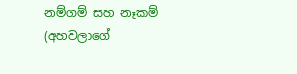නම්ගම් සහ නෑකම් (අහවලාගේ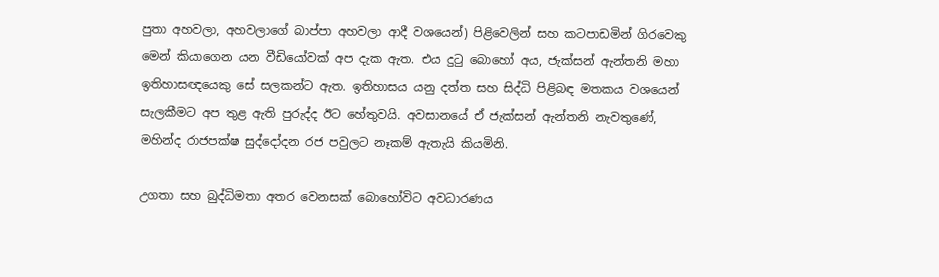පුතා අහවලා, අහවලාගේ බාප්පා අහවලා ආදී වශයෙන්) පිළිවෙලින් සහ කටපාඩමින් ගිරවෙකු මෙන් කියාගෙන යන වීඩියෝවක් අප දැක ඇත. එය දුටු බොහෝ අය, ජැක්සන් ඇන්තනි මහා ඉතිහාසඥයෙකු සේ සලකන්ට ඇත. ඉතිහාසය යනු දත්ත සහ සිද්ධි පිළිබඳ මතකය වශයෙන් සැලකීමට අප තුළ ඇති පුරුද්ද ඊට හේතුවයි. අවසානයේ ඒ ජැක්සන් ඇන්තනි නැවතුණේ, මහින්ද රාජපක්ෂ සුද්දෝදන රජ පවුලට නෑකම් ඇතැයි කියමිනි.

උගතා සහ බුද්ධිමතා අතර වෙනසක් බොහෝවිට අවධාරණය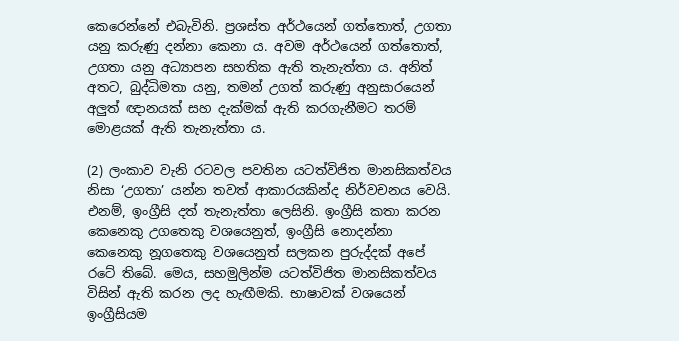කෙරෙන්නේ එබැවිනි. ප්‍රශස්ත අර්ථයෙන් ගත්තොත්, උගතා යනු කරුණු දන්නා කෙනා ය. අවම අර්ථයෙන් ගත්තොත්, උගතා යනු අධ්‍යාපන සහතික ඇති තැනැත්තා ය. අනිත් අතට, බුද්ධිමතා යනු, තමන් උගත් කරුණු අනුසාරයෙන් අලුත් ඥානයක් සහ දැක්මක් ඇති කරගැනීමට තරම් මොළයක් ඇති තැනැත්තා ය.

(2) ලංකාව වැනි රටවල පවතින යටත්විජිත මානසිකත්වය නිසා ‘උගතා’ යන්න තවත් ආකාරයකින්ද නිර්වචනය වෙයි. එනම්, ඉංග්‍රීසි දත් තැනැත්තා ලෙසිනි. ඉංග්‍රීසි කතා කරන කෙනෙකු උගතෙකු වශයෙනුත්, ඉංග්‍රීසි නොදන්නා කෙනෙකු නූගතෙකු වශයෙනුත් සලකන පුරුද්දක් අපේ රටේ තිබේ. මෙය, සහමුලින්ම යටත්විජිත මානසිකත්වය විසින් ඇති කරන ලද හැඟීමකි. භාෂාවක් වශයෙන් ඉංග්‍රීසියම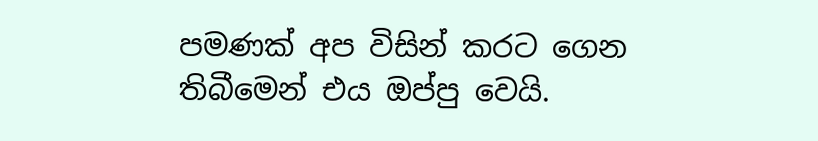පමණක් අප විසින් කරට ගෙන තිබීමෙන් එය ඔප්පු වෙයි.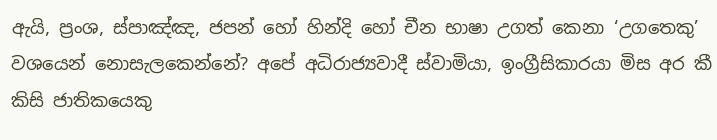ඇයි, ප්‍රංශ, ස්පාඤ්ඤ, ජපන් හෝ හින්දි හෝ චීන භාෂා උගත් කෙනා ‘උගතෙකු’ වශයෙන් නොසැලකෙන්නේ? අපේ අධිරාජ්‍යවාදී ස්වාමියා, ඉංග්‍රීසිකාරයා මිස අර කී කිසි ජාතිකයෙකු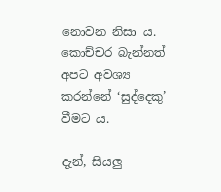නොවන නිසා ය. කොච්චර බැන්නත් අපට අවශ්‍ය කරන්නේ ‘සුද්දෙකු’ වීමට ය.

දැන්, සියලු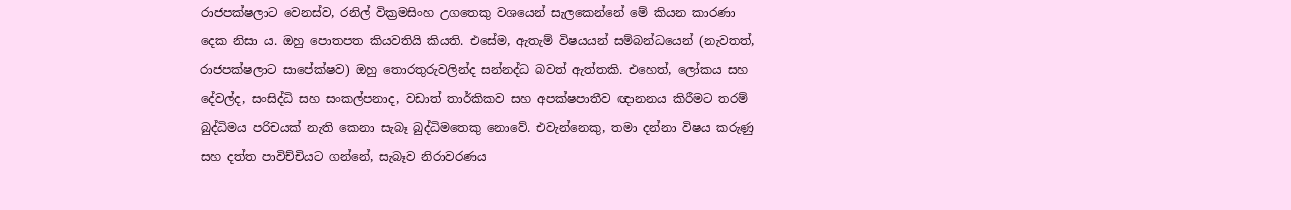රාජපක්ෂලාට වෙනස්ව, රනිල් වික්‍රමසිංහ උගතෙකු වශයෙන් සැලකෙන්නේ මේ කියන කාරණා දෙක නිසා ය. ඔහු පොතපත කියවතියි කියති. එසේම, ඇතැම් විෂයයන් සම්බන්ධයෙන් (නැවතත්, රාජපක්ෂලාට සාපේක්ෂව) ඔහු තොරතුරුවලින්ද සන්නද්ධ බවත් ඇත්තකි. එහෙත්, ලෝකය සහ දේවල්ද, සංසිද්ධි සහ සංකල්පනාද, වඩාත් තාර්කිකව සහ අපක්ෂපාතීව ඥානනය කිරීමට තරම් බුද්ධිමය පරිචයක් නැති කෙනා සැබෑ බුද්ධිමතෙකු නොවේ. එවැන්නෙකු, තමා දන්නා විෂය කරුණු සහ දත්ත පාවිච්චියට ගන්නේ, සැබෑව නිරාවරණය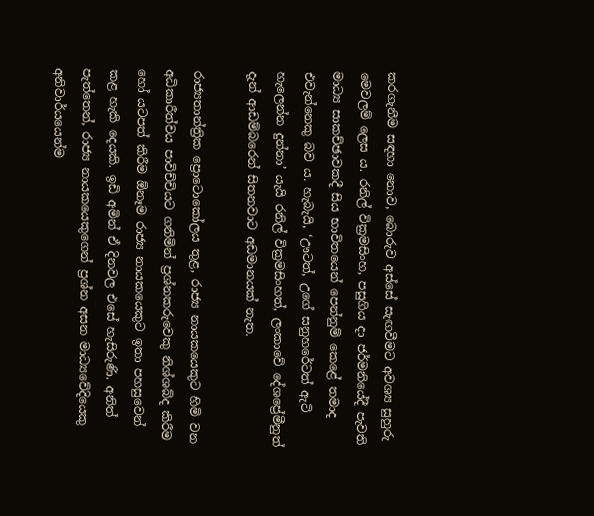කරගැනීම සඳහා නොව, බොරුව අස්සේ සැඟවීමට අවශ්‍ය සුහුරු මෙවලම් ලෙස ය. රනිල් වික්‍රමසිංහ, පසුගිය දා ජර්මනියේදී පැවති මාධ්‍ය සාකච්ඡාවකදී සිය භාවිතයෙන් පෙන්නුම් කෙළේ තමාද එවැන්නෙකු බව ය. හැබැයි, ‘ඌටත්, උගේ සනුහරේටත් ඇටි හැලෙන්න දුන්නා’ යැයි රනිල් වික්‍රමසිංහත්, ලංකාවේ දේශප්‍රේමීනුත් දැන් ආඩම්බරෙන් සිතනවාට අඩමානයක් නැත.

රාජ්‍යතාන්ත්‍රික ප්‍රොටොකෝලය තුළ, රාජ්‍ය නායකයෙකුට හිමි වන අධිකාරීත්වය පාවිච්චියට ගනිමින් ප්‍රශ්නකරුවෙකු නිශ්ශබ්ද කිරීම හෝ යටපත් කිරීම ඕනෑම රාජ්‍ය නායකයෙකුට ඉතා පහසුවෙන් කළ හැකි දෙයකි. ඉඩි අමින් ඒ දිනවල එසේ හැසිරුණි. අනිත් පැත්තෙන්, රාජ්‍ය නායකයෙකුගෙන් ප්‍රශ්න අසන මාධ්‍යවේදියෙකු අනිවාර්යයෙන්ම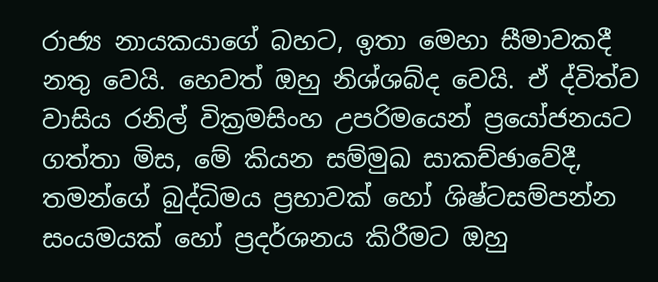රාජ්‍ය නායකයාගේ බහට, ඉතා මෙහා සීමාවකදී නතු වෙයි. හෙවත් ඔහු නිශ්ශබ්ද වෙයි. ඒ ද්විත්ව වාසිය රනිල් වික්‍රමසිංහ උපරිමයෙන් ප්‍රයෝජනයට ගත්තා මිස, මේ කියන සම්මුඛ සාකච්ඡාවේදී, තමන්ගේ බුද්ධිමය ප්‍රභාවක් හෝ ශිෂ්ටසම්පන්න සංයමයක් හෝ ප්‍රදර්ශනය කිරීමට ඔහු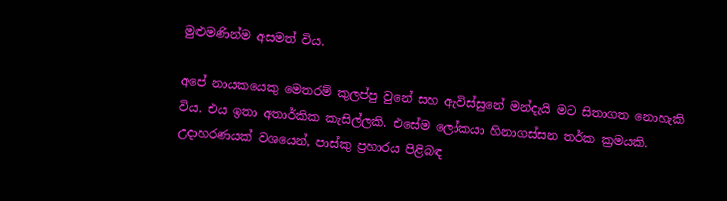මුළුමණින්ම අසමත් විය.

අපේ නායකයෙකු මෙතරම් කුලප්පු වුනේ සහ ඇවිස්සුනේ මන්දැයි මට සිතාගත නොහැකි විය. එය ඉතා අතාර්කික කැසිල්ලකි. එසේම ලෝකයා හිනාගස්සන තර්ක ක්‍රමයකි. උදාහරණයක් වශයෙන්, පාස්කු ප්‍රහාරය පිළිබඳ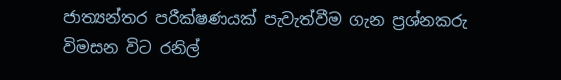ජාත්‍යන්තර පරීක්ෂණයක් පැවැත්වීම ගැන ප්‍රශ්නකරු විමසන විට රනිල්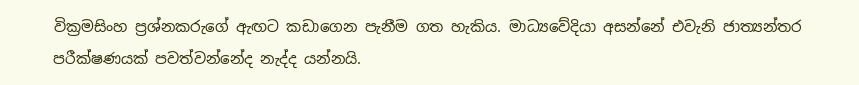වික්‍රමසිංහ ප්‍රශ්නකරුගේ ඇඟට කඩාගෙන පැනීම ගත හැකිය. මාධ්‍යවේදියා අසන්නේ එවැනි ජාත්‍යන්තර පරීක්ෂණයක් පවත්වන්නේද නැද්ද යන්නයි.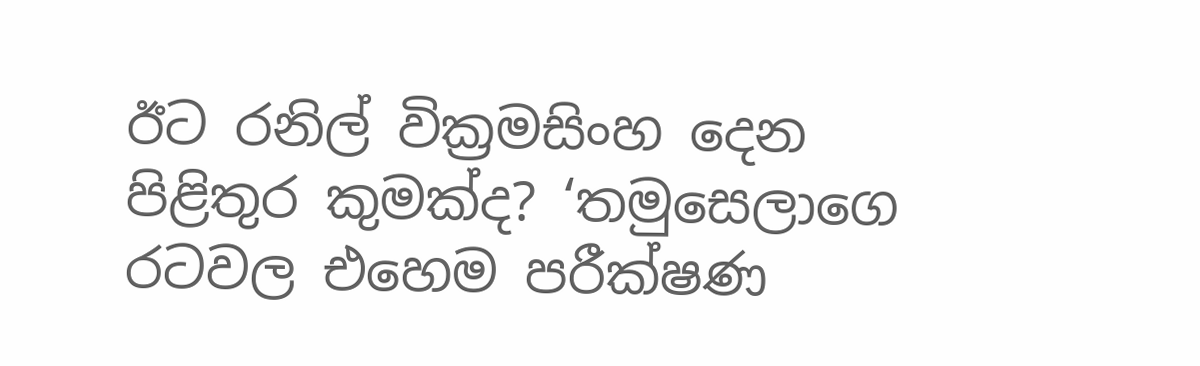ඊට රනිල් වික්‍රමසිංහ දෙන පිළිතුර කුමක්ද? ‘තමුසෙලාගෙ රටවල එහෙම පරීක්ෂණ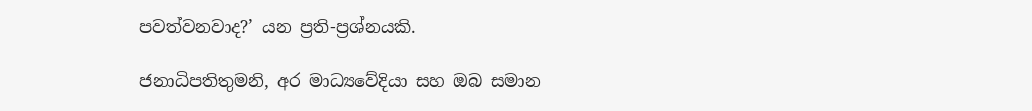පවත්වනවාද?’ යන ප්‍රති-ප්‍රශ්නයකි.

ජනාධිපතිතුමනි, අර මාධ්‍යවේදියා සහ ඔබ සමාන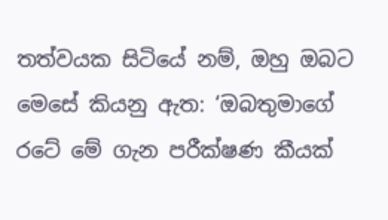තත්වයක සිටියේ නම්, ඔහු ඔබට මෙසේ කියනු ඇත: ‘ඔබතුමාගේ රටේ මේ ගැන පරීක්ෂණ කීයක්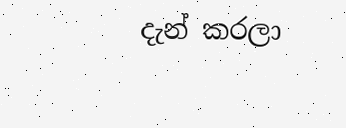දැන් කරලා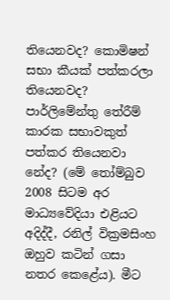තියෙනවද? කොමිෂන් සභා කීයක් පත්කරලා තියෙනවද? පාර්ලිමේන්තු තේරීම් කාරක සභාවකුත් පත්කර තියෙනවා නේද? (මේ තෝම්බුව 2008 සිටම අර මාධ්‍යවේදියා එළියට අදිද්දී, රනිල් වික්‍රමසිංහ ඔහුව කටින් ගසා නතර කෙළේය). මීට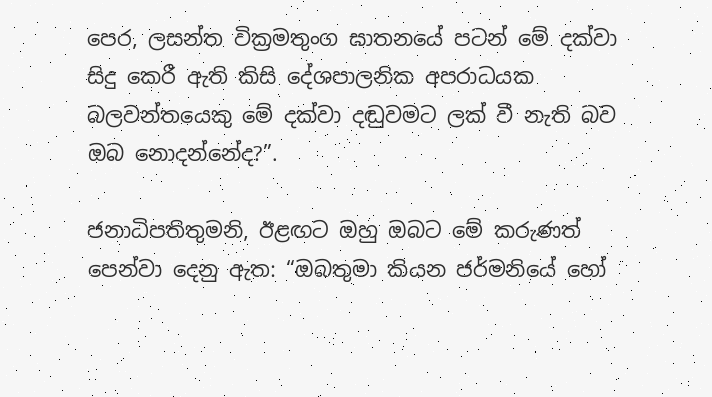පෙර, ලසන්ත වික්‍රමතුංග ඝාතනයේ පටන් මේ දක්වා සිදු කෙරී ඇති කිසි දේශපාලනික අපරාධයක බලවන්තයෙකු මේ දක්වා දඬුවමට ලක් වී නැති බව ඔබ නොදන්නේද?”.

ජනාධිපතිතුමනි, ඊළඟට ඔහු ඔබට මේ කරුණත් පෙන්වා දෙනු ඇත: “ඔබතුමා කියන ජර්මනියේ හෝ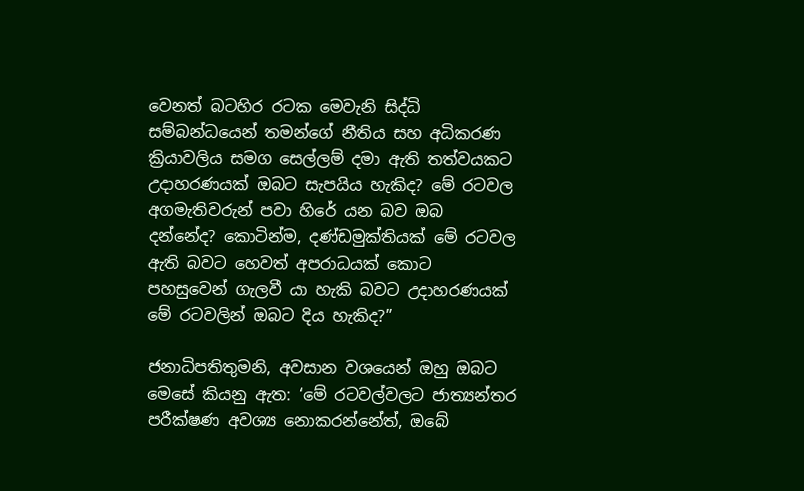වෙනත් බටහිර රටක මෙවැනි සිද්ධි සම්බන්ධයෙන් තමන්ගේ නීතිය සහ අධිකරණ ක්‍රියාවලිය සමග සෙල්ලම් දමා ඇති තත්වයකට උදාහරණයක් ඔබට සැපයිය හැකිද? මේ රටවල අගමැතිවරුන් පවා හිරේ යන බව ඔබ දන්නේද? කොටින්ම, දණ්ඩමුක්තියක් මේ රටවල ඇති බවට හෙවත් අපරාධයක් කොට පහසුවෙන් ගැලවී යා හැකි බවට උදාහරණයක් මේ රටවලින් ඔබට දිය හැකිද?”

ජනාධිපතිතුමනි, අවසාන වශයෙන් ඔහු ඔබට මෙසේ කියනු ඇත: ‘මේ රටවල්වලට ජාත්‍යන්තර පරීක්ෂණ අවශ්‍ය නොකරන්නේත්, ඔබේ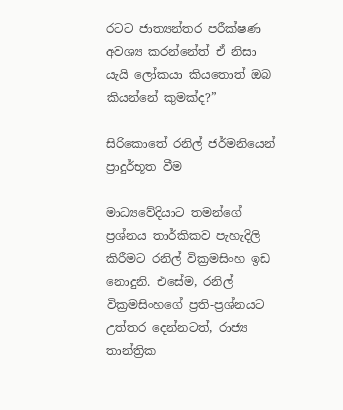රටට ජාත්‍යන්තර පරීක්ෂණ අවශ්‍ය කරන්නේත් ඒ නිසා යැයි ලෝකයා කියතොත් ඔබ කියන්නේ කුමක්ද?”

සිරිකොතේ රනිල් ජර්මනියෙන් ප්‍රාදුර්භූත වීම

මාධ්‍යවේදියාට තමන්ගේ ප්‍රශ්නය තාර්කිකව පැහැදිලි කිරීමට රනිල් වික්‍රමසිංහ ඉඩ නොදුනි. එසේම, රනිල් වික්‍රමසිංහගේ ප්‍රති-ප්‍රශ්නයට උත්තර දෙන්නටත්, රාජ්‍ය තාන්ත්‍රික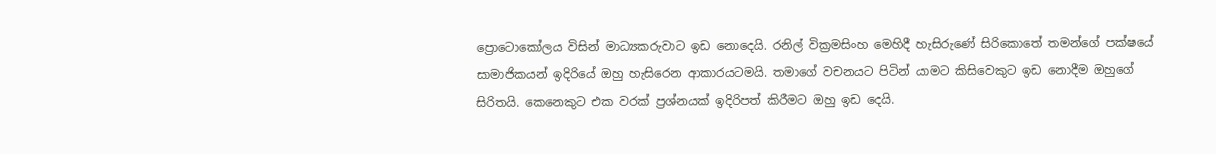ප්‍රොටොකෝලය විසින් මාධ්‍යකරුවාට ඉඩ නොදෙයි. රනිල් වික්‍රමසිංහ මෙහිදී හැසිරුණේ සිරිකොතේ තමන්ගේ පක්ෂයේ සාමාජිකයන් ඉදිරියේ ඔහු හැසිරෙන ආකාරයටමයි. තමාගේ වචනයට පිටින් යාමට කිසිවෙකුට ඉඩ නොදීම ඔහුගේ සිරිතයි. කෙනෙකුට එක වරක් ප්‍රශ්නයක් ඉදිරිපත් කිරීමට ඔහු ඉඩ දෙයි.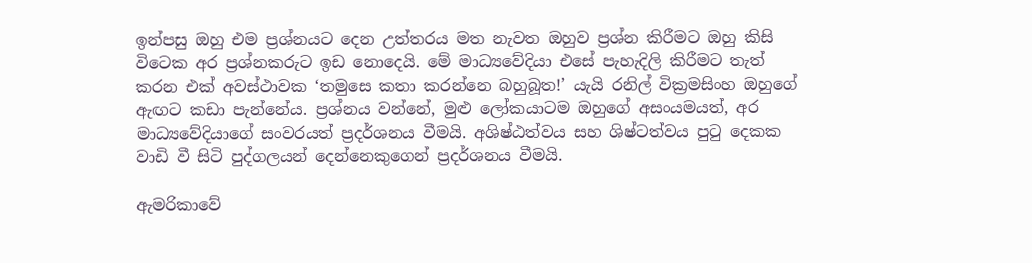ඉන්පසු ඔහු එම ප්‍රශ්නයට දෙන උත්තරය මත නැවත ඔහුව ප්‍රශ්න කිරීමට ඔහු කිසි විටෙක අර ප්‍රශ්නකරුට ඉඩ නොදෙයි. මේ මාධ්‍යවේදියා එසේ පැහැදිලි කිරීමට තැත් කරන එක් අවස්ථාවක ‘තමුසෙ කතා කරන්නෙ බහුබූත!’ යැයි රනිල් වික්‍රමසිංහ ඔහුගේ ඇඟට කඩා පැන්නේය. ප්‍රශ්නය වන්නේ, මුළු ලෝකයාටම ඔහුගේ අසංයමයත්, අර මාධ්‍යවේදියාගේ සංවරයත් ප්‍රදර්ශනය වීමයි. අශිෂ්ඨත්වය සහ ශිෂ්ටත්වය පුටු දෙකක වාඩි වී සිටි පුද්ගලයන් දෙන්නෙකුගෙන් ප්‍රදර්ශනය වීමයි.

ඇමරිකාවේ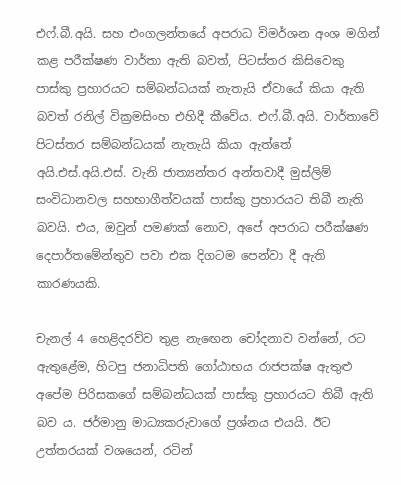එෆ්.බී.අයි. සහ එංගලන්තයේ අපරාධ විමර්ශන අංශ මගින් කළ පරීක්ෂණ වාර්තා ඇති බවත්, පිටස්තර කිසිවෙකු පාස්කු ප්‍රහාරයට සම්බන්ධයක් නැතැයි ඒවායේ කියා ඇති බවත් රනිල් වික්‍රමසිංහ එහිදී කීවේය. එෆ්.බී.අයි. වාර්තාවේ පිටස්තර සම්බන්ධයක් නැතැයි කියා ඇත්තේ අයි.එස්.අයි.එස්. වැනි ජාත්‍යන්තර අන්තවාදී මුස්ලිම් සංවිධානවල සහභාගීත්වයක් පාස්කු ප්‍රහාරයට තිබී නැති බවයි. එය, ඔවුන් පමණක් නොව, අපේ අපරාධ පරීක්ෂණ දෙපාර්තමේන්තුව පවා එක දිගටම පෙන්වා දී ඇති කාරණයකි.

චැනල් 4 හෙළිදරව්ව තුළ නැඟෙන චෝදනාව වන්නේ, රට ඇතුළේම, හිටපු ජනාධිපති ගෝඨාභය රාජපක්ෂ ඇතුළු අපේම පිරිසකගේ සම්බන්ධයක් පාස්කු ප්‍රහාරයට තිබී ඇති බව ය. ජර්මානු මාධ්‍යකරුවාගේ ප්‍රශ්නය එයයි. ඊට උත්තරයක් වශයෙන්, රටින්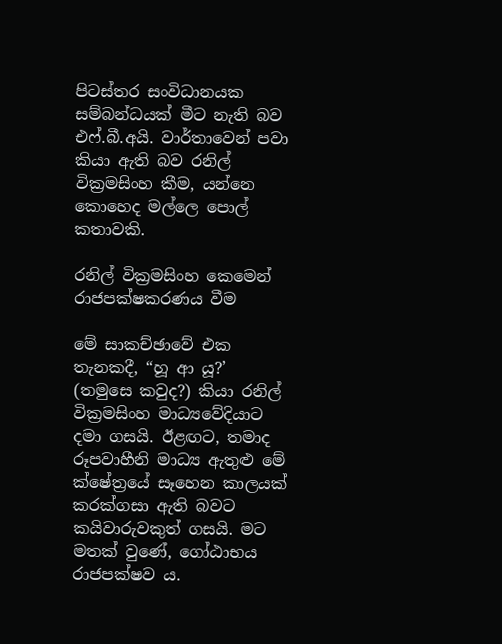පිටස්තර සංවිධානයක සම්බන්ධයක් මීට නැති බව එෆ්.බී.අයි. වාර්තාවෙන් පවා කියා ඇති බව රනිල් වික්‍රමසිංහ කීම, යන්නෙ කොහෙද මල්ලෙ පොල් කතාවකි.

රනිල් වික්‍රමසිංහ කෙමෙන් රාජපක්ෂකරණය වීම

මේ සාකච්ඡාවේ එක තැනකදී, “හූ ආ යූ?’ (තමුසෙ කවුද?) කියා රනිල් වික්‍රමසිංහ මාධ්‍යවේදියාට දමා ගසයි. ඊළඟට, තමාද රූපවාහීනි මාධ්‍ය ඇතුළු මේ ක්ෂේත්‍රයේ සෑහෙන කාලයක් කරක්ගසා ඇති බවට කයිවාරුවකුත් ගසයි. මට මතක් වුණේ, ගෝඨාභය රාජපක්ෂව ය.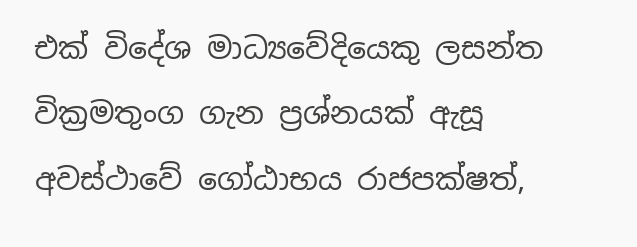එක් විදේශ මාධ්‍යවේදියෙකු ලසන්ත වික්‍රමතුංග ගැන ප්‍රශ්නයක් ඇසූ අවස්ථාවේ ගෝඨාභය රාජපක්ෂත්,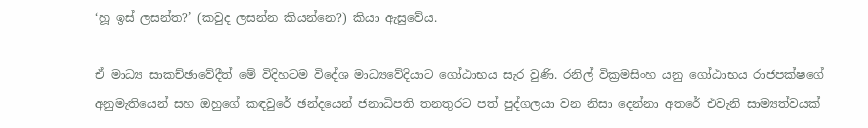‘හූ ඉස් ලසන්ත?’ (කවුද ලසන්න කියන්නෙ?) කියා ඇසුවේය.

ඒ මාධ්‍ය සාකච්ඡාවේදීත් මේ විදිහටම විදේශ මාධ්‍යවේදියාට ගෝඨාභය සැර වුණි. රනිල් වික්‍රමසිංහ යනු ගෝඨාභය රාජපක්ෂගේ අනුමැතියෙන් සහ ඔහුගේ කඳවුරේ ඡන්දයෙන් ජනාධිපති තනතුරට පත් පුද්ගලයා වන නිසා දෙන්නා අතරේ එවැනි සාම්‍යත්වයක්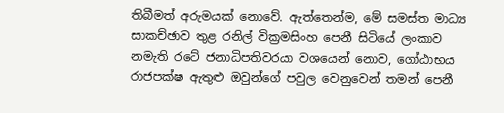තිබීමත් අරුමයක් නොවේ. ඇත්තෙන්ම, මේ සමස්ත මාධ්‍ය සාකච්ඡාව තුළ රනිල් වික්‍රමසිංහ පෙනී සිටියේ ලංකාව නමැති රටේ ජනාධිපතිවරයා වශයෙන් නොව, ගෝඨාභය රාජපක්ෂ ඇතුළු ඔවුන්ගේ පවුල වෙනුවෙන් තමන් පෙනී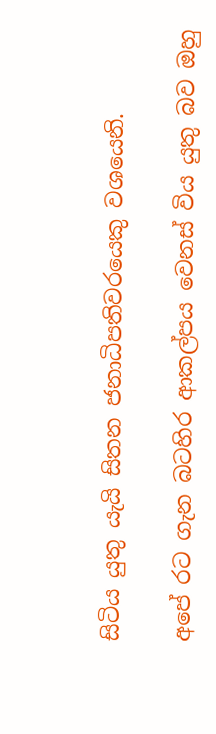සිටිය යුතු යැයි සිතන ජනාධිපතිවරයෙකු වශයෙනි.

අපේ රට ගැන බටහිර ආකල්පය වෙනස් විය යුතු බව ඔහු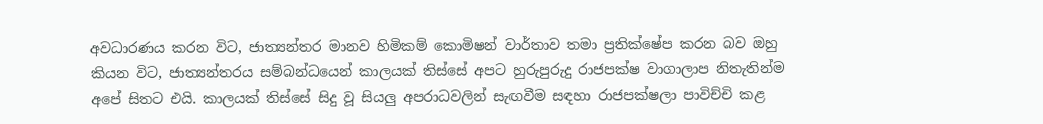අවධාරණය කරන විට, ජාත්‍යන්තර මානව හිමිකම් කොමිෂන් වාර්තාව තමා ප්‍රතික්ෂේප කරන බව ඔහු කියන විට, ජාත්‍යන්තරය සම්බන්ධයෙන් කාලයක් තිස්සේ අපට හුරුපුරුදු රාජපක්ෂ වාගාලාප නිතැතින්ම අපේ සිතට එයි. කාලයක් තිස්සේ සිදු වූ සියලු අපරාධවලින් සැඟවීම සඳහා රාජපක්ෂලා පාවිච්චි කළ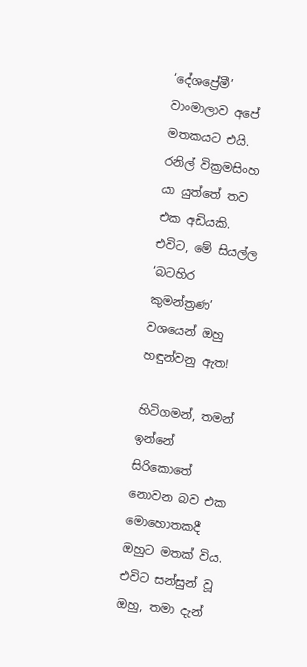‘දේශප්‍රේමී’ වාංමාලාව අපේ මතකයට එයි. රනිල් වික්‍රමසිංහ යා යුත්තේ තව එක අඩියකි. එවිට, මේ සියල්ල ‘බටහිර කුමන්ත්‍රණ’ වශයෙන් ඔහු හඳුන්වනු ඇත!

හිටිගමන්, තමන් ඉන්නේ සිරිකොතේ නොවන බව එක මොහොතකදී ඔහුට මතක් විය. එවිට සන්සුන් වූ ඔහු, තමා දැන්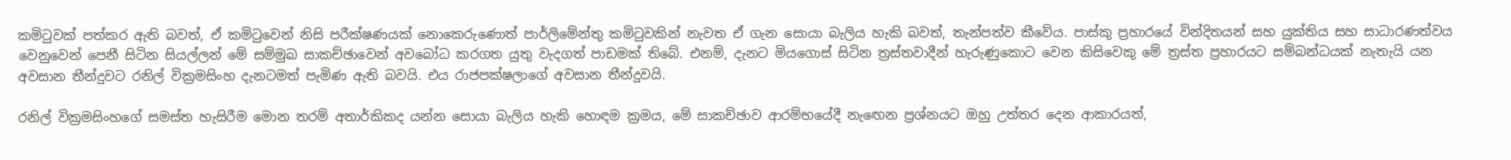කමිටුවක් පත්කර ඇති බවත්, ඒ කමිටුවෙන් නිසි පරීක්ෂණයක් නොකෙරුණොත් පාර්ලිමේන්තු කමිටුවකින් නැවත ඒ ගැන සොයා බැලිය හැකි බවත්, තැන්පත්ව කීවේය. පාස්කු ප්‍රහාරයේ වින්දිතයන් සහ යුක්තිය සහ සාධාරණත්වය වෙනුවෙන් පෙනී සිටින සියල්ලන් මේ සම්මුඛ සාකච්ඡාවෙන් අවබෝධ කරගත යුතු වැදගත් පාඩමක් තිබේ. එනම්, දැනට මියගොස් සිටින ත්‍රස්තවාදීන් හැරුණුකොට වෙන කිසිවෙකු මේ ත්‍රස්ත ප්‍රහාරයට සම්බන්ධයක් නැතැයි යන අවසාන තීන්දුවට රනිල් වික්‍රමසිංහ දැනටමත් පැමිණ ඇති බවයි. එය රාජපක්ෂලාගේ අවසාන තීන්දුවයි.

රනිල් වික්‍රමසිංහගේ සමස්ත හැසිරීම මොන තරම් අතාර්කිකද යන්න සොයා බැලිය හැකි හොඳම ක්‍රමය, මේ සාකච්ඡාව ආරම්භයේදී නැඟෙන ප්‍රශ්නයට ඔහු උත්තර දෙන ආකාරයත්,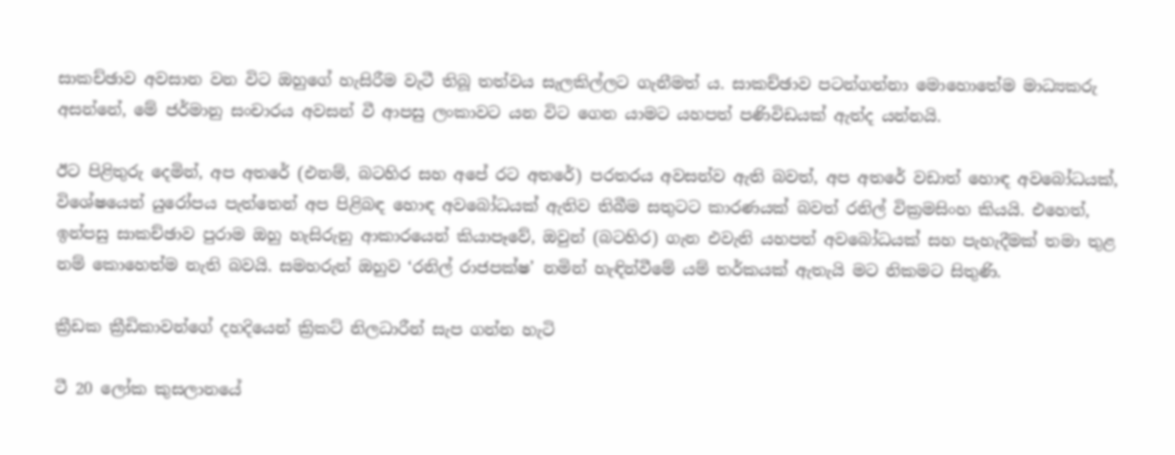සාකච්ඡාව අවසාන වන විට ඔහුගේ හැසිරීම වැටී තිබූ තත්වය සැලකිල්ලට ගැනීමත් ය. සාකච්ඡාව පටන්ගන්නා මොහොතේම මාධ්‍යකරු අසන්නේ, මේ ජර්මානු සංචාරය අවසන් වී ආපසු ලංකාවට යන විට ගෙන යාමට යහපත් පණිවිඩයක් ඇත්ද යන්නයි.

ඊට පිළිතුරු දෙමින්, අප අතරේ (එනම්, බටහිර සහ අපේ රට අතරේ) පරතරය අවසන්ව ඇති බවත්, අප අතරේ වඩාත් හොඳ අවබෝධයක්, විශේෂයෙන් යුරෝපය පැත්තෙන් අප පිළිබඳ හොඳ අවබෝධයක් ඇතිව තිබීම සතුටට කාරණයක් බවත් රනිල් වික්‍රමසිංහ කියයි. එහෙත්, ඉන්පසු සාකච්ඡාව පුරාම ඔහු හැසිරුනු ආකාරයෙන් කියාපෑවේ, ඔවුන් (බටහිර) ගැන එවැනි යහපත් අවබෝධයක් සහ පැහැදීමක් තමා තුළ නම් කොහෙත්ම නැති බවයි. සමහරුන් ඔහුව ‘රනිල් රාජපක්ෂ’ නමින් හැඳින්වීමේ යම් තර්කයක් ඇතැයි මට නිකමට සිතුණි.

ක්‍රීඩක ක්‍රීඩිකාවන්ගේ දහදියෙන් ක්‍රිකට් නිලධාරීන් සැප ගන්න හැටි

ටී 20 ලෝක කුසලානයේ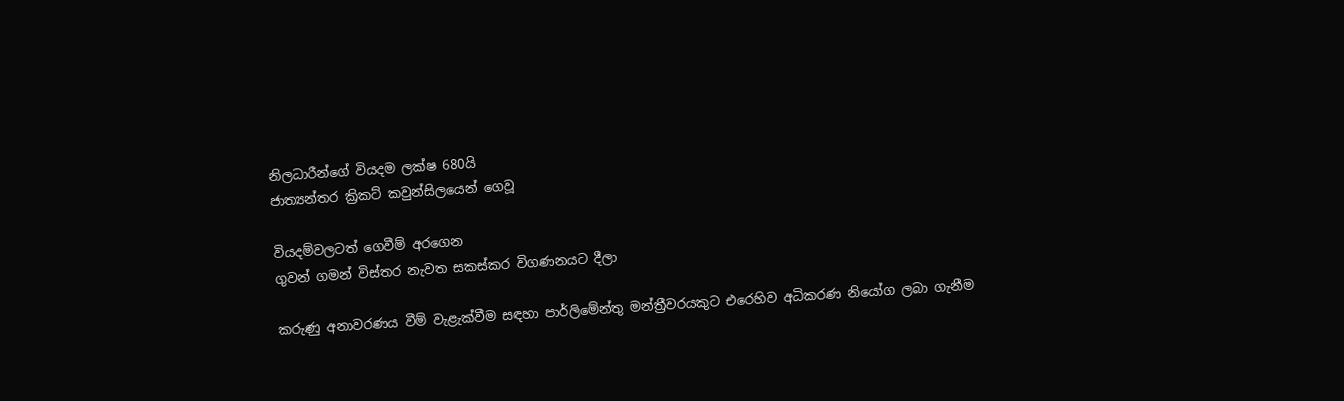නිලධාරීන්ගේ වියදම ලක්ෂ 680යි
ජාත්‍යන්තර ක්‍රිකට් කවුන්සිලයෙන් ගෙවූ

වියදම්වලටත් ගෙවීම් අරගෙන
ගුවන් ගමන් විස්තර නැවත සකස්කර විගණනයට දීලා

කරුණු අනාවරණය වීම් වැළැක්වීම සඳහා පාර්ලිමේන්තු මන්ත්‍රීවරයකුට එරෙහිව අධිකරණ නියෝග ලබා ගැනීම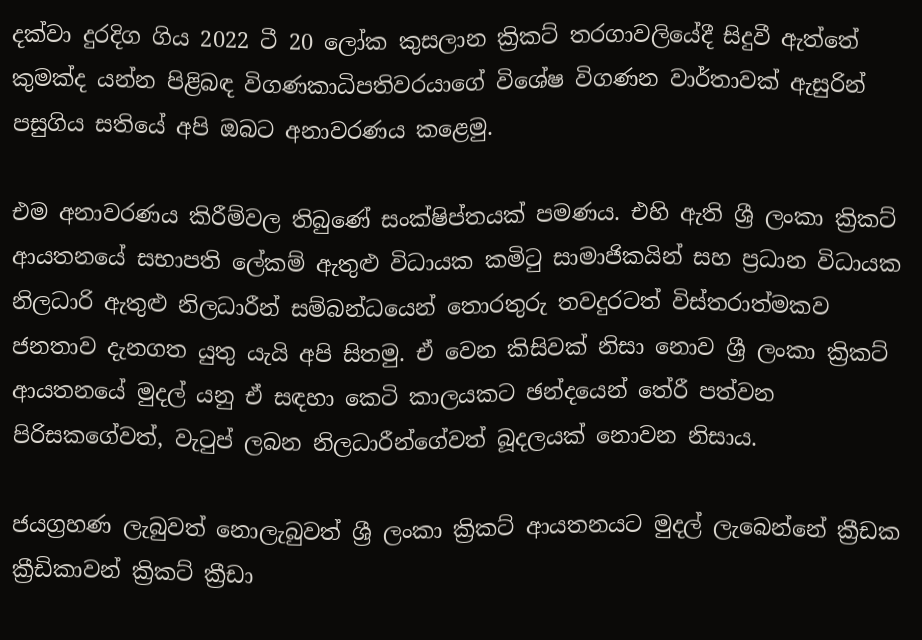දක්වා දුරදිග ගිය 2022 ටී 20 ලෝක කුසලාන ක්‍රිකට් තරගාවලියේදී සිදුවී ඇත්තේ කුමක්ද යන්න පිළිබඳ විගණකාධිපතිවරයාගේ විශේෂ විගණන වාර්තාවක් ඇසුරින් පසුගිය සතියේ අපි ඔබට අනාවරණය කළෙමු.

එම අනාවරණය කිරීම්වල තිබුණේ සංක්ෂිප්තයක් පමණය. එහි ඇති ශ්‍රී ලංකා ක්‍රිකට් ආයතනයේ සභාපති ලේකම් ඇතුළු විධායක කමිටු සාමාජිකයින් සහ ප්‍රධාන විධායක නිලධාරි ඇතුළු නිලධාරීන් සම්බන්ධයෙන් තොරතුරු තවදුරටත් විස්තරාත්මකව ජනතාව දැනගත යුතු යැයි අපි සිතමු. ඒ වෙන කිසිවක් නිසා නොව ශ්‍රී ලංකා ක්‍රිකට් ආයතනයේ මුදල් යනු ඒ සඳහා කෙටි කාලයකට ඡන්දයෙන් තේරී පත්වන පිරිසකගේවත්, වැටුප් ලබන නිලධාරීන්ගේවත් බූදලයක් නොවන නිසාය.

ජයග්‍රහණ ලැබුවත් නොලැබුවත් ශ්‍රී ලංකා ක්‍රිකට් ආයතනයට මුදල් ලැබෙන්නේ ක්‍රීඩක ක්‍රීඩිකාවන් ක්‍රිකට් ක්‍රීඩා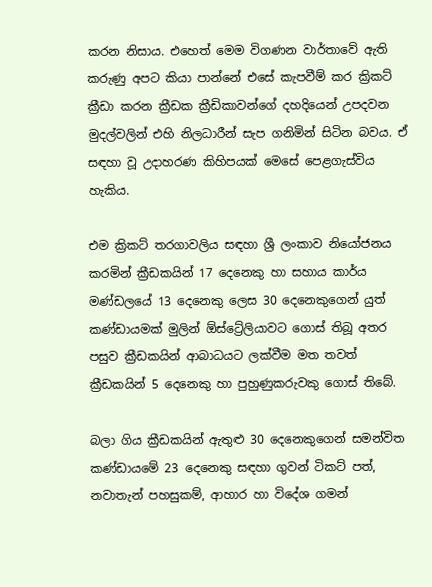කරන නිසාය. එහෙත් මෙම විගණන වාර්තාවේ ඇති කරුණු අපට කියා පාන්නේ එසේ කැපවීම් කර ක්‍රිකට් ක්‍රීඩා කරන ක්‍රීඩක ක්‍රීඩිකාවන්ගේ දහදියෙන් උපදවන මුදල්වලින් එහි නිලධාරීන් සැප ගනිමින් සිටින බවය. ඒ සඳහා වූ උදාහරණ කිහිපයක් මෙසේ පෙළගැස්විය හැකිය.

එම ක්‍රිකට් තරගාවලිය සඳහා ශ්‍රී ලංකාව නියෝජනය කරමින් ක්‍රීඩකයින් 17 දෙනෙකු හා සහාය කාර්ය මණ්ඩලයේ 13 දෙනෙකු ලෙස 30 දෙනෙකුගෙන් යුත් කණ්ඩායමක් මුලින් ඕස්ට්‍රේලියාවට ගොස් තිබූ අතර පසුව ක්‍රීඩකයින් ආබාධයට ලක්වීම මත තවත් ක්‍රීඩකයින් 5 දෙනෙකු හා පුහුණුකරුවකු ගොස් තිබේ.

බලා ගිය ක්‍රීඩකයින් ඇතුළු 30 දෙනෙකුගෙන් සමන්විත කණ්ඩායමේ 23 දෙනෙකු සඳහා ගුවන් ටිකට් පත්, නවාතැන් පහසුකම්, ආහාර හා විදේශ ගමන්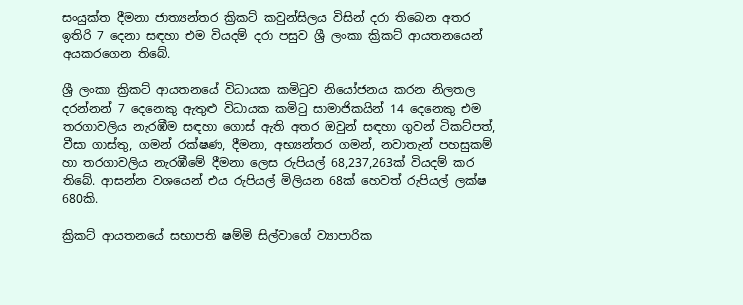සංයුක්ත දීමනා ජාත්‍යන්තර ක්‍රිකට් කවුන්සිලය විසින් දරා තිබෙන අතර ඉතිරි 7 දෙනා සඳහා එම වියදම් දරා පසුව ශ්‍රී ලංකා ක්‍රිකට් ආයතනයෙන් අයකරගෙන තිබේ.

ශ්‍රී ලංකා ක්‍රිකට් ආයතනයේ විධායක කමිටුව නියෝජනය කරන නිලතල දරන්නන් 7 දෙනෙකු ඇතුළු විධායක කමිටු සාමාජිකයින් 14 දෙනෙකු එම තරගාවලිය නැරඹීම සඳහා ගොස් ඇති අතර ඔවුන් සඳහා ගුවන් ටිකට්පත්, වීසා ගාස්තු, ගමන් රක්ෂණ, දීමනා, අභ්‍යන්තර ගමන්, නවාතැන් පහසුකම් හා තරගාවලිය නැරඹීමේ දීමනා ලෙස රුපියල් 68,237,263ක් වියදම් කර තිබේ. ආසන්න වශයෙන් එය රුපියල් මිලියන 68ක් හෙවත් රුපියල් ලක්ෂ 680කි.

ක්‍රිකට් ආයතනයේ සභාපති ෂම්මි සිල්වාගේ ව්‍යාපාරික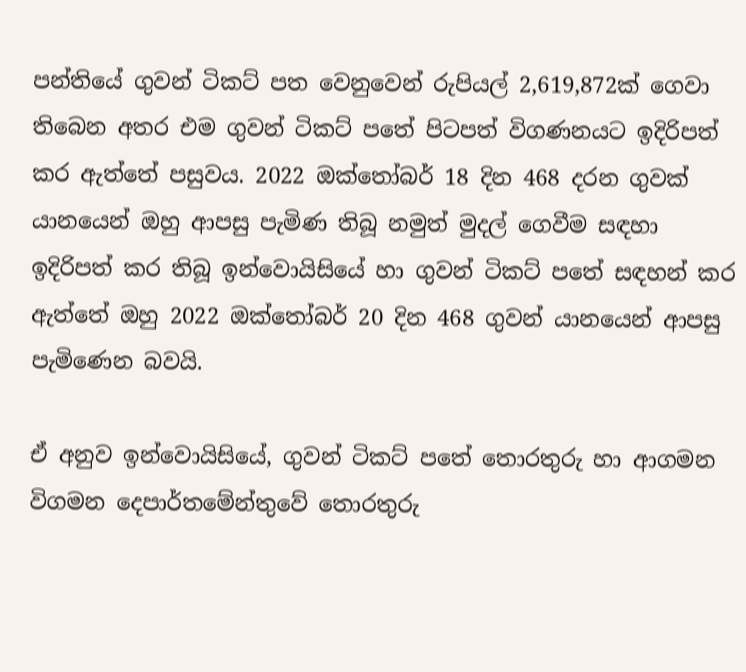පන්තියේ ගුවන් ටිකට් පත වෙනුවෙන් රුපියල් 2,619,872ක් ගෙවා තිබෙන අතර එම ගුවන් ටිකට් පතේ පිටපත් විගණනයට ඉදිරිපත් කර ඇත්තේ පසුවය. 2022 ඔක්තෝබර් 18 දින 468 දරන ගුවක් යානයෙන් ඔහු ආපසු පැමිණ තිබූ නමුත් මුදල් ගෙවීම සඳහා ඉදිරිපත් කර තිබූ ඉන්වොයිසියේ හා ගුවන් ටිකට් පතේ සඳහන් කර ඇත්තේ ඔහු 2022 ඔක්තෝබර් 20 දින 468 ගුවන් යානයෙන් ආපසු පැමිණෙන බවයි.

ඒ අනුව ඉන්වොයිසියේ, ගුවන් ටිකට් පතේ තොරතුරු හා ආගමන විගමන දෙපාර්තමේන්තුවේ තොරතුරු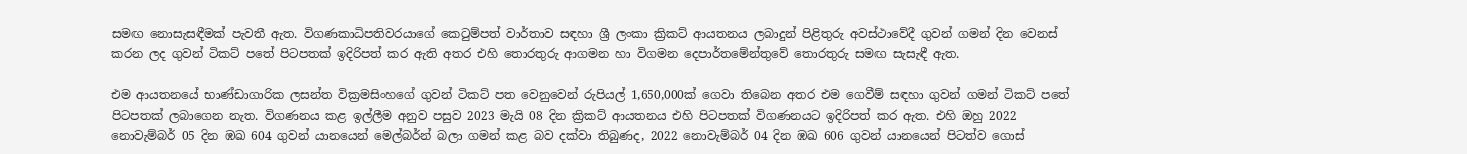සමඟ නොසැසඳීමක් පැවතී ඇත. විගණකාධිපතිවරයාගේ කෙටුම්පත් වාර්තාව සඳහා ශ්‍රී ලංකා ක්‍රිකට් ආයතනය ලබාදුන් පිළිතුරු අවස්ථාවේදී ගුවන් ගමන් දින වෙනස් කරන ලද ගුවන් ටිකට් පතේ පිටපතක් ඉදිරිපත් කර ඇති අතර එහි තොරතුරු ආගමන හා විගමන දෙපාර්තමේන්තුවේ තොරතුරු සමඟ සැසැඳී ඇත.

එම ආයතනයේ භාණ්ඩාගාරික ලසන්ත වික්‍රමසිංහගේ ගුවන් ටිකට් පත වෙනුවෙන් රුපියල් 1,650,000ක් ගෙවා තිබෙන අතර එම ගෙවීම් සඳහා ගුවන් ගමන් ටිකට් පතේ පිටපතක් ලබාගෙන නැත. විගණනය කළ ඉල්ලීම අනුව පසුව 2023 මැයි 08 දින ක්‍රිකට් ආයතනය එහි පිටපතක් විගණනයට ඉදිරිපත් කර ඇත. එහි ඔහු 2022 නොවැම්බර් 05 දින ඹඛ 604 ගුවන් යානයෙන් මෙල්බර්න් බලා ගමන් කළ බව දක්වා තිබුණද, 2022 නොවැම්බර් 04 දින ඹඛ 606 ගුවන් යානයෙන් පිටත්ව ගොස්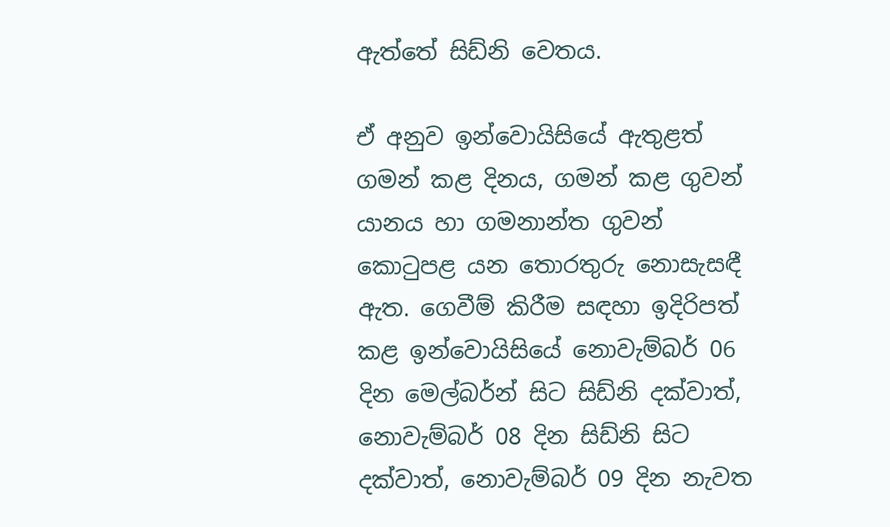ඇත්තේ සිඩ්නි වෙතය.

ඒ අනුව ඉන්වොයිසියේ ඇතුළත් ගමන් කළ දිනය, ගමන් කළ ගුවන් යානය හා ගමනාන්ත ගුවන් කොටුපළ යන තොරතුරු නොසැසඳී ඇත. ගෙවීම් කිරීම සඳහා ඉදිරිපත් කළ ඉන්වොයිසියේ නොවැම්බර් 06 දින මෙල්බර්න් සිට සිඩ්නි දක්වාත්, නොවැම්බර් 08 දින සිඩ්නි සිට දක්වාත්, නොවැම්බර් 09 දින නැවත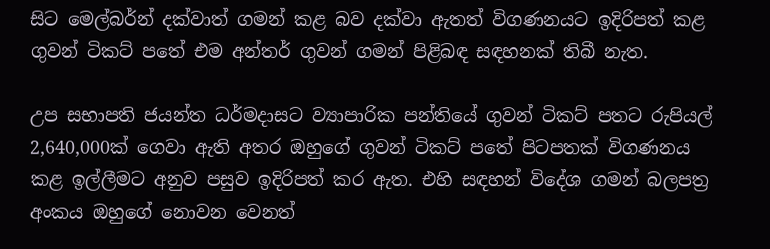සිට මෙල්බර්න් දක්වාත් ගමන් කළ බව දක්වා ඇතත් විගණනයට ඉදිරිපත් කළ ගුවන් ටිකට් පතේ එම අන්තර් ගුවන් ගමන් පිළිබඳ සඳහනක් තිබී නැත.

උප සභාපති ජයන්ත ධර්මදාසට ව්‍යාපාරික පන්තියේ ගුවන් ටිකට් පතට රුපියල් 2,640,000ක් ගෙවා ඇති අතර ඔහුගේ ගුවන් ටිකට් පතේ පිටපතක් විගණනය කළ ඉල්ලීමට අනුව පසුව ඉදිරිපත් කර ඇත. එහි සඳහන් විදේශ ගමන් බලපත්‍ර අංකය ඔහුගේ නොවන වෙනත්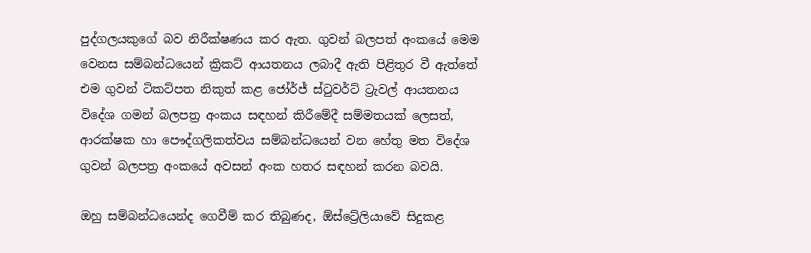පුද්ගලයකුගේ බව නිරීක්ෂණය කර ඇත. ගුවන් බලපත් අංකයේ මෙම වෙනස සම්බන්ධයෙන් ක්‍රිකට් ආයතනය ලබාදී ඇති පිළිතුර වී ඇත්තේ එම ගුවන් ටිකට්පත නිකුත් කළ ජෝර්ජ් ස්ටුවර්ට් ට්‍රැවල් ආයතනය විදේශ ගමන් බලපත්‍ර අංකය සඳහන් කිරීමේදී සම්මතයක් ලෙසත්, ආරක්ෂක හා පෞද්ගලිකත්වය සම්බන්ධයෙන් වන හේතු මත විදේශ ගුවන් බලපත්‍ර අංකයේ අවසන් අංක හතර සඳහන් කරන බවයි.

ඔහු සම්බන්ධයෙන්ද ගෙවීම් කර තිබුණද, ඕස්ට්‍රේලියාවේ සිදුකළ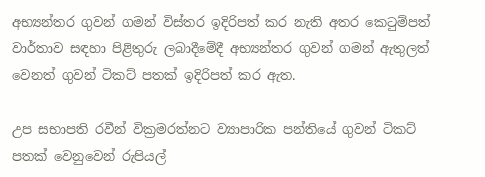අභ්‍යන්තර ගුවන් ගමන් විස්තර ඉදිරිපත් කර නැති අතර කෙටුම්පත් වාර්තාව සඳහා පිළිතුරු ලබාදීමේදී අභ්‍යන්තර ගුවන් ගමන් ඇතුලත් වෙනත් ගුවන් ටිකට් පතක් ඉදිරිපත් කර ඇත.

උප සභාපති රවීන් වික්‍රමරත්නට ව්‍යාපාරික පන්තියේ ගුවන් ටිකට් පතක් වෙනුවෙන් රුපියල්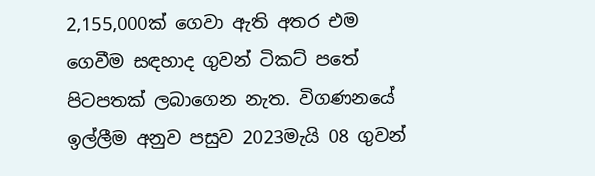2,155,000ක් ගෙවා ඇති අතර එම ගෙවීම සඳහාද ගුවන් ටිකට් පතේ පිටපතක් ලබාගෙන නැත. විගණනයේ ඉල්ලීම අනුව පසුව 2023මැයි 08 ගුවන්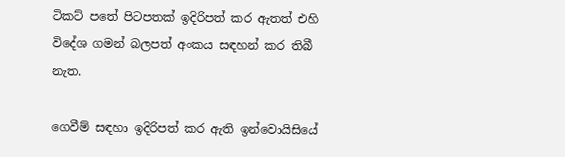ටිකට් පතේ පිටපතක් ඉදිරිපත් කර ඇතත් එහි විදේශ ගමන් බලපත් අංකය සඳහන් කර තිබී නැත.

ගෙවීම් සඳහා ඉදිරිපත් කර ඇති ඉන්වොයිසියේ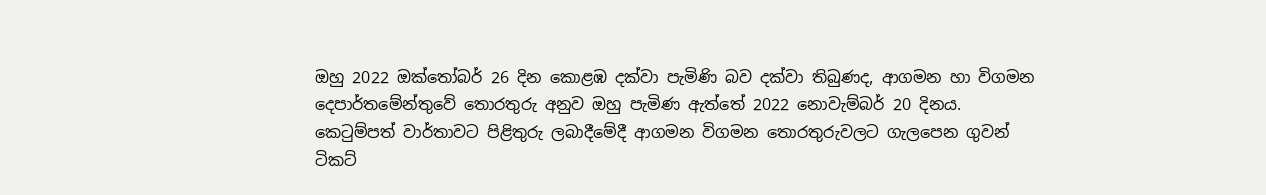ඔහු 2022 ඔක්තෝබර් 26 දින කොළඹ දක්වා පැමිණි බව දක්වා තිබුණද, ආගමන හා විගමන දෙපාර්තමේන්තුවේ තොරතුරු අනුව ඔහු පැමිණ ඇත්තේ 2022 නොවැම්බර් 20 දිනය. කෙටුම්පත් වාර්තාවට පිළිතුරු ලබාදීමේදී ආගමන විගමන තොරතුරුවලට ගැලපෙන ගුවන් ටිකට්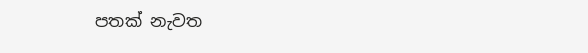පතක් නැවත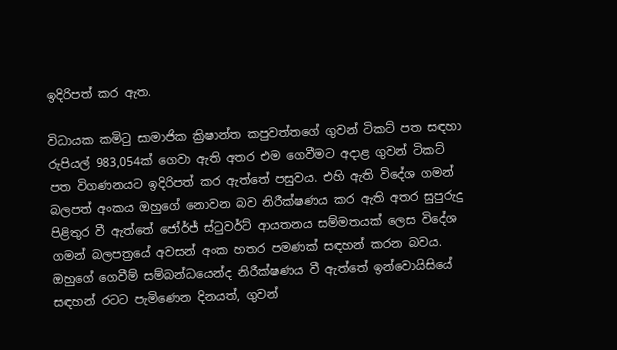ඉදිරිපත් කර ඇත.

විධායක කමිටු සාමාජික ක්‍රිෂාන්ත කපුවත්තගේ ගුවන් ටිකට් පත සඳහා රුපියල් 983,054ක් ගෙවා ඇති අතර එම ගෙවීමට අදාළ ගුවන් ටිකට් පත විගණනයට ඉදිරිපත් කර ඇත්තේ පසුවය. එහි ඇති විදේශ ගමන් බලපත් අංකය ඔහුගේ නොවන බව නිරීක්ෂණය කර ඇති අතර සුපුරුදු පිළිතුර වී ඇත්තේ ජෝර්ජ් ස්ටුවර්ට් ආයතනය සම්මතයක් ලෙස විදේශ ගමන් බලපත්‍රයේ අවසන් අංක හතර පමණක් සඳහන් කරන බවය. ඔහුගේ ගෙවීම් සම්බන්ධයෙන්ද නිරීක්ෂණය වී ඇත්තේ ඉන්වොයිසියේ සඳහන් රටට පැමිණෙන දිනයත්, ගුවන්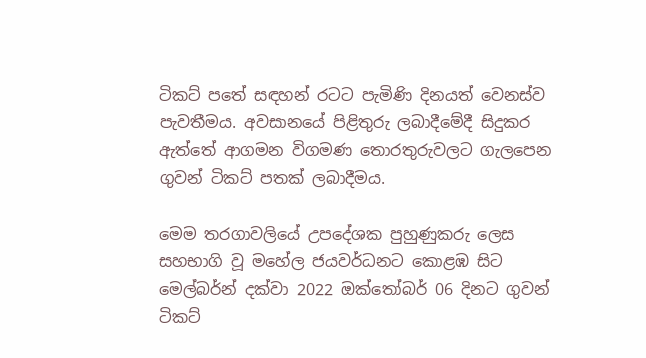ටිකට් පතේ සඳහන් රටට පැමිණි දිනයත් වෙනස්ව පැවතීමය. අවසානයේ පිළිතුරු ලබාදීමේදී සිදුකර ඇත්තේ ආගමන විගමණ තොරතුරුවලට ගැලපෙන ගුවන් ටිකට් පතක් ලබාදීමය.

මෙම තරගාවලියේ උපදේශක පුහුණුකරු ලෙස සහභාගි වූ මහේල ජයවර්ධනට කොළඹ සිට මෙල්බර්න් දක්වා 2022 ඔක්තෝබර් 06 දිනට ගුවන් ටිකට්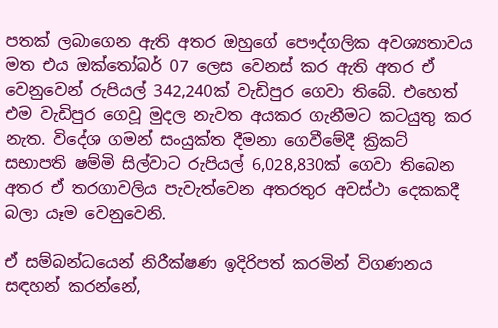පතක් ලබාගෙන ඇති අතර ඔහුගේ පෞද්ගලික අවශ්‍යතාවය මත එය ඔක්තෝබර් 07 ලෙස වෙනස් කර ඇති අතර ඒ වෙනුවෙන් රුපියල් 342,240ක් වැඩිපුර ගෙවා තිබේ. එහෙත් එම වැඩිපුර ගෙවූ මුදල නැවත අයකර ගැනීමට කටයුතු කර නැත. විදේශ ගමන් සංයුක්ත දීමනා ගෙවීමේදී ක්‍රිකට් සභාපති ෂම්මි සිල්වාට රුපියල් 6,028,830ක් ගෙවා තිබෙන අතර ඒ තරගාවලිය පැවැත්වෙන අතරතුර අවස්ථා දෙකකදී බලා යෑම වෙනුවෙනි.

ඒ සම්බන්ධයෙන් නිරීක්ෂණ ඉදිරිපත් කරමින් විගණනය සඳහන් කරන්නේ,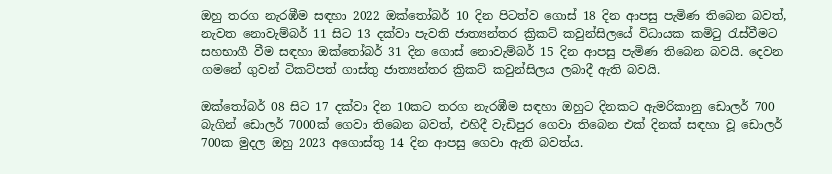ඔහු තරග නැරඹීම සඳහා 2022 ඔක්තෝබර් 10 දින පිටත්ව ගොස් 18 දින ආපසු පැමිණ තිබෙන බවත්, නැවත නොවැම්බර් 11 සිට 13 දක්වා පැවති ජාත්‍යන්තර ක්‍රිකට් කවුන්සිලයේ විධායක කමිටු රැස්වීමට සහභාගී වීම සඳහා ඔක්තෝබර් 31 දින ගොස් නොවැම්බර් 15 දින ආපසු පැමිණ තිබෙන බවයි. දෙවන ගමනේ ගුවන් ටිකට්පත් ගාස්තු ජාත්‍යන්තර ක්‍රිකට් කවුන්සිලය ලබාදී ඇති බවයි.

ඔක්තෝබර් 08 සිට 17 දක්වා දින 10කට තරග නැරඹීම සඳහා ඔහුට දිනකට ඇමරිකානු ඩොලර් 700 බැගින් ඩොලර් 7000ක් ගෙවා තිබෙන බවත්, එහිදී වැඩිපුර ගෙවා තිබෙන එක් දිනක් සඳහා වූ ඩොලර් 700ක මුදල ඔහු 2023 අගොස්තු 14 දින ආපසු ගෙවා ඇති බවත්ය.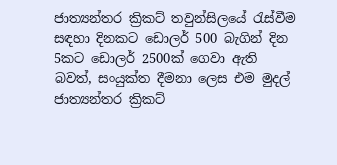ජාත්‍යන්තර ක්‍රිකට් තවුන්සිලයේ රැස්වීම සඳහා දිනකට ඩොලර් 500 බැගින් දින 5කට ඩොලර් 2500ක් ගෙවා ඇති බවත්, සංයුක්ත දීමනා ලෙස එම මුදල් ජාත්‍යන්තර ක්‍රිකට්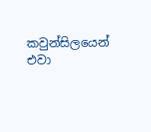කවුන්සිලයෙන් එවා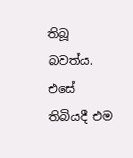තිබූ බවත්ය. එසේ තිබියදී එම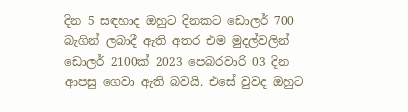දින 5 සඳහාද ඔහුට දිනකට ඩොලර් 700 බැගින් ලබාදී ඇති අතර එම මුදල්වලින් ඩොලර් 2100ක් 2023 පෙබරවාරි 03 දින ආපසු ගෙවා ඇති බවයි. එසේ වුවද ඔහුට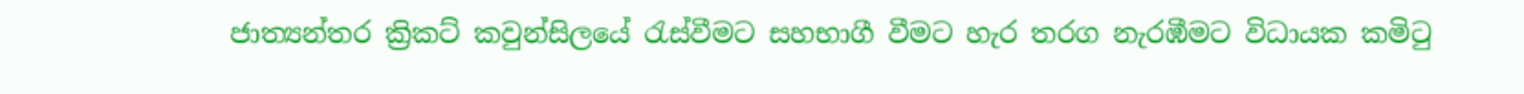ජාත්‍යන්තර ක්‍රිකට් කවුන්සිලයේ රැස්වීමට සහභාගී වීමට හැර තරග නැරඹීමට විධායක කමිටු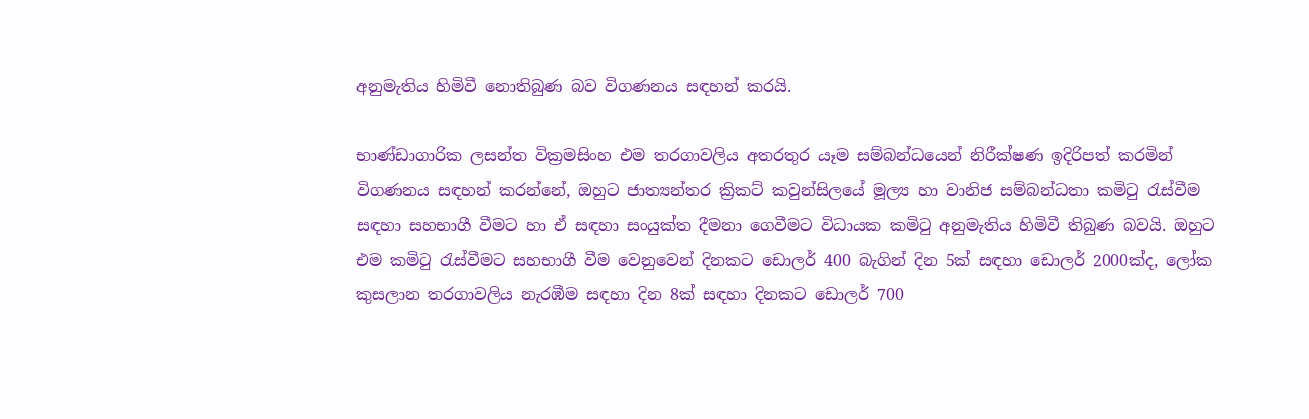අනුමැතිය හිමිවී නොතිබුණ බව විගණනය සඳහන් කරයි.

භාණ්ඩාගාරික ලසන්ත වික්‍රමසිංහ එම තරගාවලිය අතරතුර යෑම සම්බන්ධයෙන් නිරීක්ෂණ ඉදිරිපත් කරමින් විගණනය සඳහන් කරන්නේ, ඔහුට ජාත්‍යන්තර ක්‍රිකට් කවුන්සිලයේ මූල්‍ය හා වානිජ සම්බන්ධතා කමිටු රැස්වීම සඳහා සහභාගී වීමට හා ඒ සඳහා සංයුක්ත දීමනා ගෙවීමට විධායක කමිටු අනුමැතිය හිමිවී තිබුණ බවයි. ඔහුට එම කමිටු රැස්වීමට සහභාගී වීම වෙනුවෙන් දිනකට ඩොලර් 400 බැගින් දින 5ක් සඳහා ඩොලර් 2000ක්ද, ලෝක කුසලාන තරගාවලිය නැරඹීම සඳහා දින 8ක් සඳහා දිනකට ඩොලර් 700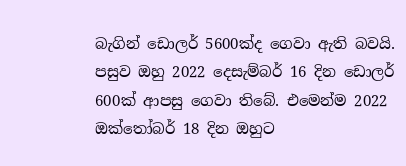බැගින් ඩොලර් 5600ක්ද ගෙවා ඇති බවයි. පසුව ඔහු 2022 දෙසැම්බර් 16 දින ඩොලර් 600ක් ආපසු ගෙවා තිබේ. එමෙන්ම 2022 ඔක්තෝබර් 18 දින ඔහුට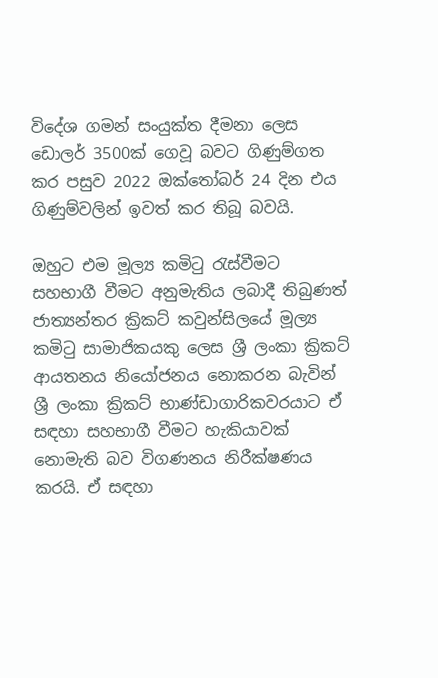විදේශ ගමන් සංයුක්ත දීමනා ලෙස ඩොලර් 3500ක් ගෙවූ බවට ගිණුම්ගත කර පසුව 2022 ඔක්තෝබර් 24 දින එය ගිණුම්වලින් ඉවත් කර තිබූ බවයි.

ඔහුට එම මූල්‍ය කමිටු රැස්වීමට සහභාගී වීමට අනුමැතිය ලබාදී තිබුණත් ජාත්‍යන්තර ක්‍රිකට් කවුන්සිලයේ මූල්‍ය කමිටු සාමාජිකයකු ලෙස ශ්‍රී ලංකා ක්‍රිකට් ආයතනය නියෝජනය නොකරන බැවින් ශ්‍රී ලංකා ක්‍රිකට් භාණ්ඩාගාරිකවරයාට ඒ සඳහා සහභාගී වීමට හැකියාවක් නොමැති බව විගණනය නිරීක්ෂණය කරයි. ඒ සඳහා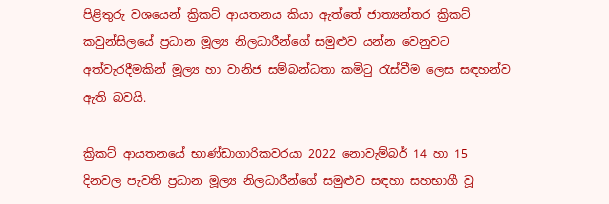පිළිතුරු වශයෙන් ක්‍රිකට් ආයතනය කියා ඇත්තේ ජාත්‍යන්තර ක්‍රිකට් කවුන්සිලයේ ප්‍රධාන මූල්‍ය නිලධාරීන්ගේ සමුළුව යන්න වෙනුවට අත්වැරදීමකින් මූල්‍ය හා වානිජ සම්බන්ධතා කමිටු රැස්වීම ලෙස සඳහන්ව ඇති බවයි.

ක්‍රිකට් ආයතනයේ භාණ්ඩාගාරිකවරයා 2022 නොවැම්බර් 14 හා 15 දිනවල පැවති ප්‍රධාන මූල්‍ය නිලධාරීන්ගේ සමුළුව සඳහා සහභාගී වූ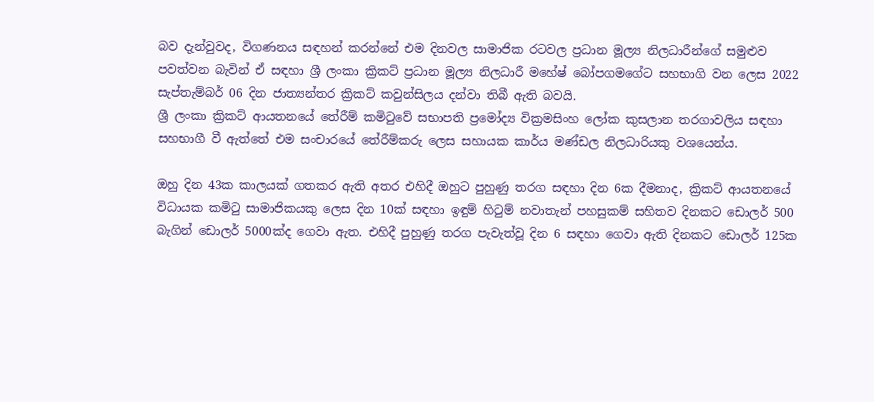බව දැන්වුවද, විගණනය සඳහන් කරන්නේ එම දිනවල සාමාජික රටවල ප්‍රධාන මූල්‍ය නිලධාරීන්ගේ සමුළුව පවත්වන බැවින් ඒ සඳහා ශ්‍රී ලංකා ක්‍රිකට් ප්‍රධාන මූල්‍ය නිලධාරී මහේෂ් බෝපගමගේට සහභාගි වන ලෙස 2022 සැප්තැම්බර් 06 දින ජාත්‍යන්තර ක්‍රිකට් කවුන්සිලය දන්වා තිබී ඇති බවයි.
ශ්‍රී ලංකා ක්‍රිකට් ආයතනයේ තේරීම් කමිටුවේ සභාපති ප්‍රමෝද්‍ය වික්‍රමසිංහ ලෝක කුසලාන තරගාවලිය සඳහා සහභාගී වී ඇත්තේ එම සංචාරයේ තේරීම්කරු ලෙස සහායක කාර්ය මණ්ඩල නිලධාරියකු වශයෙන්ය.

ඔහු දින 43ක කාලයක් ගතකර ඇති අතර එහිදී ඔහුට පුහුණු තරග සඳහා දින 6ක දීමනාද, ක්‍රිකට් ආයතනයේ විධායක කමිටු සාමාජිකයකු ලෙස දින 10ක් සඳහා ඉඳුම් හිටුම් නවාතැන් පහසුකම් සහිතව දිනකට ඩොලර් 500 බැගින් ඩොලර් 5000ක්ද ගෙවා ඇත. එහිදී පුහුණු තරග පැවැත්වූ දින 6 සඳහා ගෙවා ඇති දිනකට ඩොලර් 125ක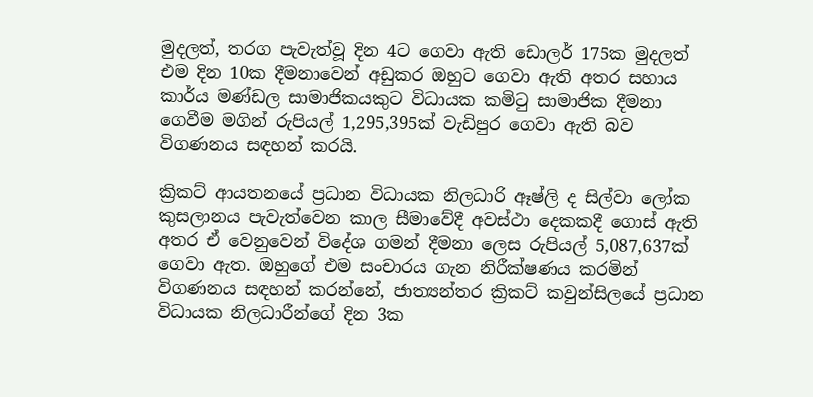මුදලත්, තරග පැවැත්වූ දින 4ට ගෙවා ඇති ඩොලර් 175ක මුදලත් එම දින 10ක දීමනාවෙන් අඩුකර ඔහුට ගෙවා ඇති අතර සහාය කාර්ය මණ්ඩල සාමාජිකයකුට විධායක කමිටු සාමාජික දීමනා ගෙවීම මගින් රුපියල් 1,295,395ක් වැඩිපුර ගෙවා ඇති බව විගණනය සඳහන් කරයි.

ක්‍රිකට් ආයතනයේ ප්‍රධාන විධායක නිලධාරි ඈෂ්ලි ද සිල්වා ලෝක කුසලානය පැවැත්වෙන කාල සීමාවේදී අවස්ථා දෙකකදී ගොස් ඇති අතර ඒ වෙනුවෙන් විදේශ ගමන් දීමනා ලෙස රුපියල් 5,087,637ක් ගෙවා ඇත. ඔහුගේ එම සංචාරය ගැන නිරීක්ෂණය කරමින් විගණනය සඳහන් කරන්නේ, ජාත්‍යන්තර ක්‍රිකට් කවුන්සිලයේ ප්‍රධාන විධායක නිලධාරීන්ගේ දින 3ක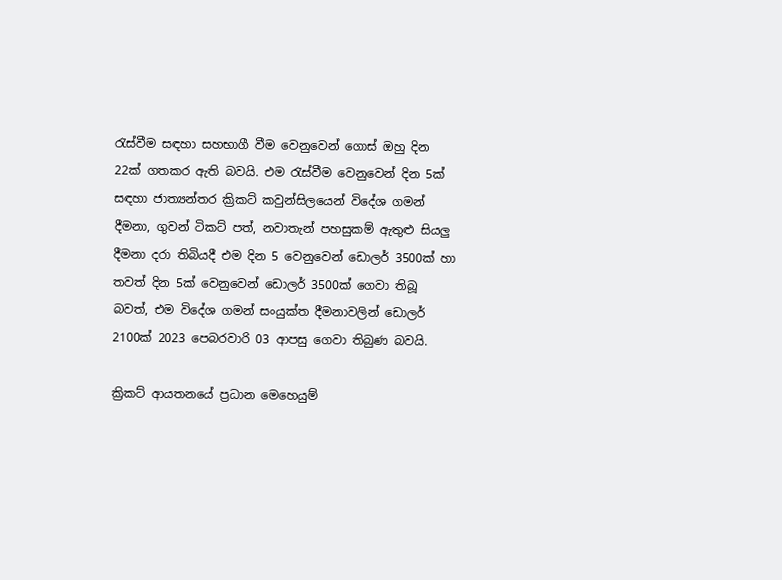රැස්වීම සඳහා සහභාගී වීම වෙනුවෙන් ගොස් ඔහු දින 22ක් ගතකර ඇති බවයි. එම රැස්වීම වෙනුවෙන් දින 5ක් සඳහා ජාත්‍යන්තර ක්‍රිකට් කවුන්සිලයෙන් විදේශ ගමන් දීමනා, ගුවන් ටිකට් පත්, නවාතැන් පහසුකම් ඇතුළු සියලු දීමනා දරා තිබියදී එම දින 5 වෙනුවෙන් ඩොලර් 3500ක් හා තවත් දින 5ක් වෙනුවෙන් ඩොලර් 3500ක් ගෙවා තිබූ බවත්, එම විදේශ ගමන් සංයුක්ත දීමනාවලින් ඩොලර් 2100ක් 2023 පෙබරවාරි 03 ආපසු ගෙවා තිබුණ බවයි.

ක්‍රිකට් ආයතනයේ ප්‍රධාන මෙහෙයුම්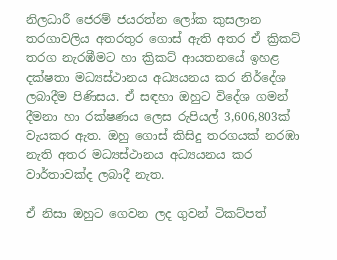නිලධාරී ජෙරම් ජයරත්න ලෝක කුසලාන තරගාවලිය අතරතුර ගොස් ඇති අතර ඒ ක්‍රිකට් තරග නැරඹීමට හා ක්‍රිකට් ආයතනයේ ඉහළ දක්ෂතා මධ්‍යස්ථානය අධ්‍යයනය කර නිර්දේශ ලබාදීම පිණිසය. ඒ සඳහා ඔහුට විදේශ ගමන් දීමනා හා රක්ෂණය ලෙස රුපියල් 3,606,803ක් වැයකර ඇත. ඔහු ගොස් කිසිදු තරගයක් නරඹා නැති අතර මධ්‍යස්ථානය අධ්‍යයනය කර වාර්තාවක්ද ලබාදී නැත.

ඒ නිසා ඔහුට ගෙවන ලද ගුවන් ටිකට්පත්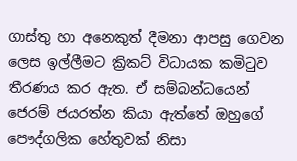ගාස්තු හා අනෙකුත් දීමනා ආපසු ගෙවන ලෙස ඉල්ලීමට ක්‍රිකට් විධායක කමිටුව තීරණය කර ඇත. ඒ සම්බන්ධයෙන් ජෙරම් ජයරත්න කියා ඇත්තේ ඔහුගේ පෞද්ගලික හේතුවක් නිසා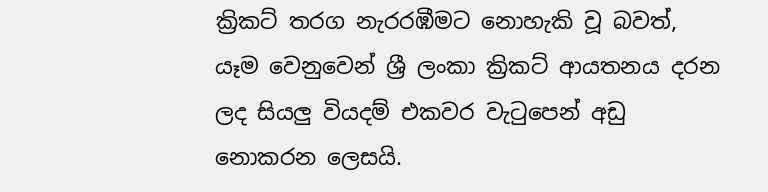ක්‍රිකට් තරග නැරරඹීමට නොහැකි වූ බවත්, යෑම වෙනුවෙන් ශ්‍රී ලංකා ක්‍රිකට් ආයතනය දරන ලද සියලු වියදම් එකවර වැටුපෙන් අඩු නොකරන ලෙසයි.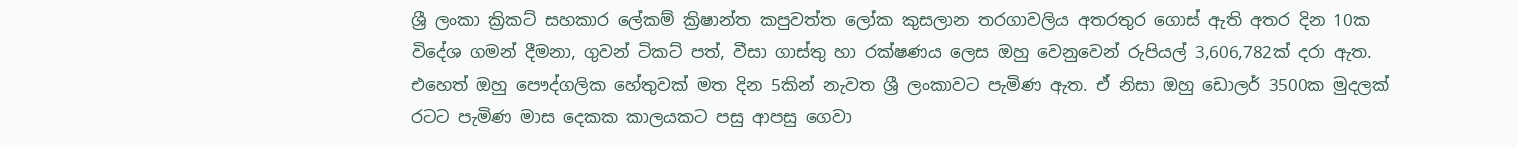ශ්‍රී ලංකා ක්‍රිකට් සහකාර ලේකම් ක්‍රිෂාන්ත කපුවත්ත ලෝක කුසලාන තරගාවලිය අතරතුර ගොස් ඇති අතර දින 10ක විදේශ ගමන් දීමනා, ගුවන් ටිකට් පත්, වීසා ගාස්තු හා රක්ෂණය ලෙස ඔහු වෙනුවෙන් රුපියල් 3,606,782ක් දරා ඇත. එහෙත් ඔහු පෞද්ගලික හේතුවක් මත දින 5කින් නැවත ශ්‍රී ලංකාවට පැමිණ ඇත. ඒ නිසා ඔහු ඩොලර් 3500ක මුදලක් රටට පැමිණ මාස දෙකක කාලයකට පසු ආපසු ගෙවා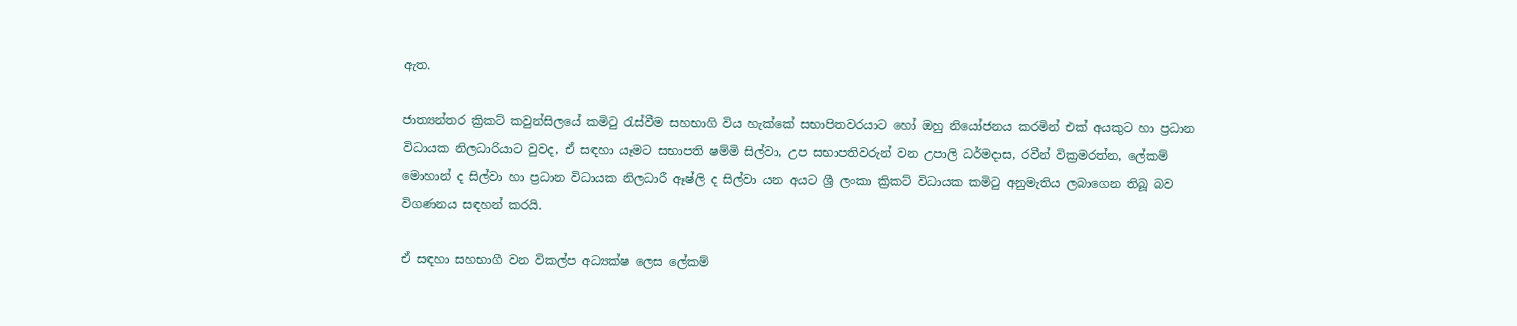ඇත.

ජාත්‍යන්තර ක්‍රිකට් කවුන්සිලයේ කමිටු රැස්වීම සහභාගි විය හැක්කේ සභාපිතවරයාට හෝ ඔහු නියෝජනය කරමින් එක් අයකුට හා ප්‍රධාන විධායක නිලධාරියාට වුවද, ඒ සඳහා යෑමට සභාපති ෂම්මි සිල්වා, උප සභාපතිවරුන් වන උපාලි ධර්මදාස, රවීන් වික්‍රමරත්න, ලේකම් මොහාන් ද සිල්වා හා ප්‍රධාන විධායක නිලධාරී ඈෂ්ලි ද සිල්වා යන අයට ශ්‍රී ලංකා ක්‍රිකට් විධායක කමිටු අනුමැතිය ලබාගෙන තිබූ බව විගණනය සඳහන් කරයි.

ඒ සඳහා සහභාගී වන විකල්ප අධ්‍යක්ෂ ලෙස ලේකම්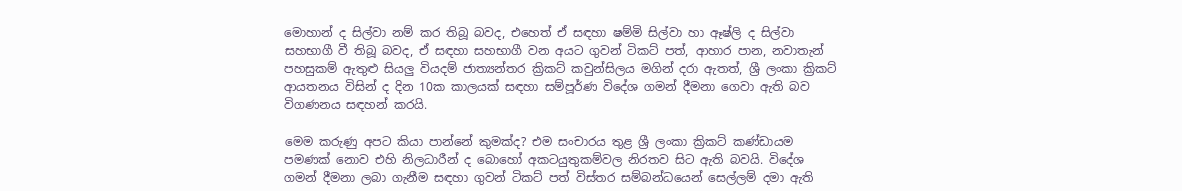මොහාන් ද සිල්වා නම් කර තිබූ බවද, එහෙත් ඒ සඳහා ෂම්මි සිල්වා හා ඈෂ්ලි ද සිල්වා සහභාගී වී තිබූ බවද, ඒ සඳහා සහභාගී වන අයට ගුවන් ටිකට් පත්, ආහාර පාන, නවාතැන් පහසුකම් ඇතුළු සියලු වියදම් ජාත්‍යන්තර ක්‍රිකට් කවුන්සිලය මගින් දරා ඇතත්, ශ්‍රී ලංකා ක්‍රිකට් ආයතනය විසින් ද දින 10ක කාලයක් සඳහා සම්පූර්ණ විදේශ ගමන් දීමනා ගෙවා ඇති බව විගණනය සඳහන් කරයි.

මෙම කරුණු අපට කියා පාන්නේ කුමක්ද? එම සංචාරය තුළ ශ්‍රී ලංකා ක්‍රිකට් කණ්ඩායම පමණක් නොව එහි නිලධාරීන් ද බොහෝ අකටයුතුකම්වල නිරතව සිට ඇති බවයි. විදේශ ගමන් දීමනා ලබා ගැනීම සඳහා ගුවන් ටිකට් පත් විස්තර සම්බන්ධයෙන් සෙල්ලම් දමා ඇති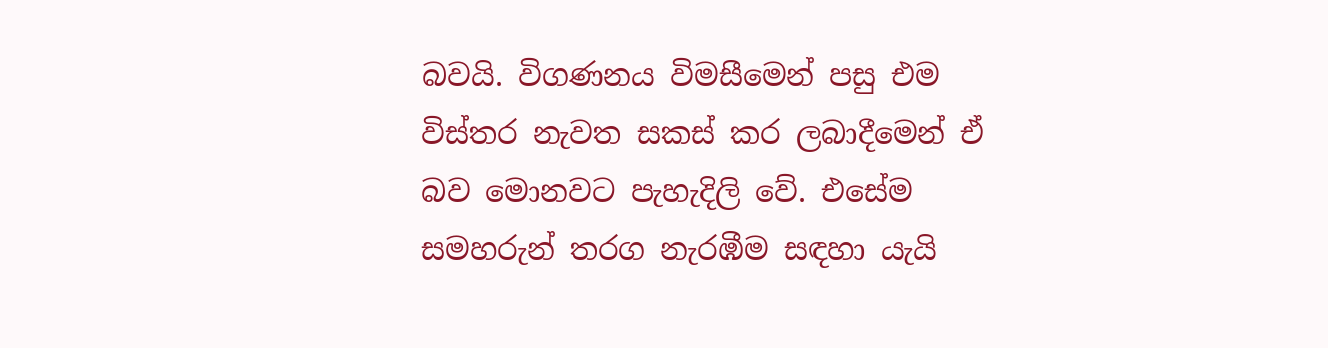බවයි. විගණනය විමසීමෙන් පසු එම විස්තර නැවත සකස් කර ලබාදීමෙන් ඒ බව මොනවට පැහැදිලි වේ. එසේම සමහරුන් තරග නැරඹීම සඳහා යැයි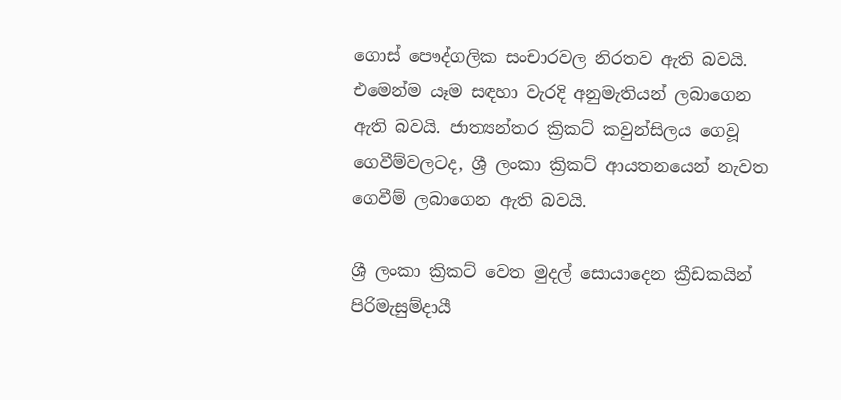ගොස් පෞද්ගලික සංචාරවල නිරතව ඇති බවයි. එමෙන්ම යෑම සඳහා වැරදි අනුමැතියන් ලබාගෙන ඇති බවයි. ජාත්‍යන්තර ක්‍රිකට් කවුන්සිලය ගෙවූ ගෙවීම්වලටද, ශ්‍රී ලංකා ක්‍රිකට් ආයතනයෙන් නැවත ගෙවීම් ලබාගෙන ඇති බවයි.

ශ්‍රී ලංකා ක්‍රිකට් වෙත මුදල් සොයාදෙන ක්‍රීඩකයින් පිරිමැසුම්දායී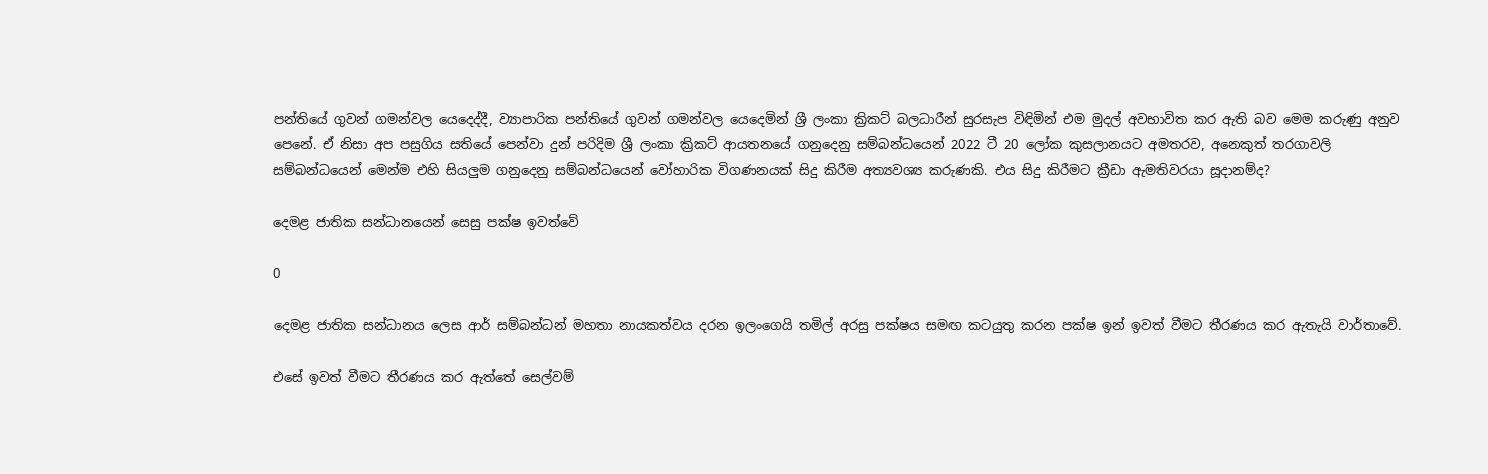පන්තියේ ගුවන් ගමන්වල යෙදෙද්දී, ව්‍යාපාරික පන්තියේ ගුවන් ගමන්වල යෙදෙමින් ශ්‍රී ලංකා ක්‍රිකට් බලධාරීන් සුරසැප විඳිමින් එම මුදල් අවභාවිත කර ඇති බව මෙම කරුණු අනුව පෙනේ. ඒ නිසා අප පසුගිය සතියේ පෙන්වා දුන් පරිදිම ශ්‍රී ලංකා ක්‍රිකට් ආයතනයේ ගනුදෙනු සම්බන්ධයෙන් 2022 ටී 20 ලෝක කුසලානයට අමතරව, අනෙකුත් තරගාවලි සම්බන්ධයෙන් මෙන්ම එහි සියලුම ගනුදෙනු සම්බන්ධයෙන් වෝහාරික විගණනයක් සිදු කිරීම අත්‍යවශ්‍ය කරුණකි. එය සිදු කිරීමට ක්‍රීඩා ඇමතිවරයා සූදානම්ද?

දෙමළ ජාතික සන්ධානයෙන් සෙසු පක්ෂ ඉවත්වේ

0

දෙමළ ජාතික සන්ධානය ලෙස ආර් සම්බන්ධන් මහතා නායකත්වය දරන ඉලංගෙයි තමිල් අරසු පක්ෂය සමඟ කටයුතු කරන පක්ෂ ඉන් ඉවත් වීමට තීරණය කර ඇතැයි වාර්තාවේ.

එසේ ඉවත් වීමට තීරණය කර ඇත්තේ සෙල්වම්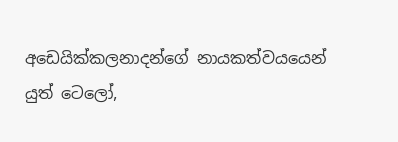අඩෙයික්කලනාදන්ගේ නායකත්වයයෙන් යුත් ටෙලෝ,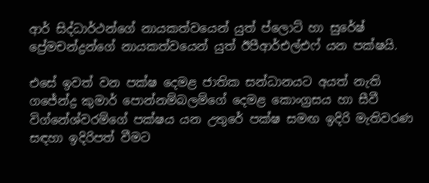ආර් සිද්ධාර්ථන්ගේ නායකත්වයෙන් යුත් ප්ලොට් හා සුරේෂ් ප්‍රේමචන්ද්‍රන්ගේ නායකත්වයෙන් යුත් ඊපීආර්එල්එෆ් යන පක්ෂයි.

එසේ ඉවත් වන පක්ෂ දෙමළ ජාතික සන්ධානයට අයත් නැති ගජේන්ද්‍ර කුමාර් පොන්නම්බලම්ගේ දෙමළ කොංග්‍රසය හා සීවී විග්නේශ්වරම්ගේ පක්ෂය යන උතුරේ පක්ෂ සමඟ ඉදිරි මැතිවරණ සඳහා ඉදිරිපත් වීමට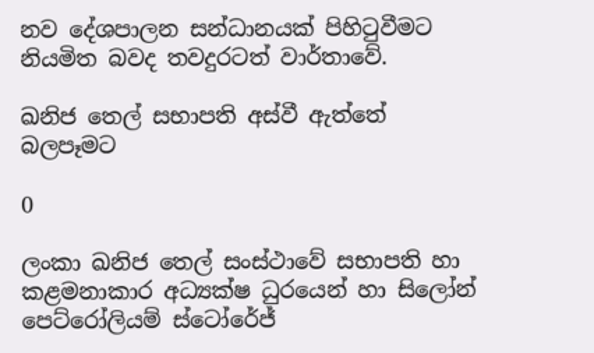නව දේශපාලන සන්ධානයක් පිහිටුවීමට නියමිත බවද තවදුරටත් වාර්තාවේ.

ඛනිජ තෙල් සභාපති අස්වී ඇත්තේ බලපෑමට

0

ලංකා ඛනිජ තෙල් සංස්ථාවේ සභාපති හා කළමනාකාර අධ්‍යක්ෂ ධුරයෙන් හා සිලෝන් පෙට්රෝලියම් ස්ටෝරේජ්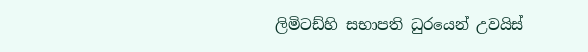ලිමිටඩ්හි සභාපති ධුරයෙන් උවයිස්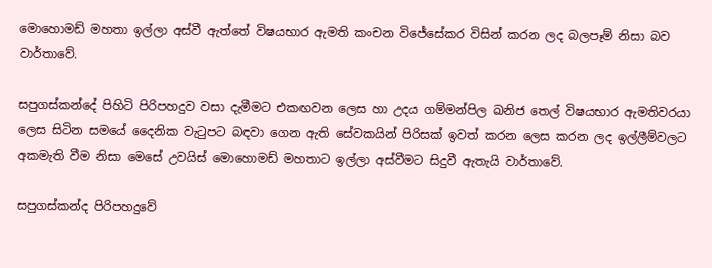මොහොමඩ් මහතා ඉල්ලා අස්වී ඇත්තේ විෂයභාර ඇමති කංචන විජේසේකර විසින් කරන ලද බලපෑම් නිසා බව වාර්තාවේ.

සපුගස්කන්දේ පිහිටි පිරිපහදුව වසා දැමීමට එකඟවන ලෙස හා උදය ගම්මන්පිල ඛනිජ තෙල් විෂයභාර ඇමතිවරයා ලෙස සිටින සමයේ දෛනික වැටුපට බඳවා ගෙන ඇති සේවකයින් පිරිසක් ඉවත් කරන ලෙස කරන ලද ඉල්ලීම්වලට අකමැති වීම නිසා මෙසේ උවයිස් මොහොමඩ් මහතාට ඉල්ලා අස්වීමට සිදුවී ඇතැයි වාර්තාවේ.

සපුගස්කන්ද පිරිපහදුවේ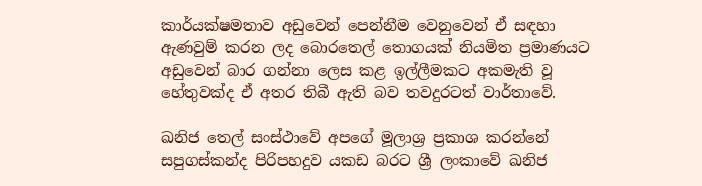කාර්යක්ෂමතාව අඩුවෙන් පෙන්නීම වෙනුවෙන් ඒ සඳහා ඇණවුම් කරන ලද බොරතෙල් තොගයක් නියමිත ප්‍රමාණයට අඩුවෙන් බාර ගන්නා ලෙස කළ ඉල්ලීමකට අකමැති වූ හේතුවක්ද ඒ අතර තිබී ඇති බව තවදුරටත් වාර්තාවේ.

ඛනිජ තෙල් සංස්ථාවේ අපගේ මූලාශ්‍ර ප්‍රකාශ කරන්නේ සපුගස්කන්ද පිරිපහදුව යකඩ බරට ශ්‍රී ලංකාවේ ඛනිජ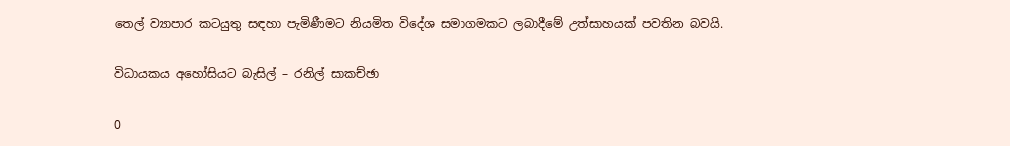තෙල් ව්‍යාපාර කටයුතු සඳහා පැමිණීමට නියමිත විදේශ සමාගමකට ලබාදීමේ උත්සාහයක් පවතින බවයි.

විධායකය අහෝසියට බැසිල් – රනිල් සාකච්ඡා

0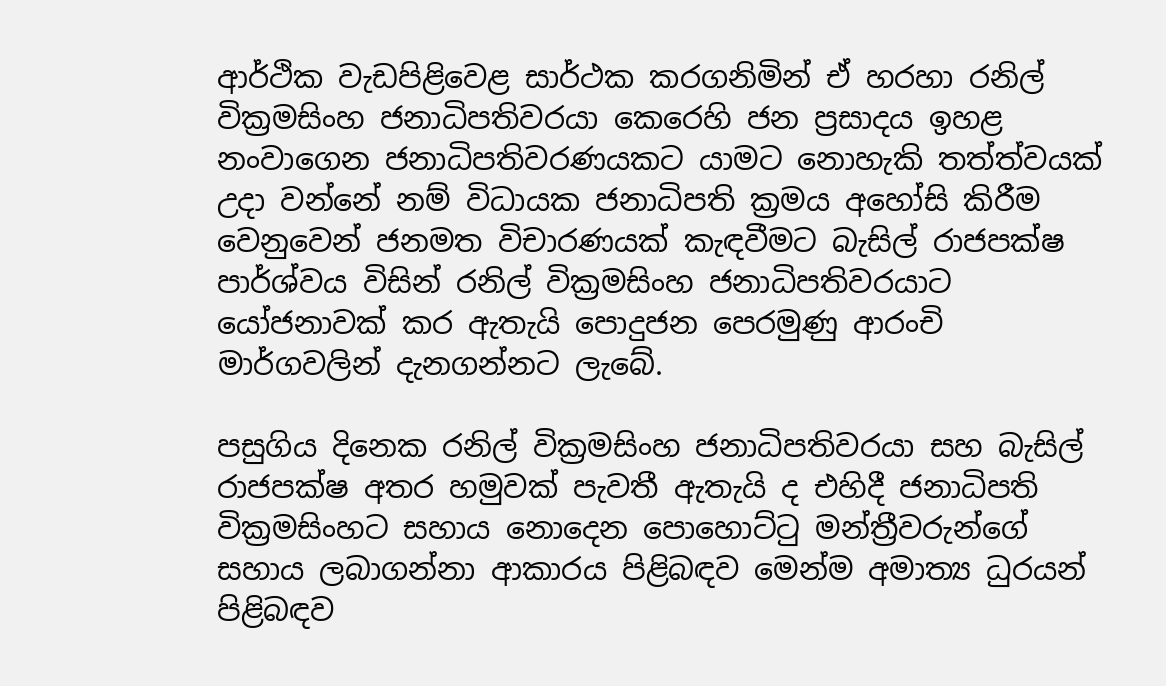ආර්ථික වැඩපිළිවෙළ සාර්ථක කරගනිමින් ඒ හරහා රනිල් වික්‍රමසිංහ ජනාධිපතිවරයා කෙරෙහි ජන ප්‍රසාදය ඉහළ නංවාගෙන ජනාධිපතිවරණයකට යාමට නොහැකි තත්ත්වයක් උදා වන්නේ නම් විධායක ජනාධිපති ක්‍රමය අහෝසි කිරීම වෙනුවෙන් ජනමත විචාරණයක් කැඳවීමට බැසිල් රාජපක්ෂ පාර්ශ්වය විසින් රනිල් වික්‍රමසිංහ ජනාධිපතිවරයාට යෝජනාවක් කර ඇතැයි පොදුජන පෙරමුණු ආරංචි මාර්ගවලින් දැනගන්නට ලැබේ.

පසුගිය දිනෙක රනිල් වික්‍රමසිංහ ජනාධිපතිවරයා සහ බැසිල් රාජපක්ෂ අතර හමුවක් පැවතී ඇතැයි ද එහිදී ජනාධිපති වික්‍රමසිංහට සහාය නොදෙන පොහොට්ටු මන්ත්‍රීවරුන්ගේ සහාය ලබාගන්නා ආකාරය පිළිබඳව මෙන්ම අමාත්‍ය ධුරයන් පිළිබඳව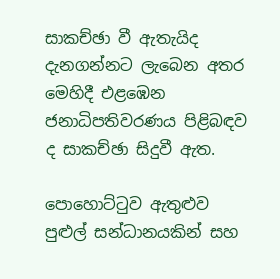සාකච්ඡා වී ඇතැයිද දැනගන්නට ලැබෙන අතර මෙහිදී එළඹෙන ජනාධිපතිවරණය පිළිබඳව ද සාකච්ඡා සිදුවී ඇත.

පොහොට්ටුව ඇතුළුව පුළුල් සන්ධානයකින් සහ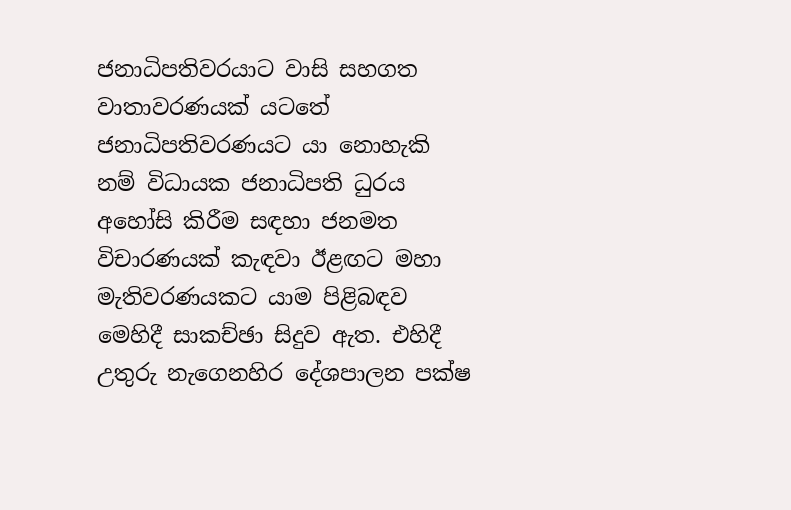ජනාධිපතිවරයාට වාසි සහගත වාතාවරණයක් යටතේ ජනාධිපතිවරණයට යා නොහැකි නම් විධායක ජනාධිපති ධුරය අහෝසි කිරීම සඳහා ජනමත විචාරණයක් කැඳවා ඊළඟට මහා මැතිවරණයකට යාම පිළිබඳව මෙහිදී සාකච්ඡා සිදුව ඇත. එහිදී උතුරු නැගෙනහිර දේශපාලන පක්ෂ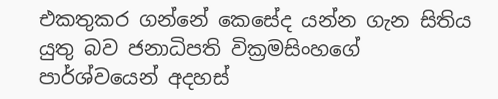එකතුකර ගන්නේ කෙසේද යන්න ගැන සිතිය යුතු බව ජනාධිපති වික්‍රමසිංහගේ පාර්ශ්වයෙන් අදහස්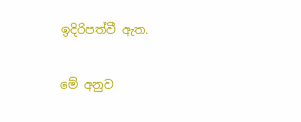ඉදිරිපත්වී ඇත.

මේ අනුව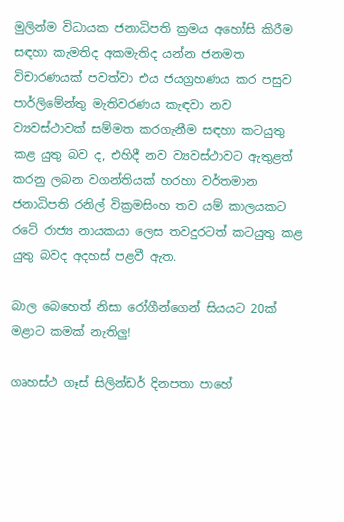මුලින්ම විධායක ජනාධිපති ක්‍රමය අහෝසි කිරීම සඳහා කැමතිද අකමැතිද යන්න ජනමත විචාරණයක් පවත්වා එය ජයග්‍රහණය කර පසුව පාර්ලිමේන්තු මැතිවරණය කැඳවා නව ව්‍යවස්ථාවක් සම්මත කරගැනීම සඳහා කටයුතු කළ යුතු බව ද, එහිදී නව ව්‍යවස්ථාවට ඇතුළත් කරනු ලබන වගන්තියක් හරහා වර්තමාන ජනාධිපති රනිල් වික්‍රමසිංහ තව යම් කාලයකට රටේ රාජ්‍ය නායකයා ලෙස තවදුරටත් කටයුතු කළ යුතු බවද අදහස් පළවී ඇත.

බාල බෙහෙත් නිසා රෝගීන්ගෙන් සියයට 20ක් මළාට කමක් නැතිලු!

ගෘහස්ථ ගෑස් සිලින්ඩර් දිනපතා පාහේ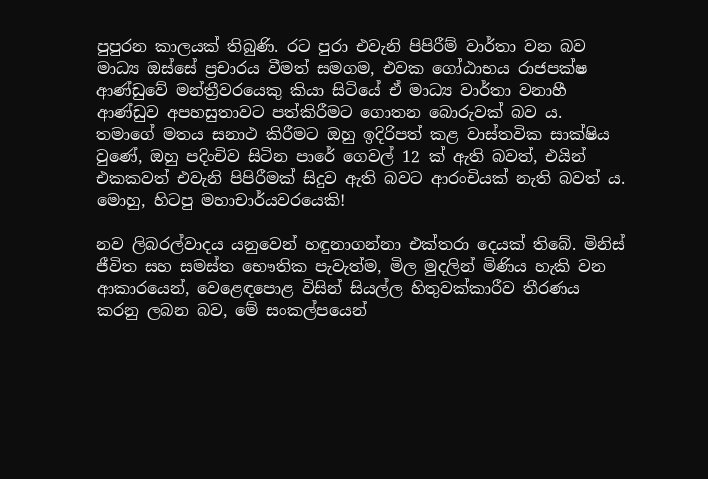පුපුරන කාලයක් තිබුණි. රට පුරා එවැනි පිපිරීම් වාර්තා වන බව මාධ්‍ය ඔස්සේ ප්‍රචාරය වීමත් සමගම, එවක ගෝඨාභය රාජපක්ෂ ආණ්ඩුවේ මන්ත්‍රීවරයෙකු කියා සිටියේ ඒ මාධ්‍ය වාර්තා වනාහී ආණ්ඩුව අපහසුතාවට පත්කිරීමට ගොතන බොරුවක් බව ය. තමාගේ මතය සනාථ කිරීමට ඔහු ඉදිරිපත් කළ වාස්තවික සාක්ෂිය වුණේ, ඔහු පදිංචිව සිටින පාරේ ගෙවල් 12 ක් ඇති බවත්, එයින් එකකවත් එවැනි පිපිරීමක් සිදුව ඇති බවට ආරංචියක් නැති බවත් ය. මොහු, හිටපු මහාචාර්යවරයෙකි!

නව ලිබරල්වාදය යනුවෙන් හඳුනාගන්නා එක්තරා දෙයක් තිබේ. මිනිස් ජීවිත සහ සමස්ත භෞතික පැවැත්ම, මිල මුදලින් මිණිය හැකි වන ආකාරයෙන්, වෙළෙඳපොළ විසින් සියල්ල හිතුවක්කාරීව තීරණය කරනු ලබන බව, මේ සංකල්පයෙන්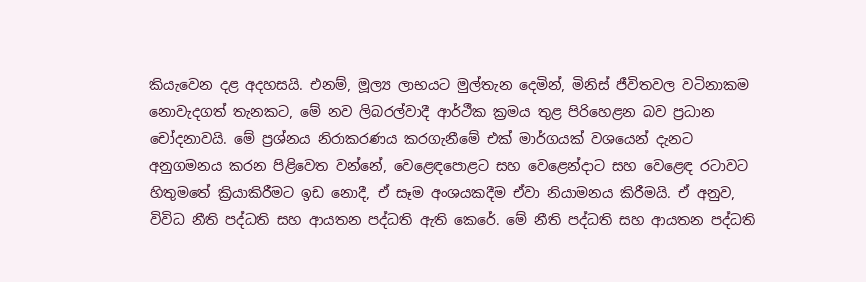කියැවෙන දළ අදහසයි. එනම්, මූල්‍ය ලාභයට මුල්තැන දෙමින්, මිනිස් ජීවිතවල වටිනාකම නොවැදගත් තැනකට, මේ නව ලිබරල්වාදී ආර්ථීක ක්‍රමය තුළ පිරිහෙළන බව ප්‍රධාන චෝදනාවයි. මේ ප්‍රශ්නය නිරාකරණය කරගැනීමේ එක් මාර්ගයක් වශයෙන් දැනට අනුගමනය කරන පිළිවෙත වන්නේ, වෙළෙඳපොළට සහ වෙළෙන්දාට සහ වෙළෙඳ රටාවට හිතුමතේ ක්‍රියාකිරීමට ඉඩ නොදී, ඒ සෑම අංශයකදීම ඒවා නියාමනය කිරීමයි. ඒ අනුව, විවිධ නීති පද්ධති සහ ආයතන පද්ධති ඇති කෙරේ. මේ නීති පද්ධති සහ ආයතන පද්ධති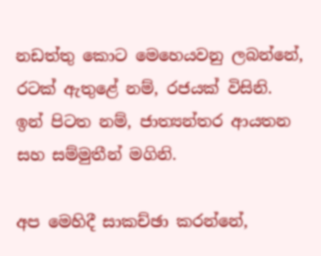නඩත්තු කොට මෙහෙයවනු ලබන්නේ, රටක් ඇතුළේ නම්, රජයක් විසිනි. ඉන් පිටත නම්, ජාත්‍යන්තර ආයතන සහ සම්මුතීන් මගිනි.

අප මෙහිදී සාකච්ඡා කරන්නේ,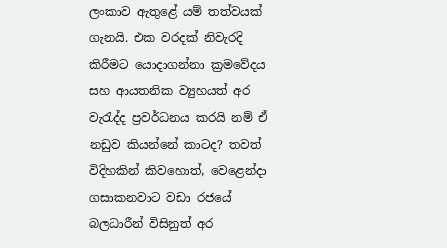ලංකාව ඇතුළේ යම් තත්වයක් ගැනයි. එක වරදක් නිවැරදි කිරීමට යොදාගන්නා ක්‍රමවේදය සහ ආයතනික ව්‍යුහයත් අර වැරැද්ද ප්‍රවර්ධනය කරයි නම් ඒ නඩුව කියන්නේ කාටද? තවත් විදිහකින් කිවහොත්, වෙළෙන්දා ගසාකනවාට වඩා රජයේ බලධාරීන් විසිනුත් අර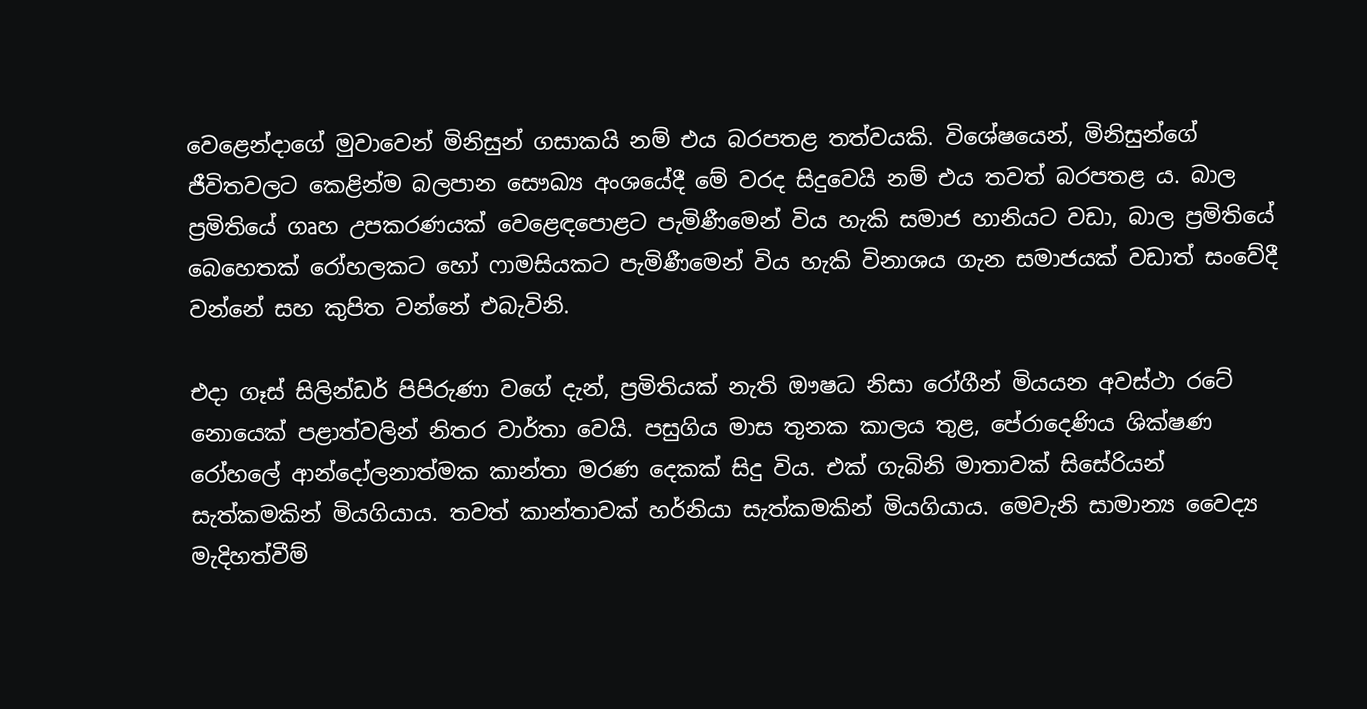වෙළෙන්දාගේ මුවාවෙන් මිනිසුන් ගසාකයි නම් එය බරපතළ තත්වයකි. විශේෂයෙන්, මිනිසුන්ගේ ජීවිතවලට කෙළින්ම බලපාන සෞඛ්‍ය අංශයේදී මේ වරද සිදුවෙයි නම් එය තවත් බරපතළ ය. බාල ප්‍රමිතියේ ගෘහ උපකරණයක් වෙළෙඳපොළට පැමිණීමෙන් විය හැකි සමාජ හානියට වඩා, බාල ප්‍රමිතියේ බෙහෙතක් රෝහලකට හෝ ෆාමසියකට පැමිණීමෙන් විය හැකි විනාශය ගැන සමාජයක් වඩාත් සංවේදී වන්නේ සහ කුපිත වන්නේ එබැවිනි.

එදා ගෑස් සිලින්ඩර් පිපිරුණා වගේ දැන්, ප්‍රමිතියක් නැති ඖෂධ නිසා රෝගීන් මියයන අවස්ථා රටේ නොයෙක් පළාත්වලින් නිතර වාර්තා වෙයි. පසුගිය මාස තුනක කාලය තුළ, පේරාදෙණිය ශික්ෂණ රෝහලේ ආන්දෝලනාත්මක කාන්තා මරණ දෙකක් සිදු විය. එක් ගැබිනි මාතාවක් සිසේරියන් සැත්කමකින් මියගියාය. තවත් කාන්තාවක් හර්නියා සැත්කමකින් මියගියාය. මෙවැනි සාමාන්‍ය වෛද්‍ය මැදිහත්වීම්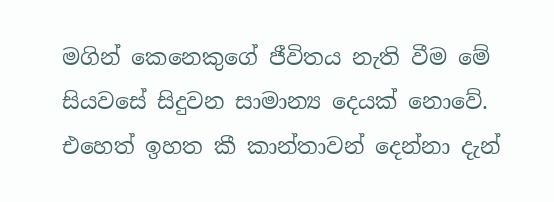මගින් කෙනෙකුගේ ජීවිතය නැති වීම මේ සියවසේ සිදුවන සාමාන්‍ය දෙයක් නොවේ. එහෙත් ඉහත කී කාන්තාවන් දෙන්නා දැන්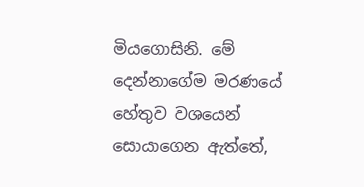මියගොසිනි. මේ දෙන්නාගේම මරණයේ හේතුව වශයෙන් සොයාගෙන ඇත්තේ,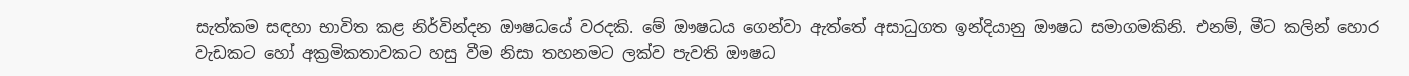සැත්කම සඳහා භාවිත කළ නිර්වින්දන ඖෂධයේ වරදකි. මේ ඖෂධය ගෙන්වා ඇත්තේ අසාධුගත ඉන්දියානු ඖෂධ සමාගමකිනි. එනම්, මීට කලින් හොර වැඩකට හෝ අක්‍රමිකතාවකට හසු වීම නිසා තහනමට ලක්ව පැවති ඖෂධ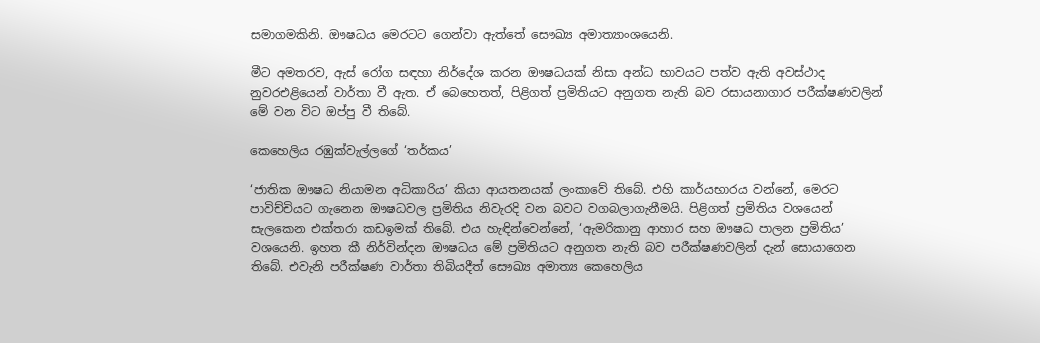සමාගමකිනි. ඖෂධය මෙරටට ගෙන්වා ඇත්තේ සෞඛ්‍ය අමාත්‍යාංශයෙනි.

මීට අමතරව, ඇස් රෝග සඳහා නිර්දේශ කරන ඖෂධයක් නිසා අන්ධ භාවයට පත්ව ඇති අවස්ථාද නුවරඑළියෙන් වාර්තා වී ඇත. ඒ බෙහෙතත්, පිළිගත් ප්‍රමිතියට අනුගත නැති බව රසායනාගාර පරීක්ෂණවලින් මේ වන විට ඔප්පු වී තිබේ.

කෙහෙලිය රඹුක්වැල්ලගේ ‘තර්කය’

‘ජාතික ඖෂධ නියාමන අධිකාරිය’ කියා ආයතනයක් ලංකාවේ තිබේ. එහි කාර්යභාරය වන්නේ, මෙරට පාවිච්චියට ගැනෙන ඖෂධවල ප්‍රමිතිය නිවැරදි වන බවට වගබලාගැනීමයි. පිළිගත් ප්‍රමිතිය වශයෙන් සැලකෙන එක්තරා කඩඉමක් තිබේ. එය හැඳින්වෙන්නේ, ‘ඇමරිකානු ආහාර සහ ඖෂධ පාලන ප්‍රමිතිය’ වශයෙනි. ඉහත කී නිර්වින්දන ඖෂධය මේ ප්‍රමිතියට අනුගත නැති බව පරීක්ෂණවලින් දැන් සොයාගෙන තිබේ. එවැනි පරීක්ෂණ වාර්තා තිබියදීත් සෞඛ්‍ය අමාත්‍ය කෙහෙලිය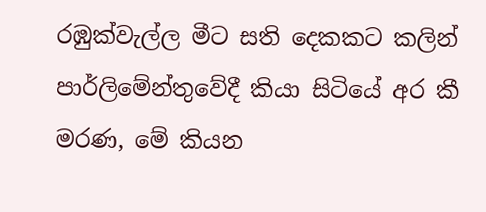රඹුක්වැල්ල මීට සති දෙකකට කලින් පාර්ලිමේන්තුවේදී කියා සිටියේ අර කී මරණ, මේ කියන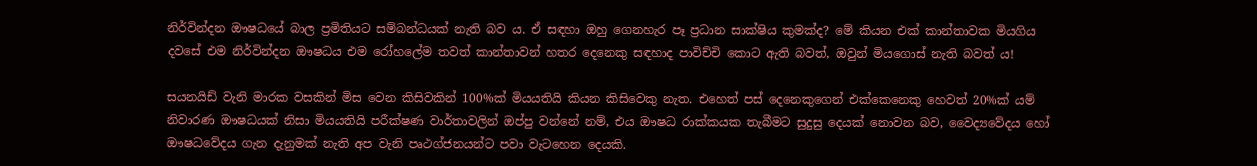නිර්වින්දන ඖෂධයේ බාල ප්‍රමිතියට සම්බන්ධයක් නැති බව ය. ඒ සඳහා ඔහු ගෙනහැර පෑ ප්‍රධාන සාක්ෂිය කුමක්ද? මේ කියන එක් කාන්තාවක මියගිය දවසේ එම නිර්වින්දන ඖෂධය එම රෝහලේම තවත් කාන්තාවන් හතර දෙනෙකු සඳහාද පාවිච්චි කොට ඇති බවත්, ඔවුන් මියගොස් නැති බවත් ය!

සයනයිඩ් වැනි මාරක වසකින් මිස වෙන කිසිවකින් 100%ක් මියයතියි කියන කිසිවෙකු නැත. එහෙත් පස් දෙනෙකුගෙන් එක්කෙනෙකු හෙවත් 20%ක් යම් නිවාරණ ඖෂධයක් නිසා මියයතියි පරීක්ෂණ වාර්තාවලින් ඔප්පු වන්නේ නම්, එය ඖෂධ රාක්කයක තැබීමට සුදුසු දෙයක් නොවන බව, වෛද්‍යවේදය හෝ ඖෂධවේදය ගැන දැනුමක් නැති අප වැනි පෘථග්ජනයන්ට පවා වැටහෙන දෙයකි.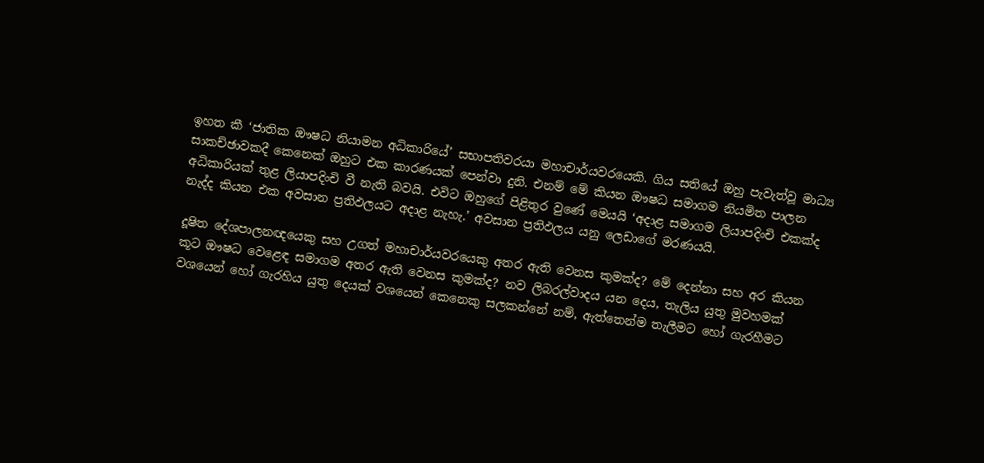ඉහත කී ‘ජාතික ඖෂධ නියාමන අධිකාරියේ’ සභාපතිවරයා මහාචාර්යවරයෙකි. ගිය සතියේ ඔහු පැවැත්වූ මාධ්‍ය සාකච්ඡාවකදී කෙනෙක් ඔහුට එක කාරණයක් පෙන්වා දුනි. එනම් මේ කියන ඖෂධ සමාගම නියමිත පාලන අධිකාරියක් තුළ ලියාපදිංචි වී නැති බවයි. එවිට ඔහුගේ පිළිතුර වුණේ මෙයයි ‘අදාළ සමාගම ලියාපදිංචි එකක්ද නැද්ද කියන එක අවසාන ප්‍රතිඵලයට අදාළ නැහැ.’ අවසාන ප්‍රතිඵලය යනු ලෙඩාගේ මරණයයි.

දූෂිත දේශපාලනඥයෙකු සහ උගත් මහාචාර්යවරයෙකු අතර ඇති වෙනස කුමක්ද? මේ දෙන්නා සහ අර කියන කූට ඖෂධ වෙළෙඳ සමාගම අතර ඇති වෙනස කුමක්ද? නව ලිබරල්වාදය යන දෙය, තැලිය යුතු මුවහමක් වශයෙන් හෝ ගැරහිය යුතු දෙයක් වශයෙන් කෙනෙකු සලකන්නේ නම්, ඇත්තෙන්ම තැලීමට හෝ ගැරහීමට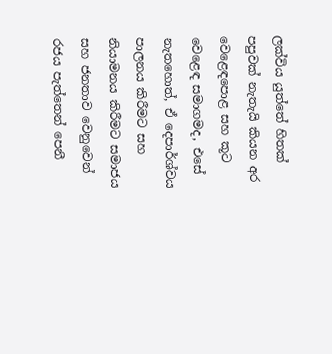ලක්විය යුත්තේ හිතක් පපුවක් නැතැයි කියන අර වෙළෙඳපොළ සහ කූට වෙළෙඳ සමාගමද, එසේ නැතහොත්, ඒ දෙපාර්ශ්වය පාලනය කිරීමට සහ නියාමනය කිරීමට සමාජය සහ ජනතාව වෙනුවෙන් රජය පැත්තෙන් පෙනී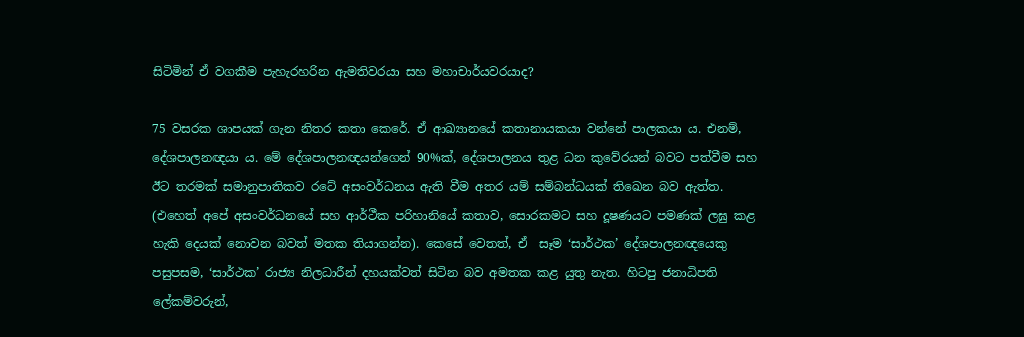සිටිමින් ඒ වගකීම පැහැරහරින ඇමතිවරයා සහ මහාචාර්යවරයාද?

75 වසරක ශාපයක් ගැන නිතර කතා කෙරේ. ඒ ආඛ්‍යානයේ කතානායකයා වන්නේ පාලකයා ය. එනම්, දේශපාලනඥයා ය. මේ දේශපාලනඥයන්ගෙන් 90%ක්, දේශපාලනය තුළ ධන කුවේරයන් බවට පත්වීම සහ ඊට තරමක් සමානුපාතිකව රටේ අසංවර්ධනය ඇති වීම අතර යම් සම්බන්ධයක් තිඛෙන බව ඇත්ත. (එහෙත් අපේ අසංවර්ධනයේ සහ ආර්ථීක පරිහානියේ කතාව, සොරකමට සහ දූෂණයට පමණක් ලඝු කළ හැකි දෙයක් නොවන බවත් මතක තියාගන්න). කෙසේ වෙතත්, ඒ  සෑම ‘සාර්ථක’ දේශපාලනඥයෙකු පසුපසම, ‘සාර්ථක’ රාජ්‍ය නිලධාරීන් දහයක්වත් සිටින බව අමතක කළ යුතු නැත. හිටපු ජනාධිපති ලේකම්වරුන්,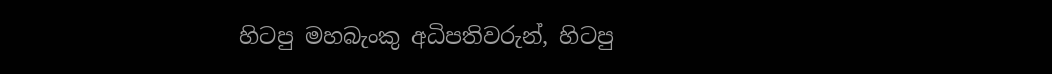හිටපු මහබැංකු අධිපතිවරුන්, හිටපු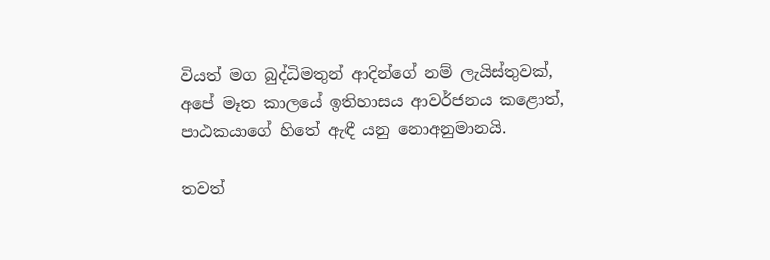වියත් මග බුද්ධිමතුන් ආදින්ගේ නම් ලැයිස්තුවක්, අපේ මෑත කාලයේ ඉතිහාසය ආවර්ජනය කළොත්, පාඨකයාගේ හිතේ ඇඳී යනු නොඅනුමානයි.

තවත්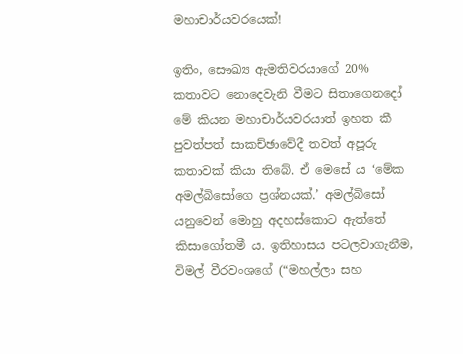මහාචාර්යවරයෙක්!

ඉතිං, සෞඛ්‍ය ඇමතිවරයාගේ 20% කතාවට නොදෙවැනි වීමට සිතාගෙනදෝ මේ කියන මහාචාර්යවරයාත් ඉහත කී පුවත්පත් සාකච්ඡාවේදී තවත් අපූරු කතාවක් කියා තිබේ. ඒ මෙසේ ය ‘මේක අමල්බිසෝගෙ ප්‍රශ්නයක්.’ අමල්බිසෝ යනුවෙන් මොහු අදහස්කොට ඇත්තේ කිසාගෝතමී ය. ඉතිහාසය පටලවාගැනීම, විමල් වීරවංශගේ (“මහල්ලා සහ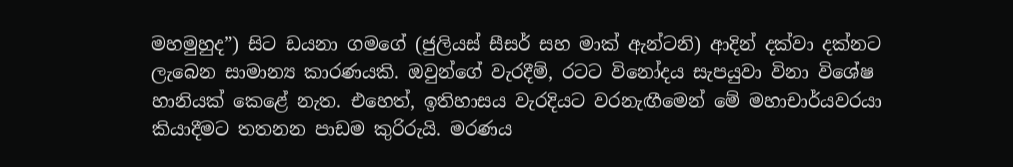මහමුහුද”) සිට ඩයනා ගමගේ (ජුලියස් සීසර් සහ මාක් ඇන්ටනි) ආදින් දක්වා දක්නට ලැබෙන සාමාන්‍ය කාරණයකි. ඔවුන්ගේ වැරදීම්, රටට විනෝදය සැපයුවා විනා විශේෂ හානියක් කෙළේ නැත. එහෙත්, ඉතිහාසය වැරදියට වරනැඟීමෙන් මේ මහාචාර්යවරයා කියාදීමට තතනන පාඩම කුරිරුයි. මරණය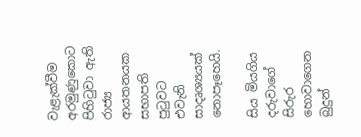වැළැක්වීම අරමුණුකොට පිහිටුවා ඇති රාජ්‍ය ආයතනයක සභාපති පුටුවට එවැනි සාදෘශ්‍යයක් නොපෑහෙයි.

සිය මියගිය දරුවාගේ සිරුර හොවාගෙන බුදුන්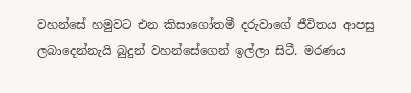වහන්සේ හමුවට එන කිසාගෝතමී දරුවාගේ ජීවිතය ආපසු ලබාදෙන්නැයි බුදුන් වහන්සේගෙන් ඉල්ලා සිටී. මරණය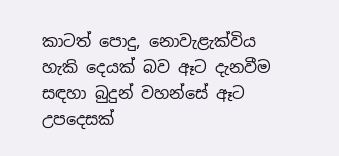කාටත් පොදු, නොවැළැක්විය හැකි දෙයක් බව ඈට දැනවීම සඳහා බුදුන් වහන්සේ ඈට උපදෙසක්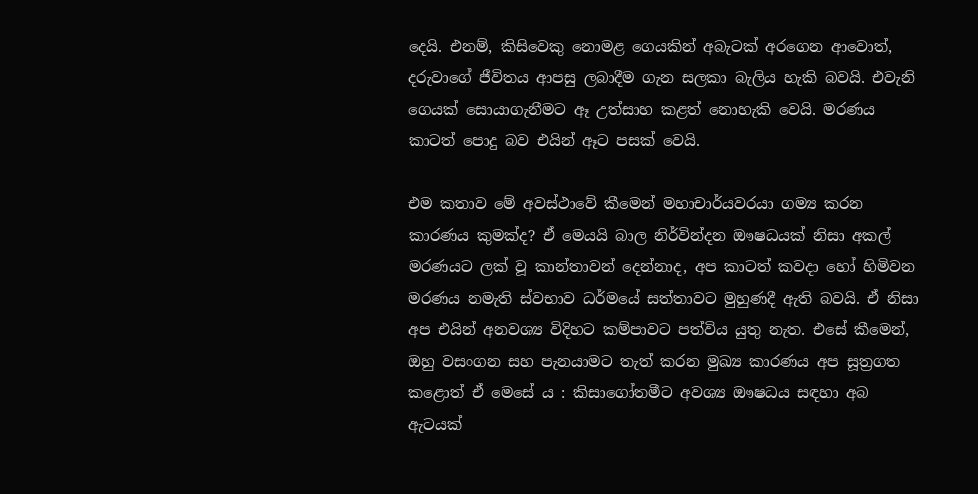දෙයි. එනම්, කිසිවෙකු නොමළ ගෙයකින් අබැටක් අරගෙන ආවොත්, දරුවාගේ ජීවිතය ආපසු ලබාදීම ගැන සලකා බැලිය හැකි බවයි. එවැනි ගෙයක් සොයාගැනීමට ඈ උත්සාහ කළත් නොහැකි වෙයි. මරණය කාටත් පොදු බව එයින් ඈට පසක් වෙයි.

එම කතාව මේ අවස්ථාවේ කීමෙන් මහාචාර්යවරයා ගම්‍ය කරන කාරණය කුමක්ද? ඒ මෙයයි බාල නිර්වින්දන ඖෂධයක් නිසා අකල් මරණයට ලක් වූ කාන්තාවන් දෙන්නාද, අප කාටත් කවදා හෝ හිමිවන මරණය නමැති ස්වභාව ධර්මයේ සත්තාවට මුහුණදී ඇති බවයි. ඒ නිසා අප එයින් අනවශ්‍ය විදිහට කම්පාවට පත්විය යුතු නැත. එසේ කීමෙන්, ඔහු වසංගන සහ පැනයාමට තැත් කරන මුඛ්‍ය කාරණය අප සූත්‍රගත කළොත් ඒ මෙසේ ය : කිසාගෝතමීට අවශ්‍ය ඖෂධය සඳහා අබ ඇටයක්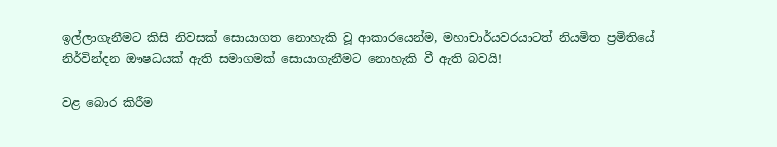ඉල්ලාගැනීමට කිසි නිවසක් සොයාගත නොහැකි වූ ආකාරයෙන්ම, මහාචාර්යවරයාටත් නියමිත ප්‍රමිතියේ නිර්වින්දන ඖෂධයක් ඇති සමාගමක් සොයාගැනීමට නොහැකි වී ඇති බවයි!

වළ බොර කිරීම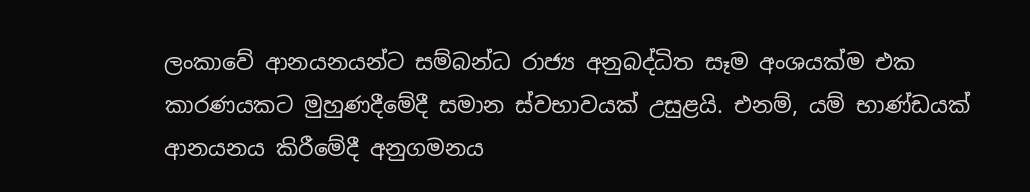ලංකාවේ ආනයනයන්ට සම්බන්ධ රාජ්‍ය අනුබද්ධිත සෑම අංශයක්ම එක කාරණයකට මුහුණදීමේදී සමාන ස්වභාවයක් උසුළයි. එනම්, යම් භාණ්ඩයක් ආනයනය කිරීමේදී අනුගමනය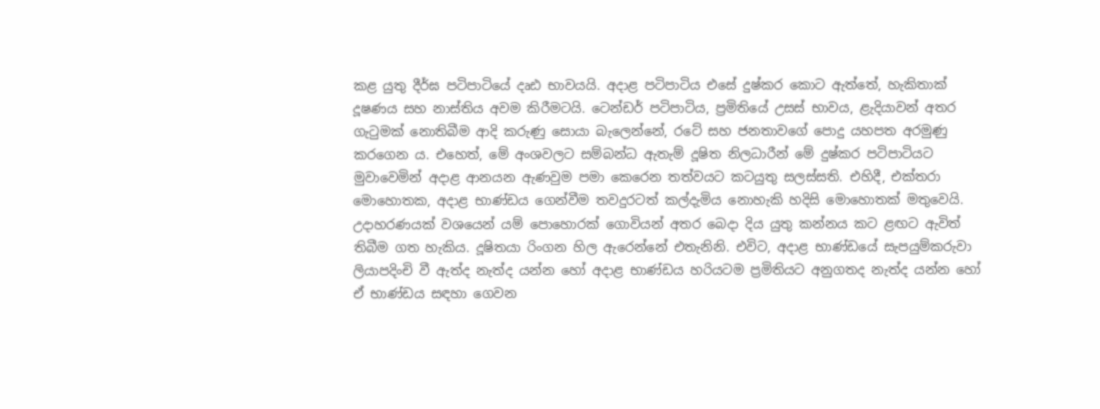කළ යුතු දීර්ඝ පටිපාටියේ දෘඪ භාවයයි. අදාළ පටිපාටිය එසේ දුෂ්කර කොට ඇත්තේ, හැකිතාක් දූෂණය සහ නාස්තිය අවම කිරීමටයි. ටෙන්ඩර් පටිපාටිය, ප්‍රමිතියේ උසස් භාවය, ළැදියාවන් අතර ගැටුමක් නොතිබීම ආදි කරුණු සොයා බැලෙන්නේ, රටේ සහ ජනතාවගේ පොදු යහපත අරමුණු කරගෙන ය. එහෙත්, මේ අංශවලට සම්බන්ධ ඇතැම් දූෂිත නිලධාරීන් මේ දුෂ්කර පටිපාටියට මුවාවෙමින් අදාළ ආනයන ඇණවුම පමා කෙරෙන තත්වයට කටයුතු සලස්සති. එහිදී, එක්තරා මොහොතක, අදාළ භාණ්ඩය ගෙන්වීම තවදුරටත් කල්දැමිය නොහැකි හදිසි මොහොතක් මතුවෙයි. උදාහරණයක් වශයෙන් යම් පොහොරක් ගොවියන් අතර බෙදා දිය යුතු කන්නය කට ළඟට ඇවිත් තිබීම ගත හැකිය. දූෂිතයා රිංගන හිල ඇරෙන්නේ එතැනිනි. එවිට, අදාළ භාණ්ඩයේ සැපයුම්කරුවා ලියාපදිංචි වී ඇත්ද නැත්ද යන්න හෝ අදාළ භාණ්ඩය හරියටම ප්‍රමිතියට අනුගතද නැත්ද යන්න හෝ ඒ භාණ්ඩය සඳහා ගෙවන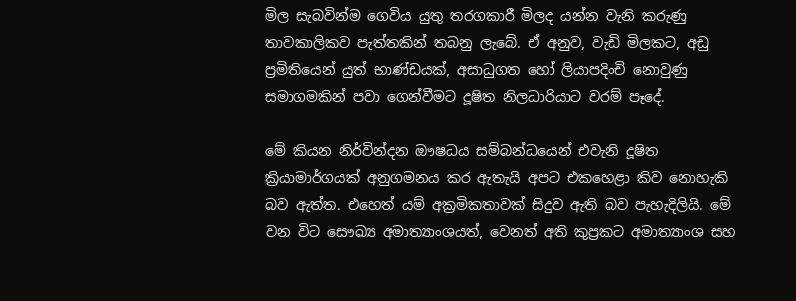මිල සැබවින්ම ගෙවිය යුතු තරගකාරී මිලද යන්න වැනි කරුණු තාවකාලිකව පැත්තකින් තබනු ලැබේ. ඒ අනුව, වැඩි මිලකට, අඩු ප්‍රමිතියෙන් යුත් භාණ්ඩයක්, අසාධුගත හෝ ලියාපදිංචි නොවුණු සමාගමකින් පවා ගෙන්වීමට දූෂිත නිලධාරියාට වරම් පෑදේ.

මේ කියන නිර්වින්දන ඖෂධය සම්බන්ධයෙන් එවැනි දූෂිත ක්‍රියාමාර්ගයක් අනුගමනය කර ඇතැයි අපට එකහෙළා කිව නොහැකි බව ඇත්ත. එහෙත් යම් අක්‍රමිකතාවක් සිදුව ඇති බව පැහැදිලියි. මේ වන විට සෞඛ්‍ය අමාත්‍යාංශයත්, වෙනත් අති කුප්‍රකට අමාත්‍යාංශ සහ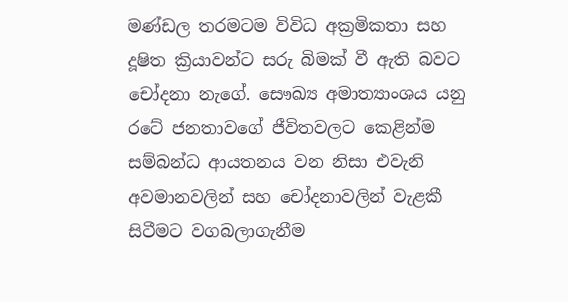මණ්ඩල තරමටම විවිධ අක්‍රමිකතා සහ දූෂිත ක්‍රියාවන්ට සරු බිමක් වී ඇති බවට චෝදනා නැගේ. සෞඛ්‍ය අමාත්‍යාංශය යනු රටේ ජනතාවගේ ජීවිතවලට කෙළින්ම සම්බන්ධ ආයතනය වන නිසා එවැනි අවමානවලින් සහ චෝදනාවලින් වැළකී සිටීමට වගබලාගැනීම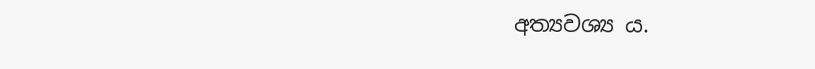අත්‍යවශ්‍ය ය.